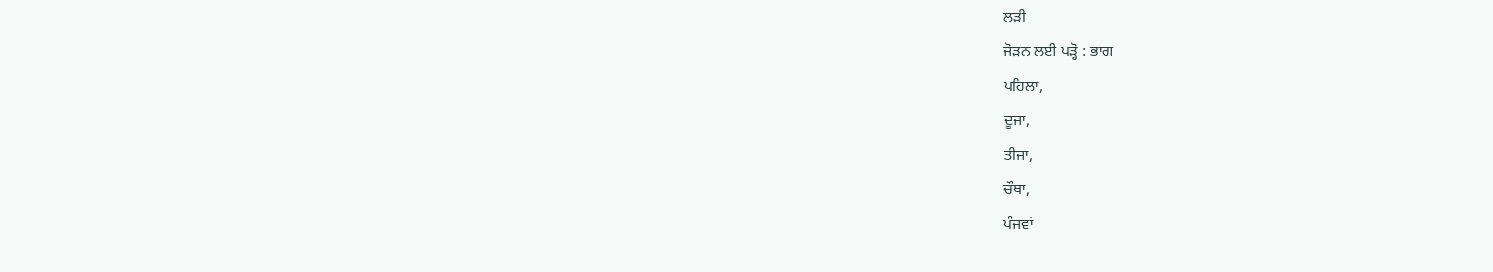ਲੜੀ
ਜੋੜਨ ਲਈ ਪੜ੍ਹੋ : ਭਾਗ
ਪਹਿਲਾ,
ਦੂਜਾ,
ਤੀਜਾ,
ਚੌਥਾ,
ਪੰਜਵਾਂ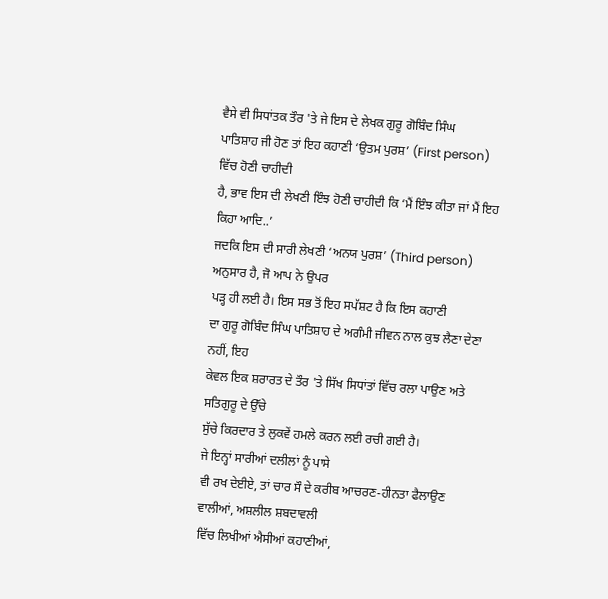ਵੈਸੇ ਵੀ ਸਿਧਾਂਤਕ ਤੌਰ 'ਤੇ ਜੇ ਇਸ ਦੇ ਲੇਖਕ ਗੁਰੂ ਗੋਬਿੰਦ ਸਿੰਘ
ਪਾਤਿਸ਼ਾਹ ਜੀ ਹੋਣ ਤਾਂ ਇਹ ਕਹਾਣੀ ‘ਉਤਮ ਪੁਰਸ਼’ (First person) ਵਿੱਚ ਹੋਣੀ ਚਾਹੀਦੀ
ਹੈ, ਭਾਵ ਇਸ ਦੀ ਲੇਖਣੀ ਇੰਝ ਹੋਣੀ ਚਾਹੀਦੀ ਕਿ ‘ਮੈਂ ਇੰਝ ਕੀਤਾ ਜਾਂ ਮੈਂ ਇਹ ਕਿਹਾ ਆਦਿ..’
ਜਦਕਿ ਇਸ ਦੀ ਸਾਰੀ ਲੇਖਣੀ ‘ਅਨਯ ਪੁਰਸ਼’ (Third person) ਅਨੁਸਾਰ ਹੈ, ਜੋ ਆਪ ਨੇ ਉਪਰ
ਪੜ੍ਹ ਹੀ ਲਈ ਹੈ। ਇਸ ਸਭ ਤੋਂ ਇਹ ਸਪੱਸ਼ਟ ਹੈ ਕਿ ਇਸ ਕਹਾਣੀ
ਦਾ ਗੁਰੂ ਗੋਬਿੰਦ ਸਿੰਘ ਪਾਤਿਸ਼ਾਹ ਦੇ ਅਗੰਮੀ ਜੀਵਨ ਨਾਲ ਕੁਝ ਲੈਣਾ ਦੇਣਾ ਨਹੀਂ, ਇਹ
ਕੇਵਲ ਇਕ ਸ਼ਰਾਰਤ ਦੇ ਤੌਰ 'ਤੇ ਸਿੱਖ ਸਿਧਾਂਤਾਂ ਵਿੱਚ ਰਲਾ ਪਾਉਣ ਅਤੇ ਸਤਿਗੁਰੂ ਦੇ ਉੱਚੇ
ਸੁੱਚੇ ਕਿਰਦਾਰ ਤੇ ਲੁਕਵੇਂ ਹਮਲੇ ਕਰਨ ਲਈ ਰਚੀ ਗਈ ਹੈ।
ਜੇ ਇਨ੍ਹਾਂ ਸਾਰੀਆਂ ਦਲੀਲਾਂ ਨੂੰ ਪਾਸੇ
ਵੀ ਰਖ ਦੇਈਏ, ਤਾਂ ਚਾਰ ਸੌ ਦੇ ਕਰੀਬ ਆਚਰਣ-ਹੀਨਤਾ ਫੈਲਾਉਣ ਵਾਲੀਆਂ, ਅਸ਼ਲੀਲ ਸ਼ਬਦਾਵਲੀ
ਵਿੱਚ ਲਿਖੀਆਂ ਐਸੀਆਂ ਕਹਾਣੀਆਂ,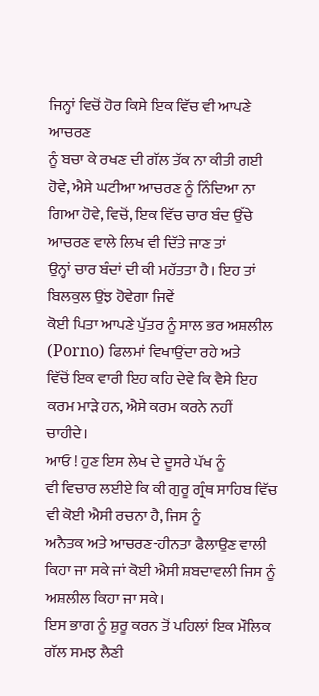ਜਿਨ੍ਹਾਂ ਵਿਚੋਂ ਹੋਰ ਕਿਸੇ ਇਕ ਵਿੱਚ ਵੀ ਆਪਣੇ ਆਚਰਣ
ਨੂੰ ਬਚਾ ਕੇ ਰਖਣ ਦੀ ਗੱਲ ਤੱਕ ਨਾ ਕੀਤੀ ਗਈ ਹੋਵੇ, ਐਸੇ ਘਟੀਆ ਆਚਰਣ ਨੂੰ ਨਿੰਦਿਆ ਨਾ
ਗਿਆ ਹੋਵੇ, ਵਿਚੋਂ, ਇਕ ਵਿੱਚ ਚਾਰ ਬੰਦ ਉੱਚੇ ਆਚਰਣ ਵਾਲੇ ਲਿਖ ਵੀ ਦਿੱਤੇ ਜਾਣ ਤਾਂ
ਉਨ੍ਹਾਂ ਚਾਰ ਬੰਦਾਂ ਦੀ ਕੀ ਮਹੱਤਤਾ ਹੈ। ਇਹ ਤਾਂ ਬਿਲਕੁਲ ਉਂਝ ਹੋਵੇਗਾ ਜਿਵੇਂ
ਕੋਈ ਪਿਤਾ ਆਪਣੇ ਪੁੱਤਰ ਨੂੰ ਸਾਲ ਭਰ ਅਸ਼ਲੀਲ (Porno) ਫਿਲਮਾਂ ਵਿਖਾਉਂਦਾ ਰਹੇ ਅਤੇ
ਵਿੱਚੋਂ ਇਕ ਵਾਰੀ ਇਹ ਕਹਿ ਦੇਵੇ ਕਿ ਵੈਸੇ ਇਹ ਕਰਮ ਮਾੜੇ ਹਨ, ਐਸੇ ਕਰਮ ਕਰਨੇ ਨਹੀਂ
ਚਾਹੀਦੇ।
ਆਓ ! ਹੁਣ ਇਸ ਲੇਖ ਦੇ ਦੂਸਰੇ ਪੱਖ ਨੂੰ
ਵੀ ਵਿਚਾਰ ਲਈਏ ਕਿ ਕੀ ਗੁਰੂ ਗ੍ਰੰਥ ਸਾਹਿਬ ਵਿੱਚ ਵੀ ਕੋਈ ਐਸੀ ਰਚਨਾ ਹੈ, ਜਿਸ ਨੂੰ
ਅਨੈਤਕ ਅਤੇ ਆਚਰਣ-ਹੀਨਤਾ ਫੈਲਾਉਣ ਵਾਲੀ ਕਿਹਾ ਜਾ ਸਕੇ ਜਾਂ ਕੋਈ ਐਸੀ ਸ਼ਬਦਾਵਲੀ ਜਿਸ ਨੂੰ
ਅਸ਼ਲੀਲ ਕਿਹਾ ਜਾ ਸਕੇ।
ਇਸ ਭਾਗ ਨੂੰ ਸ਼ੁਰੂ ਕਰਨ ਤੋਂ ਪਹਿਲਾਂ ਇਕ ਮੌਲਿਕ ਗੱਲ ਸਮਝ ਲੈਣੀ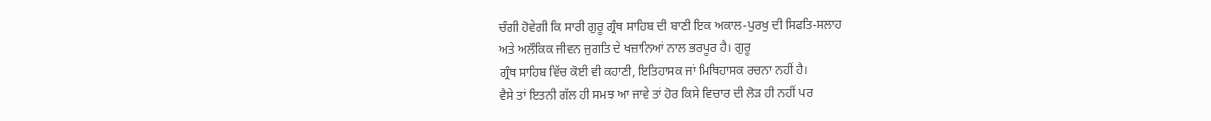ਚੰਗੀ ਹੋਵੇਗੀ ਕਿ ਸਾਰੀ ਗੁਰੂ ਗ੍ਰੰਥ ਸਾਹਿਬ ਦੀ ਬਾਣੀ ਇਕ ਅਕਾਲ-ਪੁਰਖੁ ਦੀ ਸਿਫਤਿ-ਸਲਾਹ
ਅਤੇ ਅਲੌਕਿਕ ਜੀਵਨ ਜੁਗਤਿ ਦੇ ਖਜ਼ਾਨਿਆਂ ਨਾਲ ਭਰਪੂਰ ਹੈ। ਗੁਰੂ
ਗ੍ਰੰਥ ਸਾਹਿਬ ਵਿੱਚ ਕੋਈ ਵੀ ਕਹਾਣੀ, ਇਤਿਹਾਸਕ ਜਾਂ ਮਿਥਿਹਾਸਕ ਰਚਨਾ ਨਹੀਂ ਹੈ।
ਵੈਸੇ ਤਾਂ ਇਤਨੀ ਗੱਲ ਹੀ ਸਮਝ ਆ ਜਾਵੇ ਤਾਂ ਹੋਰ ਕਿਸੇ ਵਿਚਾਰ ਦੀ ਲੋੜ ਹੀ ਨਹੀਂ ਪਰ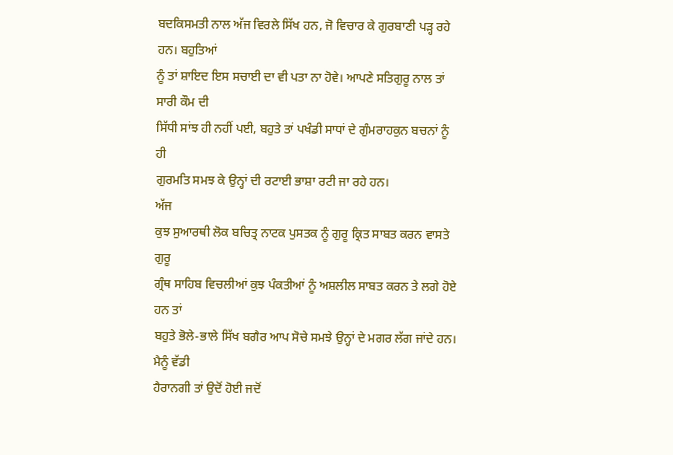ਬਦਕਿਸਮਤੀ ਨਾਲ ਅੱਜ ਵਿਰਲੇ ਸਿੱਖ ਹਨ, ਜੋ ਵਿਚਾਰ ਕੇ ਗੁਰਬਾਣੀ ਪੜ੍ਹ ਰਹੇ ਹਨ। ਬਹੁਤਿਆਂ
ਨੂੰ ਤਾਂ ਸ਼ਾਇਦ ਇਸ ਸਚਾਈ ਦਾ ਵੀ ਪਤਾ ਨਾ ਹੋਵੇ। ਆਪਣੇ ਸਤਿਗੁਰੂ ਨਾਲ ਤਾਂ ਸਾਰੀ ਕੌਮ ਦੀ
ਸਿੱਧੀ ਸਾਂਝ ਹੀ ਨਹੀਂ ਪਈ, ਬਹੁਤੇ ਤਾਂ ਪਖੰਡੀ ਸਾਧਾਂ ਦੇ ਗੁੰਮਰਾਹਕੁਨ ਬਚਨਾਂ ਨੂੰ ਹੀ
ਗੁਰਮਤਿ ਸਮਝ ਕੇ ਉਨ੍ਹਾਂ ਦੀ ਰਟਾਈ ਭਾਸ਼ਾ ਰਟੀ ਜਾ ਰਹੇ ਹਨ।
ਅੱਜ
ਕੁਝ ਸੁਆਰਥੀ ਲੋਕ ਬਚਿਤ੍ਰ ਨਾਟਕ ਪੁਸਤਕ ਨੂੰ ਗੁਰੂ ਕ੍ਰਿਤ ਸਾਬਤ ਕਰਨ ਵਾਸਤੇ ਗੁਰੂ
ਗ੍ਰੰਥ ਸਾਹਿਬ ਵਿਚਲੀਆਂ ਕੁਝ ਪੰਕਤੀਆਂ ਨੂੰ ਅਸ਼ਲੀਲ ਸਾਬਤ ਕਰਨ ਤੇ ਲਗੇ ਹੋਏ ਹਨ ਤਾਂ
ਬਹੁਤੇ ਭੋਲੇ-ਭਾਲੇ ਸਿੱਖ ਬਗੈਰ ਆਪ ਸੋਚੇ ਸਮਝੇ ਉਨ੍ਹਾਂ ਦੇ ਮਗਰ ਲੱਗ ਜਾਂਦੇ ਹਨ।
ਮੈਨੂੰ ਵੱਡੀ
ਹੈਰਾਨਗੀ ਤਾਂ ਉਦੋਂ ਹੋਈ ਜਦੋਂ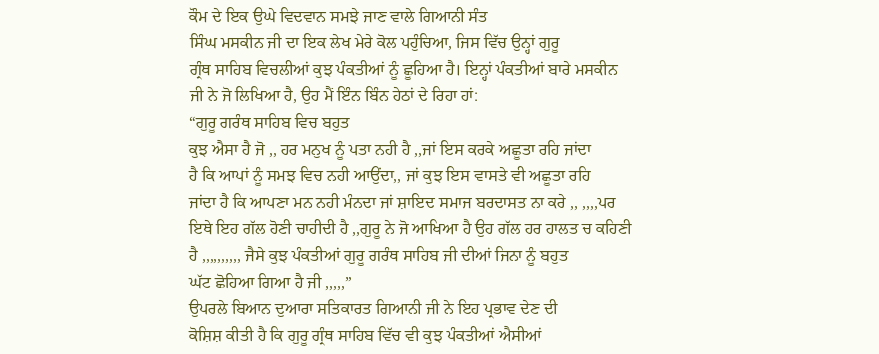ਕੌਮ ਦੇ ਇਕ ਉਘੇ ਵਿਦਵਾਨ ਸਮਝੇ ਜਾਣ ਵਾਲੇ ਗਿਆਨੀ ਸੰਤ
ਸਿੰਘ ਮਸਕੀਨ ਜੀ ਦਾ ਇਕ ਲੇਖ ਮੇਰੇ ਕੋਲ ਪਹੁੰਚਿਆ, ਜਿਸ ਵਿੱਚ ਉਨ੍ਹਾਂ ਗੁਰੂ
ਗ੍ਰੰਥ ਸਾਹਿਬ ਵਿਚਲੀਆਂ ਕੁਝ ਪੰਕਤੀਆਂ ਨੂੰ ਛੂਹਿਆ ਹੈ। ਇਨ੍ਹਾਂ ਪੰਕਤੀਆਂ ਬਾਰੇ ਮਸਕੀਨ
ਜੀ ਨੇ ਜੋ ਲਿਖਿਆ ਹੈ, ਉਹ ਮੈਂ ਇੰਨ ਬਿੰਨ ਹੇਠਾਂ ਦੇ ਰਿਹਾ ਹਾਂ:
“ਗੁਰੂ ਗਰੰਥ ਸਾਹਿਬ ਵਿਚ ਬਹੁਤ
ਕੁਝ ਐਸਾ ਹੈ ਜੋ ,, ਹਰ ਮਨੁਖ ਨੂੰ ਪਤਾ ਨਹੀ ਹੈ ,,ਜਾਂ ਇਸ ਕਰਕੇ ਅਛੂਤਾ ਰਹਿ ਜਾਂਦਾ
ਹੈ ਕਿ ਆਪਾਂ ਨੂੰ ਸਮਝ ਵਿਚ ਨਹੀ ਆਉਂਦਾ,, ਜਾਂ ਕੁਝ ਇਸ ਵਾਸਤੇ ਵੀ ਅਛੂਤਾ ਰਹਿ
ਜਾਂਦਾ ਹੈ ਕਿ ਆਪਣਾ ਮਨ ਨਹੀ ਮੰਨਦਾ ਜਾਂ ਸ਼ਾਇਦ ਸਮਾਜ ਬਰਦਾਸਤ ਨਾ ਕਰੇ ,, ,,,,ਪਰ
ਇਥੇ ਇਹ ਗੱਲ ਹੋਣੀ ਚਾਹੀਦੀ ਹੈ ,,ਗੁਰੂ ਨੇ ਜੋ ਆਖਿਆ ਹੈ ਉਹ ਗੱਲ ਹਰ ਹਾਲਤ ਚ ਕਹਿਣੀ
ਹੈ ,,,,,,,,,, ਜੈਸੇ ਕੁਝ ਪੰਕਤੀਆਂ ਗੁਰੂ ਗਰੰਥ ਸਾਹਿਬ ਜੀ ਦੀਆਂ ਜਿਨਾ ਨੂੰ ਬਹੁਤ
ਘੱਟ ਛੋਹਿਆ ਗਿਆ ਹੈ ਜੀ ,,,,,”
ਉਪਰਲੇ ਬਿਆਨ ਦੁਆਰਾ ਸਤਿਕਾਰਤ ਗਿਆਨੀ ਜੀ ਨੇ ਇਹ ਪ੍ਰਭਾਵ ਦੇਣ ਦੀ
ਕੋਸ਼ਿਸ਼ ਕੀਤੀ ਹੈ ਕਿ ਗੁਰੂ ਗ੍ਰੰਥ ਸਾਹਿਬ ਵਿੱਚ ਵੀ ਕੁਝ ਪੰਕਤੀਆਂ ਐਸੀਆਂ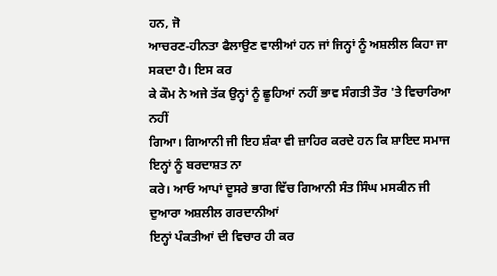ਹਨ, ਜੋ
ਆਚਰਣ-ਹੀਨਤਾ ਫੈਲਾਉਣ ਵਾਲੀਆਂ ਹਨ ਜਾਂ ਜਿਨ੍ਹਾਂ ਨੂੰ ਅਸ਼ਲੀਲ ਕਿਹਾ ਜਾ ਸਕਦਾ ਹੈ। ਇਸ ਕਰ
ਕੇ ਕੌਮ ਨੇ ਅਜੇ ਤੱਕ ਉਨ੍ਹਾਂ ਨੂੰ ਛੂਹਿਆਂ ਨਹੀਂ ਭਾਵ ਸੰਗਤੀ ਤੌਰ 'ਤੇ ਵਿਚਾਰਿਆ ਨਹੀਂ
ਗਿਆ। ਗਿਆਨੀ ਜੀ ਇਹ ਸ਼ੰਕਾ ਵੀ ਜ਼ਾਹਿਰ ਕਰਦੇ ਹਨ ਕਿ ਸ਼ਾਇਦ ਸਮਾਜ ਇਨ੍ਹਾਂ ਨੂੰ ਬਰਦਾਸ਼ਤ ਨਾ
ਕਰੇ। ਆਓ ਆਪਾਂ ਦੂਸਰੇ ਭਾਗ ਵਿੱਚ ਗਿਆਨੀ ਸੰਤ ਸਿੰਘ ਮਸਕੀਨ ਜੀ ਦੁਆਰਾ ਅਸ਼ਲੀਲ ਗਰਦਾਨੀਆਂ
ਇਨ੍ਹਾਂ ਪੰਕਤੀਆਂ ਦੀ ਵਿਚਾਰ ਹੀ ਕਰ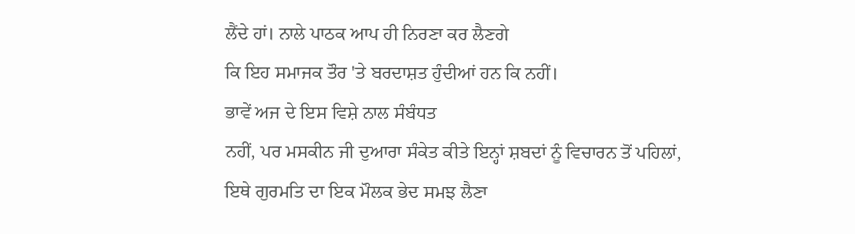ਲੈਂਦੇ ਹਾਂ। ਨਾਲੇ ਪਾਠਕ ਆਪ ਹੀ ਨਿਰਣਾ ਕਰ ਲੈਣਗੇ
ਕਿ ਇਹ ਸਮਾਜਕ ਤੌਰ 'ਤੇ ਬਰਦਾਸ਼ਤ ਹੁੰਦੀਆਂ ਹਨ ਕਿ ਨਹੀਂ।
ਭਾਵੇਂ ਅਜ ਦੇ ਇਸ ਵਿਸ਼ੇ ਨਾਲ ਸੰਬੰਧਤ
ਨਹੀਂ, ਪਰ ਮਸਕੀਨ ਜੀ ਦੁਆਰਾ ਸੰਕੇਤ ਕੀਤੇ ਇਨ੍ਹਾਂ ਸ਼ਬਦਾਂ ਨੂੰ ਵਿਚਾਰਨ ਤੋਂ ਪਹਿਲਾਂ,
ਇਥੇ ਗੁਰਮਤਿ ਦਾ ਇਕ ਮੌਲਕ ਭੇਦ ਸਮਝ ਲੈਣਾ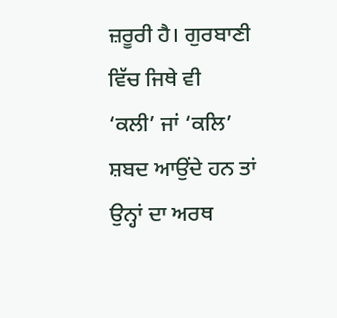ਜ਼ਰੂਰੀ ਹੈ। ਗੁਰਬਾਣੀ ਵਿੱਚ ਜਿਥੇ ਵੀ
‘ਕਲੀ’ ਜਾਂ ‘ਕਲਿ’ ਸ਼ਬਦ ਆਉਂਦੇ ਹਨ ਤਾਂ ਉਨ੍ਹਾਂ ਦਾ ਅਰਥ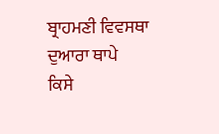ਬ੍ਰਾਹਮਣੀ ਵਿਵਸਥਾ ਦੁਆਰਾ ਥਾਪੇ
ਕਿਸੇ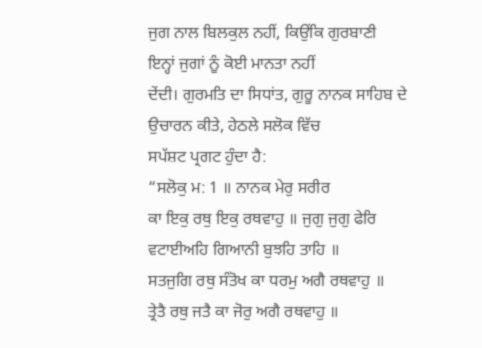ਜੁਗ ਨਾਲ ਬਿਲਕੁਲ ਨਹੀਂ, ਕਿਉਂਕਿ ਗੁਰਬਾਣੀ ਇਨ੍ਹਾਂ ਜੁਗਾਂ ਨੂੰ ਕੋਈ ਮਾਨਤਾ ਨਹੀਂ
ਦੇਂਦੀ। ਗੁਰਮਤਿ ਦਾ ਸਿਧਾਂਤ, ਗੁਰੂ ਨਾਨਕ ਸਾਹਿਬ ਦੇ ਉਚਾਰਨ ਕੀਤੇ, ਹੇਠਲੇ ਸਲੋਕ ਵਿੱਚ
ਸਪੱਸ਼ਟ ਪ੍ਰਗਟ ਹੁੰਦਾ ਹੈ:
“ਸਲੋਕੁ ਮ: 1 ॥ ਨਾਨਕ ਮੇਰੁ ਸਰੀਰ
ਕਾ ਇਕੁ ਰਥੁ ਇਕੁ ਰਥਵਾਹੁ ॥ ਜੁਗੁ ਜੁਗੁ ਫੇਰਿ ਵਟਾਈਅਹਿ ਗਿਆਨੀ ਬੁਝਹਿ ਤਾਹਿ ॥
ਸਤਜੁਗਿ ਰਥੁ ਸੰਤੋਖ ਕਾ ਧਰਮੁ ਅਗੈ ਰਥਵਾਹੁ ॥
ਤ੍ਰੇਤੈ ਰਥੁ ਜਤੈ ਕਾ ਜੋਰੁ ਅਗੈ ਰਥਵਾਹੁ ॥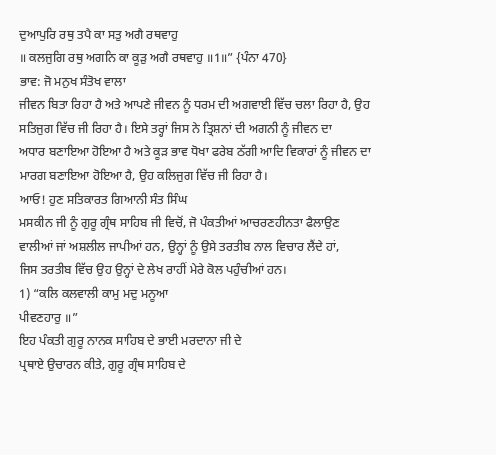ਦੁਆਪੁਰਿ ਰਥੁ ਤਪੈ ਕਾ ਸਤੁ ਅਗੈ ਰਥਵਾਹੁ
॥ ਕਲਜੁਗਿ ਰਥੁ ਅਗਨਿ ਕਾ ਕੂੜੁ ਅਗੈ ਰਥਵਾਹੁ ॥1॥” {ਪੰਨਾ 470}
ਭਾਵ: ਜੋ ਮਨੁਖ ਸੰਤੋਖ ਵਾਲਾ
ਜੀਵਨ ਬਿਤਾ ਰਿਹਾ ਹੈ ਅਤੇ ਆਪਣੇ ਜੀਵਨ ਨੂੰ ਧਰਮ ਦੀ ਅਗਵਾਈ ਵਿੱਚ ਚਲਾ ਰਿਹਾ ਹੈ, ਉਹ
ਸਤਿਜੁਗ ਵਿੱਚ ਜੀ ਰਿਹਾ ਹੈ। ਇਸੇ ਤਰ੍ਹਾਂ ਜਿਸ ਨੇ ਤ੍ਰਿਸ਼ਨਾਂ ਦੀ ਅਗਨੀ ਨੂੰ ਜੀਵਨ ਦਾ
ਅਧਾਰ ਬਣਾਇਆ ਹੋਇਆ ਹੈ ਅਤੇ ਕੂੜ ਭਾਵ ਧੋਖਾ ਫਰੇਬ ਠੱਗੀ ਆਦਿ ਵਿਕਾਰਾਂ ਨੂੰ ਜੀਵਨ ਦਾ
ਮਾਰਗ ਬਣਾਇਆ ਹੋਇਆ ਹੈ, ਉਹ ਕਲਿਜੁਗ ਵਿੱਚ ਜੀ ਰਿਹਾ ਹੈ।
ਆਓ! ਹੁਣ ਸਤਿਕਾਰਤ ਗਿਆਨੀ ਸੰਤ ਸਿੰਘ
ਮਸਕੀਨ ਜੀ ਨੂੰ ਗੁਰੂ ਗ੍ਰੰਥ ਸਾਹਿਬ ਜੀ ਵਿਚੋਂ, ਜੋ ਪੰਕਤੀਆਂ ਆਚਰਣਹੀਨਤਾ ਫੈਲਾਉਣ
ਵਾਲੀਆਂ ਜਾਂ ਅਸ਼ਲੀਲ ਜਾਪੀਆਂ ਹਨ, ਉਨ੍ਹਾਂ ਨੂੰ ਉਸੇ ਤਰਤੀਬ ਨਾਲ ਵਿਚਾਰ ਲੈਂਦੇ ਹਾਂ,
ਜਿਸ ਤਰਤੀਬ ਵਿੱਚ ਉਹ ਉਨ੍ਹਾਂ ਦੇ ਲੇਖ ਰਾਹੀਂ ਮੇਰੇ ਕੋਲ ਪਹੁੰਚੀਆਂ ਹਨ।
1) “ਕਲਿ ਕਲਵਾਲੀ ਕਾਮੁ ਮਦੁ ਮਨੂਆ
ਪੀਵਣਹਾਰੁ ॥”
ਇਹ ਪੰਕਤੀ ਗੁਰੂ ਨਾਨਕ ਸਾਹਿਬ ਦੇ ਭਾਈ ਮਰਦਾਨਾ ਜੀ ਦੇ
ਪ੍ਰਥਾਏ ਉਚਾਰਨ ਕੀਤੇ, ਗੁਰੂ ਗ੍ਰੰਥ ਸਾਹਿਬ ਦੇ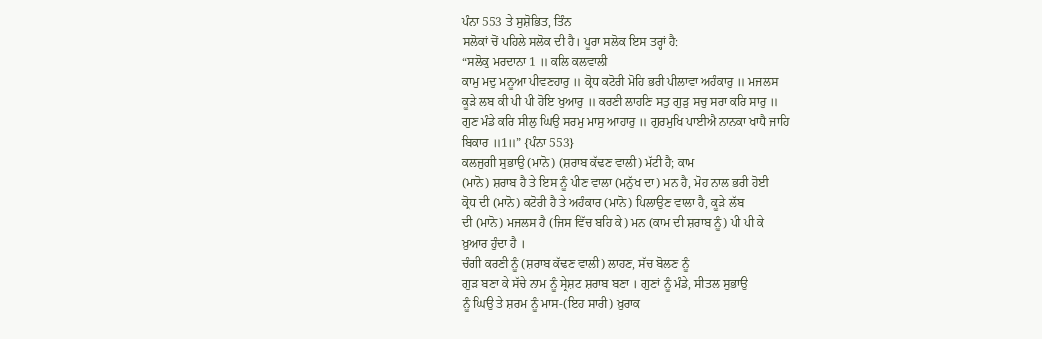ਪੰਨਾ 553 ਤੇ ਸੁਸ਼ੋਭਿਤ, ਤਿੰਨ
ਸਲੋਕਾਂ ਚੋਂ ਪਹਿਲੇ ਸਲੋਕ ਦੀ ਹੈ। ਪੂਰਾ ਸਲੋਕ ਇਸ ਤਰ੍ਹਾਂ ਹੈ:
“ਸਲੋਕੁ ਮਰਦਾਨਾ 1 ॥ ਕਲਿ ਕਲਵਾਲੀ
ਕਾਮੁ ਮਦੁ ਮਨੂਆ ਪੀਵਣਹਾਰੁ ॥ ਕ੍ਰੋਧ ਕਟੋਰੀ ਮੋਹਿ ਭਰੀ ਪੀਲਾਵਾ ਅਹੰਕਾਰੁ ॥ ਮਜਲਸ
ਕੂੜੇ ਲਬ ਕੀ ਪੀ ਪੀ ਹੋਇ ਖੁਆਰੁ ॥ ਕਰਣੀ ਲਾਹਣਿ ਸਤੁ ਗੁੜੁ ਸਚੁ ਸਰਾ ਕਰਿ ਸਾਰੁ ॥
ਗੁਣ ਮੰਡੇ ਕਰਿ ਸੀਲੁ ਘਿਉ ਸਰਮੁ ਮਾਸੁ ਆਹਾਰੁ ॥ ਗੁਰਮੁਖਿ ਪਾਈਐ ਨਾਨਕਾ ਖਾਧੈ ਜਾਹਿ
ਬਿਕਾਰ ॥1॥” {ਪੰਨਾ 553}
ਕਲਜੁਗੀ ਸੁਭਾਉ (ਮਾਨੋ) (ਸ਼ਰਾਬ ਕੱਢਣ ਵਾਲੀ) ਮੱਟੀ ਹੈ; ਕਾਮ
(ਮਾਨੋ) ਸ਼ਰਾਬ ਹੈ ਤੇ ਇਸ ਨੂੰ ਪੀਣ ਵਾਲਾ (ਮਨੁੱਖ ਦਾ) ਮਨ ਹੈ, ਮੋਹ ਨਾਲ ਭਰੀ ਹੋਈ
ਕ੍ਰੋਧ ਦੀ (ਮਾਨੋ) ਕਟੋਰੀ ਹੈ ਤੇ ਅਹੰਕਾਰ (ਮਾਨੋ) ਪਿਲਾਉਣ ਵਾਲਾ ਹੈ, ਕੂੜੇ ਲੱਬ
ਦੀ (ਮਾਨੋ) ਮਜਲਸ ਹੈ (ਜਿਸ ਵਿੱਚ ਬਹਿ ਕੇ) ਮਨ (ਕਾਮ ਦੀ ਸ਼ਰਾਬ ਨੂੰ) ਪੀ ਪੀ ਕੇ
ਖ਼ੁਆਰ ਹੁੰਦਾ ਹੈ ।
ਚੰਗੀ ਕਰਣੀ ਨੂੰ (ਸ਼ਰਾਬ ਕੱਢਣ ਵਾਲੀ) ਲਾਹਣ, ਸੱਚ ਬੋਲਣ ਨੂੰ
ਗੁੜ ਬਣਾ ਕੇ ਸੱਚੇ ਨਾਮ ਨੂੰ ਸ੍ਰੇਸ਼ਟ ਸ਼ਰਾਬ ਬਣਾ । ਗੁਣਾਂ ਨੂੰ ਮੰਡੇ, ਸੀਤਲ ਸੁਭਾਉ
ਨੂੰ ਘਿਉ ਤੇ ਸ਼ਰਮ ਨੂੰ ਮਾਸ-(ਇਹ ਸਾਰੀ) ਖ਼ੁਰਾਕ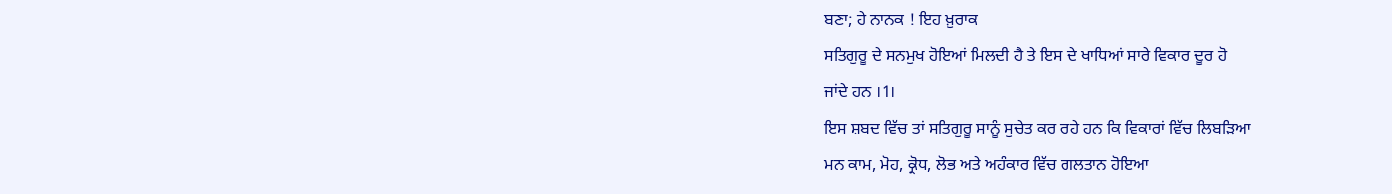ਬਣਾ; ਹੇ ਨਾਨਕ ! ਇਹ ਖ਼ੁਰਾਕ
ਸਤਿਗੁਰੂ ਦੇ ਸਨਮੁਖ ਹੋਇਆਂ ਮਿਲਦੀ ਹੈ ਤੇ ਇਸ ਦੇ ਖਾਧਿਆਂ ਸਾਰੇ ਵਿਕਾਰ ਦੂਰ ਹੋ
ਜਾਂਦੇ ਹਨ ।1।
ਇਸ ਸ਼ਬਦ ਵਿੱਚ ਤਾਂ ਸਤਿਗੁਰੂ ਸਾਨੂੰ ਸੁਚੇਤ ਕਰ ਰਹੇ ਹਨ ਕਿ ਵਿਕਾਰਾਂ ਵਿੱਚ ਲਿਬੜਿਆ
ਮਨ ਕਾਮ, ਮੋਹ, ਕ੍ਰੋਧ, ਲੋਭ ਅਤੇ ਅਹੰਕਾਰ ਵਿੱਚ ਗਲਤਾਨ ਹੋਇਆ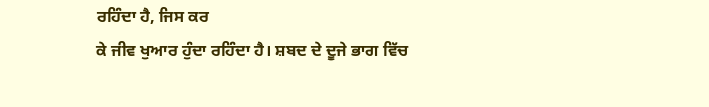ਰਹਿੰਦਾ ਹੈ, ਜਿਸ ਕਰ
ਕੇ ਜੀਵ ਖੁਆਰ ਹੁੰਦਾ ਰਹਿੰਦਾ ਹੈ। ਸ਼ਬਦ ਦੇ ਦੂਜੇ ਭਾਗ ਵਿੱਚ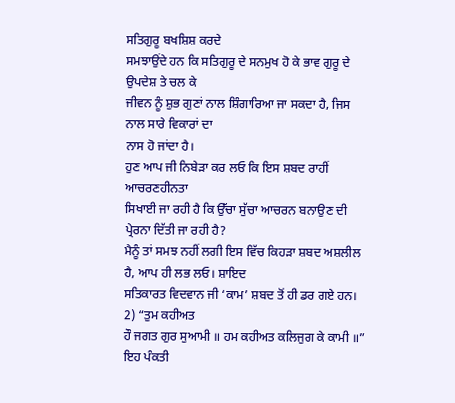ਸਤਿਗੁਰੂ ਬਖਸ਼ਿਸ਼ ਕਰਦੇ
ਸਮਝਾਉਂਦੇ ਹਨ ਕਿ ਸਤਿਗੁਰੂ ਦੇ ਸਨਮੁਖ ਹੋ ਕੇ ਭਾਵ ਗੁਰੂ ਦੇ ਉਪਦੇਸ਼ ਤੇ ਚਲ ਕੇ
ਜੀਵਨ ਨੂੰ ਸ਼ੁਭ ਗੁਣਾਂ ਨਾਲ ਸ਼ਿੰਗਾਰਿਆ ਜਾ ਸਕਦਾ ਹੈ, ਜਿਸ ਨਾਲ ਸਾਰੇ ਵਿਕਾਰਾਂ ਦਾ
ਨਾਸ ਹੋ ਜਾਂਦਾ ਹੈ।
ਹੁਣ ਆਪ ਜੀ ਨਿਬੇੜਾ ਕਰ ਲਓ ਕਿ ਇਸ ਸ਼ਬਦ ਰਾਹੀਂ ਆਚਰਣਹੀਨਤਾ
ਸਿਖਾਈ ਜਾ ਰਹੀ ਹੈ ਕਿ ਉੱਚਾ ਸੁੱਚਾ ਆਚਰਨ ਬਨਾਉਣ ਦੀ ਪ੍ਰੇਰਨਾ ਦਿੱਤੀ ਜਾ ਰਹੀ ਹੈ?
ਮੈਨੂੰ ਤਾਂ ਸਮਝ ਨਹੀਂ ਲਗੀ ਇਸ ਵਿੱਚ ਕਿਹੜਾ ਸ਼ਬਦ ਅਸ਼ਲੀਲ ਹੈ, ਆਪ ਹੀ ਲਭ ਲਓ। ਸ਼ਾਇਦ
ਸਤਿਕਾਰਤ ਵਿਦਵਾਨ ਜੀ ‘ਕਾਮ’ ਸ਼ਬਦ ਤੋਂ ਹੀ ਡਰ ਗਏ ਹਨ।
2) “ਤੁਮ ਕਹੀਅਤ
ਹੌ ਜਗਤ ਗੁਰ ਸੁਆਮੀ ॥ ਹਮ ਕਹੀਅਤ ਕਲਿਜੁਗ ਕੇ ਕਾਮੀ ॥”
ਇਹ ਪੰਕਤੀ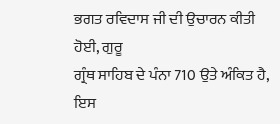ਭਗਤ ਰਵਿਦਾਸ ਜੀ ਦੀ ਉਚਾਰਨ ਕੀਤੀ ਹੋਈ, ਗੁਰੂ
ਗ੍ਰੰਥ ਸਾਹਿਬ ਦੇ ਪੰਨਾ 710 ਉਤੇ ਅੰਕਿਤ ਹੈ, ਇਸ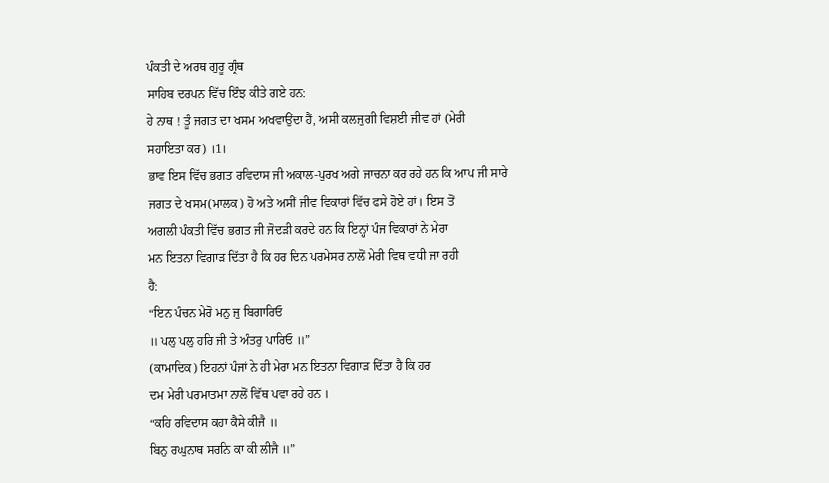ਪੰਕਤੀ ਦੇ ਅਰਥ ਗੁਰੂ ਗ੍ਰੰਥ
ਸਾਹਿਬ ਦਰਪਨ ਵਿੱਚ ਇੰਝ ਕੀਤੇ ਗਏ ਹਨ:
ਹੇ ਨਾਥ ! ਤੂੰ ਜਗਤ ਦਾ ਖਸਮ ਅਖਵਾਉਂਦਾ ਹੈਂ, ਅਸੀ ਕਲਜੁਗੀ ਵਿਸ਼ਈ ਜੀਵ ਹਾਂ (ਮੇਰੀ
ਸਹਾਇਤਾ ਕਰ) ।1।
ਭਾਵ ਇਸ ਵਿੱਚ ਭਗਤ ਰਵਿਦਾਸ ਜੀ ਅਕਾਲ-ਪੁਰਖ ਅਗੇ ਜਾਚਨਾ ਕਰ ਰਹੇ ਹਨ ਕਿ ਆਪ ਜੀ ਸਾਰੇ
ਜਗਤ ਦੇ ਖਸਮ(ਮਾਲਕ) ਹੋ ਅਤੇ ਅਸੀਂ ਜੀਵ ਵਿਕਾਰਾਂ ਵਿੱਚ ਫਸੇ ਹੋਏ ਹਾਂ। ਇਸ ਤੋਂ
ਅਗਲੀ ਪੰਕਤੀ ਵਿੱਚ ਭਗਤ ਜੀ ਜੋਦੜੀ ਕਰਦੇ ਹਨ ਕਿ ਇਨ੍ਹਾਂ ਪੰਜ ਵਿਕਾਰਾਂ ਨੇ ਮੇਰਾ
ਮਨ ਇਤਨਾ ਵਿਗਾੜ ਦਿੱਤਾ ਹੈ ਕਿ ਹਰ ਦਿਨ ਪਰਮੇਸਰ ਨਾਲੋਂ ਮੇਰੀ ਵਿਥ ਵਧੀ ਜਾ ਰਹੀ
ਹੈ:
“ਇਨ ਪੰਚਨ ਮੇਰੋ ਮਨੁ ਜੁ ਬਿਗਾਰਿਓ
॥ ਪਲੁ ਪਲੁ ਹਰਿ ਜੀ ਤੇ ਅੰਤਰੁ ਪਾਰਿਓ ॥”
(ਕਾਮਾਦਿਕ) ਇਹਨਾਂ ਪੰਜਾਂ ਨੇ ਹੀ ਮੇਰਾ ਮਨ ਇਤਨਾ ਵਿਗਾੜ ਦਿੱਤਾ ਹੈ ਕਿ ਹਰ
ਦਮ ਮੇਰੀ ਪਰਮਾਤਮਾ ਨਾਲੋਂ ਵਿੱਥ ਪਵਾ ਰਹੇ ਹਨ ।
“ਕਹਿ ਰਵਿਦਾਸ ਕਹਾ ਕੈਸੇ ਕੀਜੈ ॥
ਬਿਨੁ ਰਘੁਨਾਥ ਸਰਨਿ ਕਾ ਕੀ ਲੀਜੈ ॥”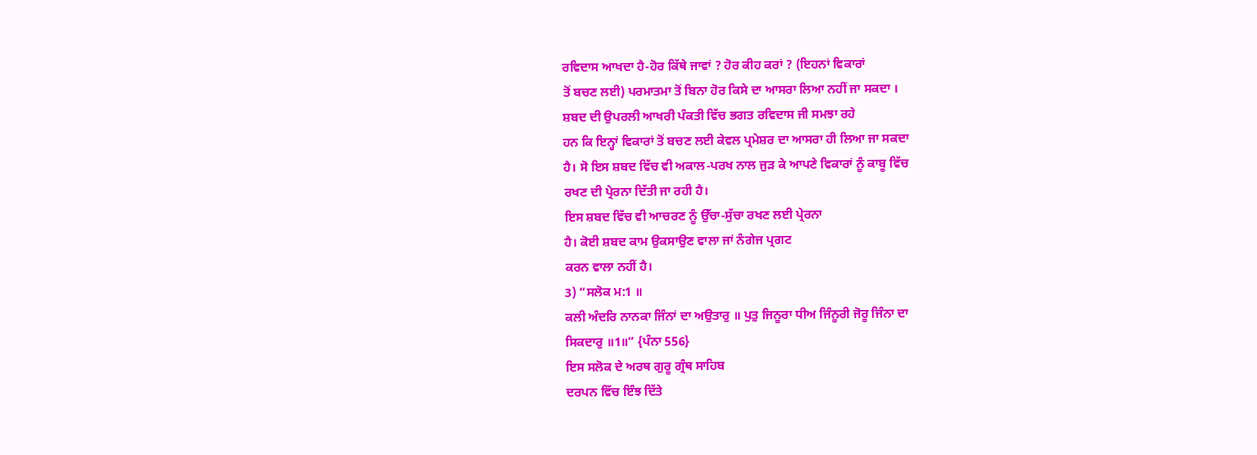ਰਵਿਦਾਸ ਆਖਦਾ ਹੈ-ਹੋਰ ਕਿੱਥੇ ਜਾਵਾਂ ? ਹੋਰ ਕੀਹ ਕਰਾਂ ? (ਇਹਨਾਂ ਵਿਕਾਰਾਂ
ਤੋਂ ਬਚਣ ਲਈ) ਪਰਮਾਤਮਾ ਤੋਂ ਬਿਨਾ ਹੋਰ ਕਿਸੇ ਦਾ ਆਸਰਾ ਲਿਆ ਨਹੀਂ ਜਾ ਸਕਦਾ ।
ਸ਼ਬਦ ਦੀ ਉਪਰਲੀ ਆਖਰੀ ਪੰਕਤੀ ਵਿੱਚ ਭਗਤ ਰਵਿਦਾਸ ਜੀ ਸਮਝਾ ਰਹੇ
ਹਨ ਕਿ ਇਨ੍ਹਾਂ ਵਿਕਾਰਾਂ ਤੋਂ ਬਚਣ ਲਈ ਕੇਵਲ ਪ੍ਰਮੇਸ਼ਰ ਦਾ ਆਸਰਾ ਹੀ ਲਿਆ ਜਾ ਸਕਦਾ
ਹੈ। ਸੋ ਇਸ ਸ਼ਬਦ ਵਿੱਚ ਵੀ ਅਕਾਲ-ਪਰਖ ਨਾਲ ਜੁੜ ਕੇ ਆਪਣੇ ਵਿਕਾਰਾਂ ਨੂੰ ਕਾਬੂ ਵਿੱਚ
ਰਖਣ ਦੀ ਪ੍ਰੇਰਨਾ ਦਿੱਤੀ ਜਾ ਰਹੀ ਹੈ।
ਇਸ ਸ਼ਬਦ ਵਿੱਚ ਵੀ ਆਚਰਣ ਨੂੰ ਉੱਚਾ-ਸੁੱਚਾ ਰਖਣ ਲਈ ਪ੍ਰੇਰਨਾ
ਹੈ। ਕੋਈ ਸ਼ਬਦ ਕਾਮ ਉਕਸਾਉਣ ਵਾਲਾ ਜਾਂ ਨੰਗੇਜ ਪ੍ਰਗਟ
ਕਰਨ ਵਾਲਾ ਨਹੀਂ ਹੈ।
3) “ਸਲੋਕ ਮ:1 ॥
ਕਲੀ ਅੰਦਰਿ ਨਾਨਕਾ ਜਿੰਨਾਂ ਦਾ ਅਉਤਾਰੁ ॥ ਪੁਤੁ ਜਿਨੂਰਾ ਧੀਅ ਜਿੰਨੂਰੀ ਜੋਰੂ ਜਿੰਨਾ ਦਾ
ਸਿਕਦਾਰੁ ॥1॥” {ਪੰਨਾ 556}
ਇਸ ਸਲੋਕ ਦੇ ਅਰਥ ਗੁਰੂ ਗ੍ਰੰਥ ਸਾਹਿਬ
ਦਰਪਨ ਵਿੱਚ ਇੰਝ ਦਿੱਤੇ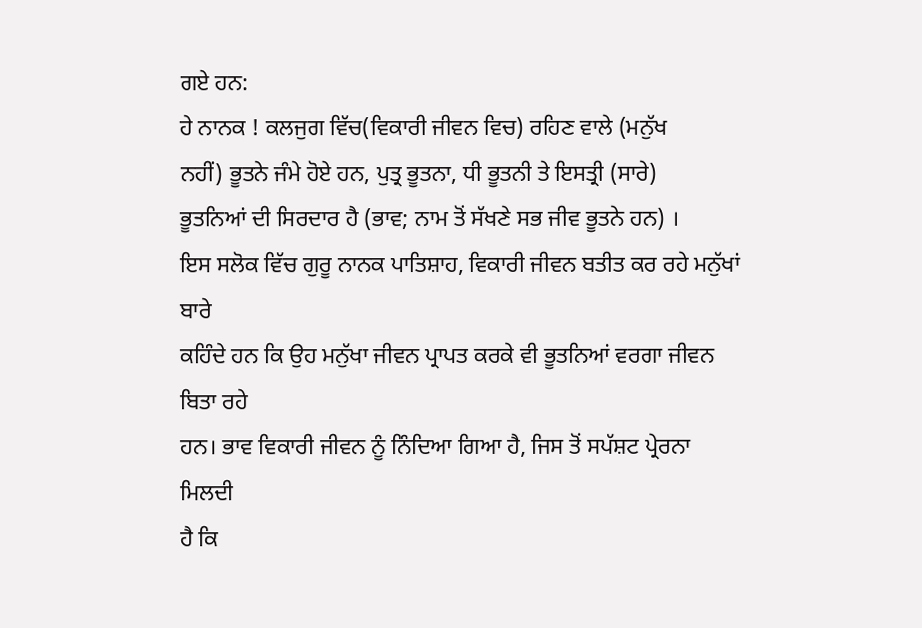ਗਏ ਹਨ:
ਹੇ ਨਾਨਕ ! ਕਲਜੁਗ ਵਿੱਚ(ਵਿਕਾਰੀ ਜੀਵਨ ਵਿਚ) ਰਹਿਣ ਵਾਲੇ (ਮਨੁੱਖ
ਨਹੀਂ) ਭੂਤਨੇ ਜੰਮੇ ਹੋਏ ਹਨ, ਪੁਤ੍ਰ ਭੂਤਨਾ, ਧੀ ਭੂਤਨੀ ਤੇ ਇਸਤ੍ਰੀ (ਸਾਰੇ)
ਭੂਤਨਿਆਂ ਦੀ ਸਿਰਦਾਰ ਹੈ (ਭਾਵ; ਨਾਮ ਤੋਂ ਸੱਖਣੇ ਸਭ ਜੀਵ ਭੂਤਨੇ ਹਨ) ।
ਇਸ ਸਲੋਕ ਵਿੱਚ ਗੁਰੂ ਨਾਨਕ ਪਾਤਿਸ਼ਾਹ, ਵਿਕਾਰੀ ਜੀਵਨ ਬਤੀਤ ਕਰ ਰਹੇ ਮਨੁੱਖਾਂ ਬਾਰੇ
ਕਹਿੰਦੇ ਹਨ ਕਿ ਉਹ ਮਨੁੱਖਾ ਜੀਵਨ ਪ੍ਰਾਪਤ ਕਰਕੇ ਵੀ ਭੂਤਨਿਆਂ ਵਰਗਾ ਜੀਵਨ ਬਿਤਾ ਰਹੇ
ਹਨ। ਭਾਵ ਵਿਕਾਰੀ ਜੀਵਨ ਨੂੰ ਨਿੰਦਿਆ ਗਿਆ ਹੈ, ਜਿਸ ਤੋਂ ਸਪੱਸ਼ਟ ਪ੍ਰੇਰਨਾ ਮਿਲਦੀ
ਹੈ ਕਿ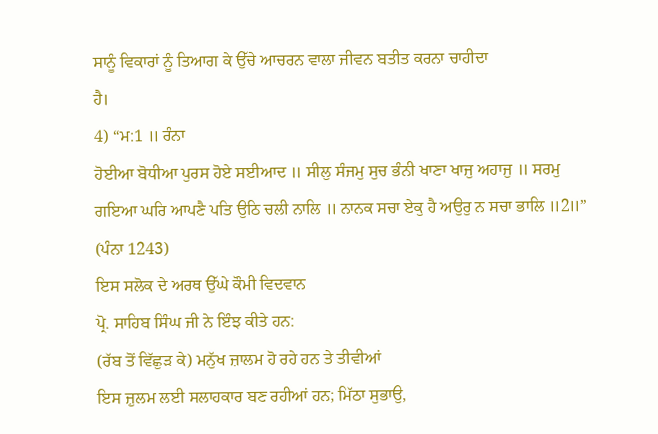ਸਾਨੂੰ ਵਿਕਾਰਾਂ ਨੂੰ ਤਿਆਗ ਕੇ ਉੱਚੇ ਆਚਰਨ ਵਾਲਾ ਜੀਵਨ ਬਤੀਤ ਕਰਨਾ ਚਾਹੀਦਾ
ਹੈ।
4) “ਮ:1 ॥ ਰੰਨਾ
ਹੋਈਆ ਬੋਧੀਆ ਪੁਰਸ ਹੋਏ ਸਈਆਦ ॥ ਸੀਲੁ ਸੰਜਮੁ ਸੁਚ ਭੰਨੀ ਖਾਣਾ ਖਾਜੁ ਅਹਾਜੁ ॥ ਸਰਮੁ
ਗਇਆ ਘਰਿ ਆਪਣੈ ਪਤਿ ਉਠਿ ਚਲੀ ਨਾਲਿ ॥ ਨਾਨਕ ਸਚਾ ਏਕੁ ਹੈ ਅਉਰੁ ਨ ਸਚਾ ਭਾਲਿ ॥2॥”
(ਪੰਨਾ 1243)
ਇਸ ਸਲੋਕ ਦੇ ਅਰਥ ਉੱਘੇ ਕੌਮੀ ਵਿਦਵਾਨ
ਪ੍ਰੋ. ਸਾਹਿਬ ਸਿੰਘ ਜੀ ਨੇ ਇੰਝ ਕੀਤੇ ਹਨ:
(ਰੱਬ ਤੋਂ ਵਿੱਛੁੜ ਕੇ) ਮਨੁੱਖ ਜ਼ਾਲਮ ਹੋ ਰਹੇ ਹਨ ਤੇ ਤੀਵੀਆਂ
ਇਸ ਜ਼ੁਲਮ ਲਈ ਸਲਾਹਕਾਰ ਬਣ ਰਹੀਆਂ ਹਨ; ਮਿੱਠਾ ਸੁਭਾਉ,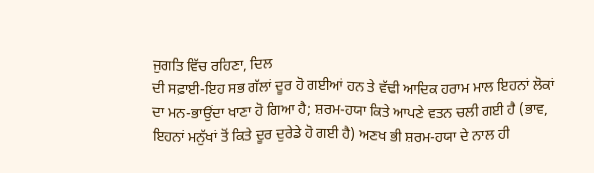ਜੁਗਤਿ ਵਿੱਚ ਰਹਿਣਾ, ਦਿਲ
ਦੀ ਸਫ਼ਾਈ-ਇਹ ਸਭ ਗੱਲਾਂ ਦੂਰ ਹੋ ਗਈਆਂ ਹਨ ਤੇ ਵੱਢੀ ਆਦਿਕ ਹਰਾਮ ਮਾਲ ਇਹਨਾਂ ਲੋਕਾਂ
ਦਾ ਮਨ-ਭਾਉਂਦਾ ਖਾਣਾ ਹੋ ਗਿਆ ਹੈ; ਸ਼ਰਮ-ਹਯਾ ਕਿਤੇ ਆਪਣੇ ਵਤਨ ਚਲੀ ਗਈ ਹੈ (ਭਾਵ,
ਇਹਨਾਂ ਮਨੁੱਖਾਂ ਤੋਂ ਕਿਤੇ ਦੂਰ ਦੁਰੇਡੇ ਹੋ ਗਈ ਹੈ) ਅਣਖ ਭੀ ਸ਼ਰਮ-ਹਯਾ ਦੇ ਨਾਲ ਹੀ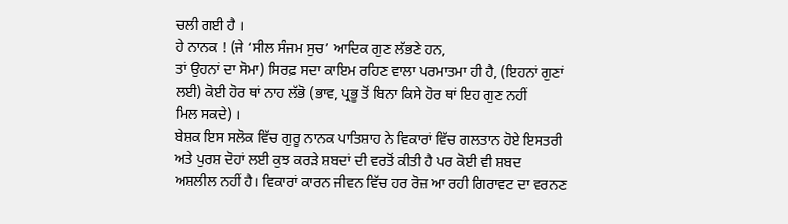ਚਲੀ ਗਈ ਹੈ ।
ਹੇ ਨਾਨਕ ! (ਜੇ ‘ਸੀਲ ਸੰਜਮ ਸੁਚ’ ਆਦਿਕ ਗੁਣ ਲੱਭਣੇ ਹਨ,
ਤਾਂ ਉਹਨਾਂ ਦਾ ਸੋਮਾ) ਸਿਰਫ਼ ਸਦਾ ਕਾਇਮ ਰਹਿਣ ਵਾਲਾ ਪਰਮਾਤਮਾ ਹੀ ਹੈ, (ਇਹਨਾਂ ਗੁਣਾਂ
ਲਈ) ਕੋਈ ਹੋਰ ਥਾਂ ਨਾਹ ਲੱਭੋ (ਭਾਵ, ਪ੍ਰਭੂ ਤੋਂ ਬਿਨਾ ਕਿਸੇ ਹੋਰ ਥਾਂ ਇਹ ਗੁਣ ਨਹੀਂ
ਮਿਲ ਸਕਦੇ) ।
ਬੇਸ਼ਕ ਇਸ ਸਲੋਕ ਵਿੱਚ ਗੁਰੂ ਨਾਨਕ ਪਾਤਿਸ਼ਾਹ ਨੇ ਵਿਕਾਰਾਂ ਵਿੱਚ ਗਲਤਾਨ ਹੋਏ ਇਸਤਰੀ
ਅਤੇ ਪੁਰਸ਼ ਦੋਹਾਂ ਲਈ ਕੁਝ ਕਰੜੇ ਸ਼ਬਦਾਂ ਦੀ ਵਰਤੋਂ ਕੀਤੀ ਹੈ ਪਰ ਕੋਈ ਵੀ ਸ਼ਬਦ
ਅਸ਼ਲੀਲ ਨਹੀਂ ਹੈ। ਵਿਕਾਰਾਂ ਕਾਰਨ ਜੀਵਨ ਵਿੱਚ ਹਰ ਰੋਜ਼ ਆ ਰਹੀ ਗਿਰਾਵਟ ਦਾ ਵਰਨਣ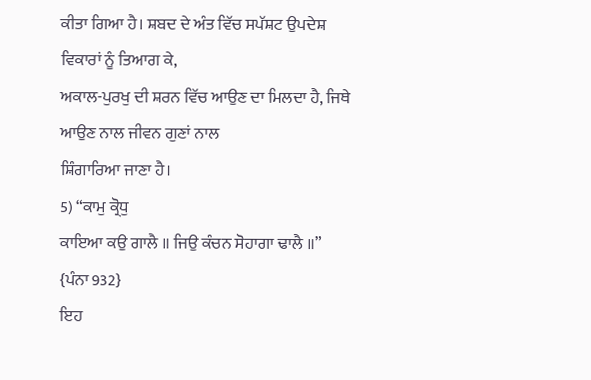ਕੀਤਾ ਗਿਆ ਹੈ। ਸ਼ਬਦ ਦੇ ਅੰਤ ਵਿੱਚ ਸਪੱਸ਼ਟ ਉਪਦੇਸ਼ ਵਿਕਾਰਾਂ ਨੂੰ ਤਿਆਗ ਕੇ,
ਅਕਾਲ-ਪੁਰਖੁ ਦੀ ਸ਼ਰਨ ਵਿੱਚ ਆਉਣ ਦਾ ਮਿਲਦਾ ਹੈ, ਜਿਥੇ ਆਉਣ ਨਾਲ ਜੀਵਨ ਗੁਣਾਂ ਨਾਲ
ਸ਼ਿੰਗਾਰਿਆ ਜਾਣਾ ਹੈ।
5) “ਕਾਮੁ ਕ੍ਰੋਧੁ
ਕਾਇਆ ਕਉ ਗਾਲੈ ॥ ਜਿਉ ਕੰਚਨ ਸੋਹਾਗਾ ਢਾਲੈ ॥” {ਪੰਨਾ 932}
ਇਹ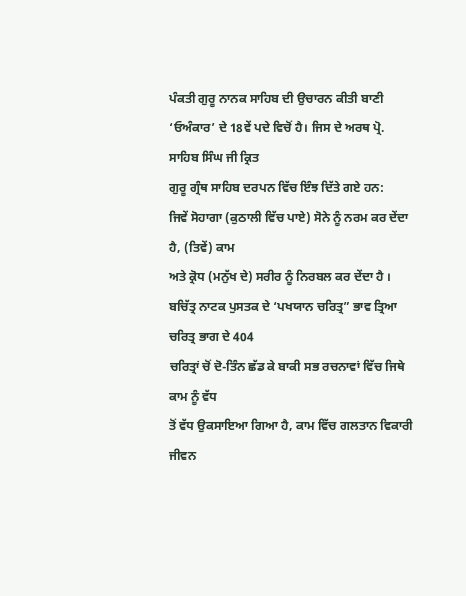ਪੰਕਤੀ ਗੁਰੂ ਨਾਨਕ ਸਾਹਿਬ ਦੀ ਉਚਾਰਨ ਕੀਤੀ ਬਾਣੀ
‘ਓਅੰਕਾਰ’ ਦੇ 18ਵੇਂ ਪਦੇ ਵਿਚੋਂ ਹੈ। ਜਿਸ ਦੇ ਅਰਥ ਪ੍ਰੋ. ਸਾਹਿਬ ਸਿੰਘ ਜੀ ਕ੍ਰਿਤ
ਗੁਰੂ ਗ੍ਰੰਥ ਸਾਹਿਬ ਦਰਪਨ ਵਿੱਚ ਇੰਝ ਦਿੱਤੇ ਗਏ ਹਨ:
ਜਿਵੇਂ ਸੋਹਾਗਾ (ਕੁਠਾਲੀ ਵਿੱਚ ਪਾਏ) ਸੋਨੇ ਨੂੰ ਨਰਮ ਕਰ ਦੇਂਦਾ ਹੈ, (ਤਿਵੇਂ) ਕਾਮ
ਅਤੇ ਕ੍ਰੋਧ (ਮਨੁੱਖ ਦੇ) ਸਰੀਰ ਨੂੰ ਨਿਰਬਲ ਕਰ ਦੇਂਦਾ ਹੈ ।
ਬਚਿੱਤ੍ਰ ਨਾਟਕ ਪੁਸਤਕ ਦੇ ‘ਪਖਯਾਨ ਚਰਿਤ੍ਰ” ਭਾਵ ਤ੍ਰਿਆ ਚਰਿਤ੍ਰ ਭਾਗ ਦੇ 404
ਚਰਿਤ੍ਰਾਂ ਚੋਂ ਦੋ-ਤਿੰਨ ਛੱਡ ਕੇ ਬਾਕੀ ਸਭ ਰਚਨਾਵਾਂ ਵਿੱਚ ਜਿਥੇ ਕਾਮ ਨੂੰ ਵੱਧ
ਤੋਂ ਵੱਧ ਉਕਸਾਇਆ ਗਿਆ ਹੈ, ਕਾਮ ਵਿੱਚ ਗਲਤਾਨ ਵਿਕਾਰੀ ਜੀਵਨ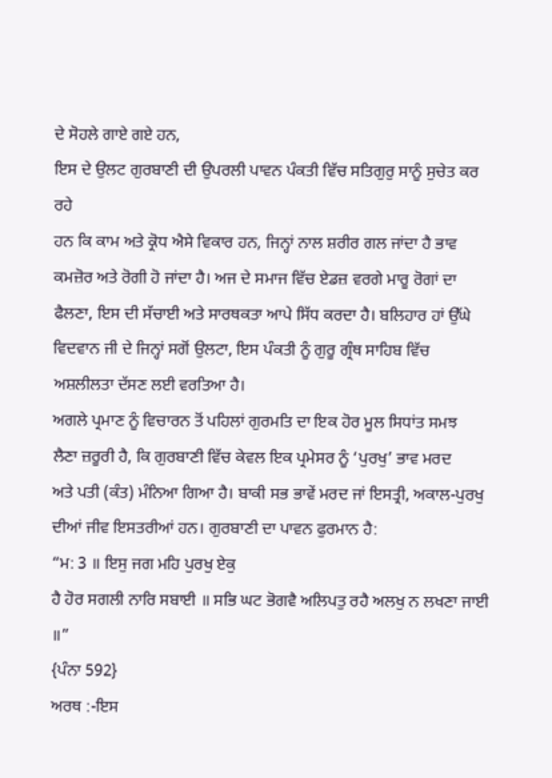ਦੇ ਸੋਹਲੇ ਗਾਏ ਗਏ ਹਨ,
ਇਸ ਦੇ ਉਲਟ ਗੁਰਬਾਣੀ ਦੀ ਉਪਰਲੀ ਪਾਵਨ ਪੰਕਤੀ ਵਿੱਚ ਸਤਿਗੁਰੁ ਸਾਨੂੰ ਸੁਚੇਤ ਕਰ ਰਹੇ
ਹਨ ਕਿ ਕਾਮ ਅਤੇ ਕ੍ਰੋਧ ਐਸੇ ਵਿਕਾਰ ਹਨ, ਜਿਨ੍ਹਾਂ ਨਾਲ ਸ਼ਰੀਰ ਗਲ ਜਾਂਦਾ ਹੈ ਭਾਵ
ਕਮਜ਼ੋਰ ਅਤੇ ਰੋਗੀ ਹੋ ਜਾਂਦਾ ਹੈ। ਅਜ ਦੇ ਸਮਾਜ ਵਿੱਚ ਏਡਜ਼ ਵਰਗੇ ਮਾਰੂ ਰੋਗਾਂ ਦਾ
ਫੈਲਣਾ, ਇਸ ਦੀ ਸੱਚਾਈ ਅਤੇ ਸਾਰਥਕਤਾ ਆਪੇ ਸਿੱਧ ਕਰਦਾ ਹੈ। ਬਲਿਹਾਰ ਹਾਂ ਉੱਘੇ
ਵਿਦਵਾਨ ਜੀ ਦੇ ਜਿਨ੍ਹਾਂ ਸਗੋਂ ਉਲਟਾ, ਇਸ ਪੰਕਤੀ ਨੂੰ ਗੁਰੂ ਗ੍ਰੰਥ ਸਾਹਿਬ ਵਿੱਚ
ਅਸ਼ਲੀਲਤਾ ਦੱਸਣ ਲਈ ਵਰਤਿਆ ਹੈ।
ਅਗਲੇ ਪ੍ਰਮਾਣ ਨੂੰ ਵਿਚਾਰਨ ਤੋਂ ਪਹਿਲਾਂ ਗੁਰਮਤਿ ਦਾ ਇਕ ਹੋਰ ਮੂਲ ਸਿਧਾਂਤ ਸਮਝ
ਲੈਣਾ ਜ਼ਰੂਰੀ ਹੈ, ਕਿ ਗੁਰਬਾਣੀ ਵਿੱਚ ਕੇਵਲ ਇਕ ਪ੍ਰਮੇਸਰ ਨੂੰ ‘ਪੁਰਖੁ’ ਭਾਵ ਮਰਦ
ਅਤੇ ਪਤੀ (ਕੰਤ) ਮੰਨਿਆ ਗਿਆ ਹੈ। ਬਾਕੀ ਸਭ ਭਾਵੇਂ ਮਰਦ ਜਾਂ ਇਸਤ੍ਰੀ, ਅਕਾਲ-ਪੁਰਖੁ
ਦੀਆਂ ਜੀਵ ਇਸਤਰੀਆਂ ਹਨ। ਗੁਰਬਾਣੀ ਦਾ ਪਾਵਨ ਫੁਰਮਾਨ ਹੈ:
“ਮ: 3 ॥ ਇਸੁ ਜਗ ਮਹਿ ਪੁਰਖੁ ਏਕੁ
ਹੈ ਹੋਰ ਸਗਲੀ ਨਾਰਿ ਸਬਾਈ ॥ ਸਭਿ ਘਟ ਭੋਗਵੈ ਅਲਿਪਤੁ ਰਹੈ ਅਲਖੁ ਨ ਲਖਣਾ ਜਾਈ ॥”
{ਪੰਨਾ 592}
ਅਰਥ :-ਇਸ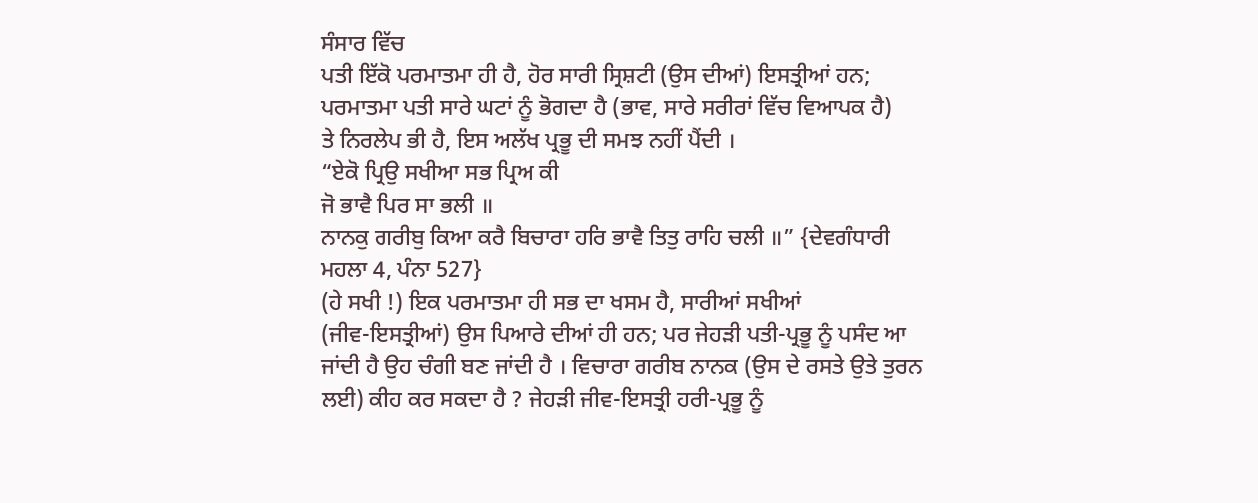ਸੰਸਾਰ ਵਿੱਚ
ਪਤੀ ਇੱਕੋ ਪਰਮਾਤਮਾ ਹੀ ਹੈ, ਹੋਰ ਸਾਰੀ ਸ੍ਰਿਸ਼ਟੀ (ਉਸ ਦੀਆਂ) ਇਸਤ੍ਰੀਆਂ ਹਨ;
ਪਰਮਾਤਮਾ ਪਤੀ ਸਾਰੇ ਘਟਾਂ ਨੂੰ ਭੋਗਦਾ ਹੈ (ਭਾਵ, ਸਾਰੇ ਸਰੀਰਾਂ ਵਿੱਚ ਵਿਆਪਕ ਹੈ)
ਤੇ ਨਿਰਲੇਪ ਭੀ ਹੈ, ਇਸ ਅਲੱਖ ਪ੍ਰਭੂ ਦੀ ਸਮਝ ਨਹੀਂ ਪੈਂਦੀ ।
“ਏਕੋ ਪ੍ਰਿਉ ਸਖੀਆ ਸਭ ਪ੍ਰਿਅ ਕੀ
ਜੋ ਭਾਵੈ ਪਿਰ ਸਾ ਭਲੀ ॥
ਨਾਨਕੁ ਗਰੀਬੁ ਕਿਆ ਕਰੈ ਬਿਚਾਰਾ ਹਰਿ ਭਾਵੈ ਤਿਤੁ ਰਾਹਿ ਚਲੀ ॥” {ਦੇਵਗੰਧਾਰੀ
ਮਹਲਾ 4, ਪੰਨਾ 527}
(ਹੇ ਸਖੀ !) ਇਕ ਪਰਮਾਤਮਾ ਹੀ ਸਭ ਦਾ ਖਸਮ ਹੈ, ਸਾਰੀਆਂ ਸਖੀਆਂ
(ਜੀਵ-ਇਸਤ੍ਰੀਆਂ) ਉਸ ਪਿਆਰੇ ਦੀਆਂ ਹੀ ਹਨ; ਪਰ ਜੇਹੜੀ ਪਤੀ-ਪ੍ਰਭੂ ਨੂੰ ਪਸੰਦ ਆ
ਜਾਂਦੀ ਹੈ ਉਹ ਚੰਗੀ ਬਣ ਜਾਂਦੀ ਹੈ । ਵਿਚਾਰਾ ਗਰੀਬ ਨਾਨਕ (ਉਸ ਦੇ ਰਸਤੇ ਉਤੇ ਤੁਰਨ
ਲਈ) ਕੀਹ ਕਰ ਸਕਦਾ ਹੈ ? ਜੇਹੜੀ ਜੀਵ-ਇਸਤ੍ਰੀ ਹਰੀ-ਪ੍ਰਭੂ ਨੂੰ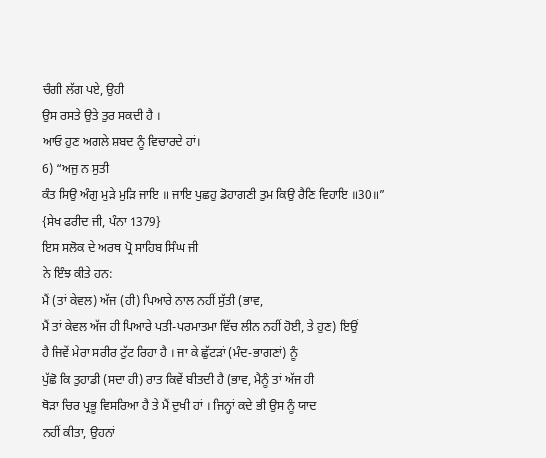ਚੰਗੀ ਲੱਗ ਪਏ, ਉਹੀ
ਉਸ ਰਸਤੇ ਉਤੇ ਤੁਰ ਸਕਦੀ ਹੈ ।
ਆਓ ਹੁਣ ਅਗਲੇ ਸ਼ਬਦ ਨੂੰ ਵਿਚਾਰਦੇ ਹਾਂ।
6) “ਅਜੁ ਨ ਸੁਤੀ
ਕੰਤ ਸਿਉ ਅੰਗੁ ਮੁੜੇ ਮੁੜਿ ਜਾਇ ॥ ਜਾਇ ਪੁਛਹੁ ਡੋਹਾਗਣੀ ਤੁਮ ਕਿਉ ਰੈਣਿ ਵਿਹਾਇ ॥30॥”
{ਸੇਖ ਫਰੀਦ ਜੀ, ਪੰਨਾ 1379}
ਇਸ ਸਲੋਕ ਦੇ ਅਰਥ ਪ੍ਰੋ ਸਾਹਿਬ ਸਿੰਘ ਜੀ
ਨੇ ਇੰਝ ਕੀਤੇ ਹਨ:
ਮੈਂ (ਤਾਂ ਕੇਵਲ) ਅੱਜ (ਹੀ) ਪਿਆਰੇ ਨਾਲ ਨਹੀਂ ਸੁੱਤੀ (ਭਾਵ,
ਮੈਂ ਤਾਂ ਕੇਵਲ ਅੱਜ ਹੀ ਪਿਆਰੇ ਪਤੀ-ਪਰਮਾਤਮਾ ਵਿੱਚ ਲੀਨ ਨਹੀਂ ਹੋਈ, ਤੇ ਹੁਣ) ਇਉਂ
ਹੈ ਜਿਵੇਂ ਮੇਰਾ ਸਰੀਰ ਟੁੱਟ ਰਿਹਾ ਹੈ । ਜਾ ਕੇ ਛੁੱਟੜਾਂ (ਮੰਦ-ਭਾਗਣਾਂ) ਨੂੰ
ਪੁੱਛੋ ਕਿ ਤੁਹਾਡੀ (ਸਦਾ ਹੀ) ਰਾਤ ਕਿਵੇਂ ਬੀਤਦੀ ਹੈ (ਭਾਵ, ਮੈਨੂੰ ਤਾਂ ਅੱਜ ਹੀ
ਥੋੜਾ ਚਿਰ ਪ੍ਰਭੂ ਵਿਸਰਿਆ ਹੈ ਤੇ ਮੈਂ ਦੁਖੀ ਹਾਂ । ਜਿਨ੍ਹਾਂ ਕਦੇ ਭੀ ਉਸ ਨੂੰ ਯਾਦ
ਨਹੀਂ ਕੀਤਾ, ਉਹਨਾਂ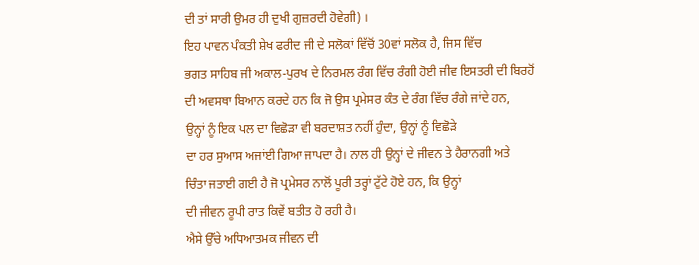ਦੀ ਤਾਂ ਸਾਰੀ ਉਮਰ ਹੀ ਦੁਖੀ ਗੁਜ਼ਰਦੀ ਹੋਵੇਗੀ) ।
ਇਹ ਪਾਵਨ ਪੰਕਤੀ ਸ਼ੇਖ ਫਰੀਦ ਜੀ ਦੇ ਸਲੋਕਾਂ ਵਿੱਚੋਂ 30ਵਾਂ ਸਲੋਕ ਹੈ, ਜਿਸ ਵਿੱਚ
ਭਗਤ ਸਾਹਿਬ ਜੀ ਅਕਾਲ-ਪੁਰਖ ਦੇ ਨਿਰਮਲ ਰੰਗ ਵਿੱਚ ਰੰਗੀ ਹੋਈ ਜੀਵ ਇਸਤਰੀ ਦੀ ਬਿਰਹੋਂ
ਦੀ ਅਵਸਥਾ ਬਿਆਨ ਕਰਦੇ ਹਨ ਕਿ ਜੋ ਉਸ ਪ੍ਰਮੇਸਰ ਕੰਤ ਦੇ ਰੰਗ ਵਿੱਚ ਰੰਗੇ ਜਾਂਦੇ ਹਨ,
ਉਨ੍ਹਾਂ ਨੂੰ ਇਕ ਪਲ ਦਾ ਵਿਛੋੜਾ ਵੀ ਬਰਦਾਸ਼ਤ ਨਹੀਂ ਹੁੰਦਾ, ਉਨ੍ਹਾਂ ਨੂੰ ਵਿਛੋੜੇ
ਦਾ ਹਰ ਸੁਆਸ ਅਜਾਂਈ ਗਿਆ ਜਾਪਦਾ ਹੈ। ਨਾਲ ਹੀ ਉਨ੍ਹਾਂ ਦੇ ਜੀਵਨ ਤੇ ਹੈਰਾਨਗੀ ਅਤੇ
ਚਿੰਤਾ ਜਤਾਈ ਗਈ ਹੈ ਜੋ ਪ੍ਰਮੇਸਰ ਨਾਲੋਂ ਪੂਰੀ ਤਰ੍ਹਾਂ ਟੁੱਟੇ ਹੋਏ ਹਨ, ਕਿ ਉਨ੍ਹਾਂ
ਦੀ ਜੀਵਨ ਰੂਪੀ ਰਾਤ ਕਿਵੇਂ ਬਤੀਤ ਹੋ ਰਹੀ ਹੈ।
ਐਸੇ ਉੱਚੇ ਅਧਿਆਤਮਕ ਜੀਵਨ ਦੀ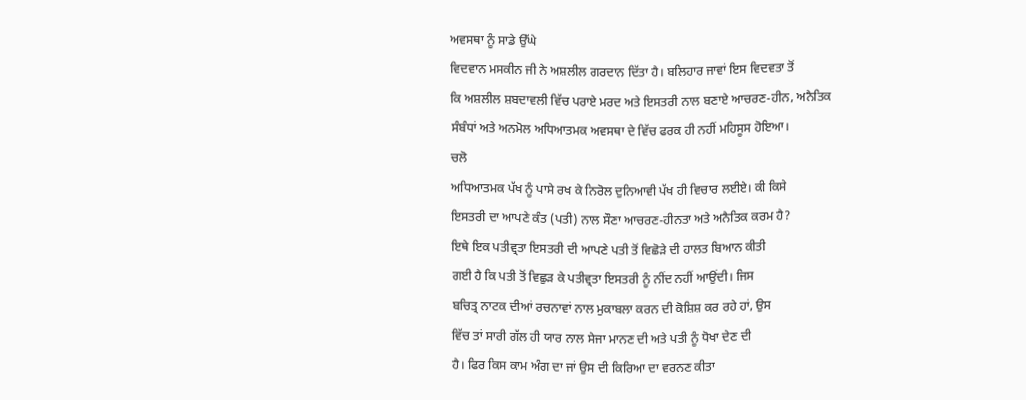ਅਵਸਥਾ ਨੂੰ ਸਾਡੇ ਉੱਘੇ
ਵਿਦਵਾਨ ਮਸਕੀਨ ਜੀ ਨੇ ਅਸ਼ਲੀਲ ਗਰਦਾਨ ਦਿੱਤਾ ਹੈ। ਬਲਿਹਾਰ ਜਾਵਾਂ ਇਸ ਵਿਦਵਤਾ ਤੋਂ
ਕਿ ਅਸ਼ਲੀਲ ਸ਼ਬਦਾਵਲੀ ਵਿੱਚ ਪਰਾਏ ਮਰਦ ਅਤੇ ਇਸਤਰੀ ਨਾਲ ਬਣਾਏ ਆਚਰਣ-ਹੀਨ, ਅਨੈਤਿਕ
ਸੰਬੰਧਾਂ ਅਤੇ ਅਨਮੋਲ ਅਧਿਆਤਮਕ ਅਵਸਥਾ ਦੇ ਵਿੱਚ ਫਰਕ ਹੀ ਨਹੀਂ ਮਹਿਸੂਸ ਹੋਇਆ।
ਚਲੋ
ਅਧਿਆਤਮਕ ਪੱਖ ਨੂੰ ਪਾਸੇ ਰਖ ਕੇ ਨਿਰੋਲ ਦੁਨਿਆਵੀ ਪੱਖ ਹੀ ਵਿਚਾਰ ਲਈਏ। ਕੀ ਕਿਸੇ
ਇਸਤਰੀ ਦਾ ਆਪਣੇ ਕੰਤ (ਪਤੀ) ਨਾਲ ਸੌਣਾ ਆਚਰਣ-ਹੀਨਤਾ ਅਤੇ ਅਨੈਤਿਕ ਕਰਮ ਹੈ?
ਇਥੇ ਇਕ ਪਤੀਵ੍ਰਤਾ ਇਸਤਰੀ ਦੀ ਆਪਣੇ ਪਤੀ ਤੋਂ ਵਿਛੋੜੇ ਦੀ ਹਾਲਤ ਬਿਆਨ ਕੀਤੀ
ਗਈ ਹੈ ਕਿ ਪਤੀ ਤੋਂ ਵਿਛੁੜ ਕੇ ਪਤੀਵ੍ਰਤਾ ਇਸਤਰੀ ਨੂੰ ਨੀਂਦ ਨਹੀਂ ਆਉਂਦੀ। ਜਿਸ
ਬਚਿਤ੍ਰ ਨਾਟਕ ਦੀਆਂ ਰਚਨਾਵਾਂ ਨਾਲ ਮੁਕਾਬਲਾ ਕਰਨ ਦੀ ਕੋਸ਼ਿਸ਼ ਕਰ ਰਹੇ ਹਾਂ, ਉਸ
ਵਿੱਚ ਤਾਂ ਸਾਰੀ ਗੱਲ ਹੀ ਯਾਰ ਨਾਲ ਸੇਜਾ ਮਾਨਣ ਦੀ ਅਤੇ ਪਤੀ ਨੂੰ ਧੋਖਾ ਦੇਣ ਦੀ
ਹੈ। ਫਿਰ ਕਿਸ ਕਾਮ ਅੰਗ ਦਾ ਜਾਂ ਉਸ ਦੀ ਕਿਰਿਆ ਦਾ ਵਰਨਣ ਕੀਤਾ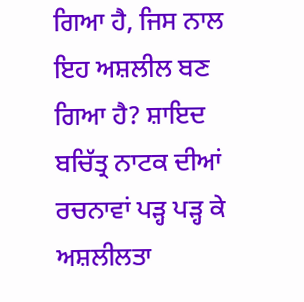ਗਿਆ ਹੈ, ਜਿਸ ਨਾਲ
ਇਹ ਅਸ਼ਲੀਲ ਬਣ ਗਿਆ ਹੈ? ਸ਼ਾਇਦ ਬਚਿੱਤ੍ਰ ਨਾਟਕ ਦੀਆਂ
ਰਚਨਾਵਾਂ ਪੜ੍ਹ ਪੜ੍ਹ ਕੇ ਅਸ਼ਲੀਲਤਾ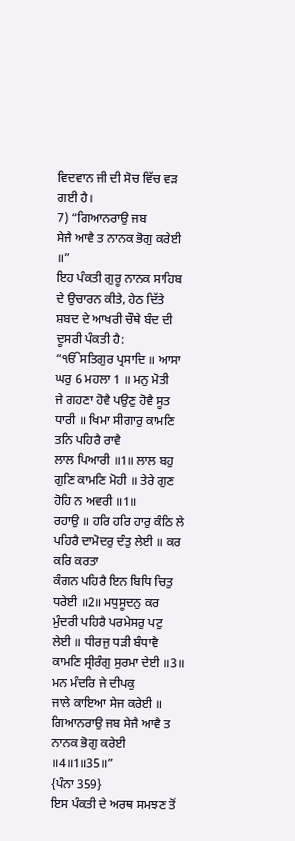ਵਿਦਵਾਨ ਜੀ ਦੀ ਸੋਚ ਵਿੱਚ ਵੜ ਗਈ ਹੈ।
7) “ਗਿਆਨਰਾਉ ਜਬ
ਸੇਜੈ ਆਵੈ ਤ ਨਾਨਕ ਭੋਗੁ ਕਰੇਈ ॥”
ਇਹ ਪੰਕਤੀ ਗੁਰੂ ਨਾਨਕ ਸਾਹਿਬ ਦੇ ਉਚਾਰਨ ਕੀਤੇ, ਹੇਠ ਦਿੱਤੇ
ਸ਼ਬਦ ਦੇ ਆਖਰੀ ਚੌਥੇ ਬੰਦ ਦੀ ਦੂਸਰੀ ਪੰਕਤੀ ਹੈ:
“ੴਸਤਿਗੁਰ ਪ੍ਰਸਾਦਿ ॥ ਆਸਾ ਘਰੁ 6 ਮਹਲਾ 1 ॥ ਮਨੁ ਮੋਤੀ
ਜੇ ਗਹਣਾ ਹੋਵੈ ਪਉਣੁ ਹੋਵੈ ਸੂਤ ਧਾਰੀ ॥ ਖਿਮਾ ਸੀਗਾਰੁ ਕਾਮਣਿ ਤਨਿ ਪਹਿਰੈ ਰਾਵੈ
ਲਾਲ ਪਿਆਰੀ ॥1॥ ਲਾਲ ਬਹੁ ਗੁਣਿ ਕਾਮਣਿ ਮੋਹੀ ॥ ਤੇਰੇ ਗੁਣ ਹੋਹਿ ਨ ਅਵਰੀ ॥1॥
ਰਹਾਉ ॥ ਹਰਿ ਹਰਿ ਹਾਰੁ ਕੰਠਿ ਲੇ ਪਹਿਰੈ ਦਾਮੋਦਰੁ ਦੰਤੁ ਲੇਈ ॥ ਕਰ ਕਰਿ ਕਰਤਾ
ਕੰਗਨ ਪਹਿਰੈ ਇਨ ਬਿਧਿ ਚਿਤੁ ਧਰੇਈ ॥2॥ ਮਧੁਸੂਦਨੁ ਕਰ ਮੁੰਦਰੀ ਪਹਿਰੈ ਪਰਮੇਸਰੁ ਪਟੁ
ਲੇਈ ॥ ਧੀਰਜੁ ਧੜੀ ਬੰਧਾਵੈ ਕਾਮਣਿ ਸ੍ਰੀਰੰਗੁ ਸੁਰਮਾ ਦੇਈ ॥3॥ ਮਨ ਮੰਦਰਿ ਜੇ ਦੀਪਕੁ
ਜਾਲੇ ਕਾਇਆ ਸੇਜ ਕਰੇਈ ॥ ਗਿਆਨਰਾਉ ਜਬ ਸੇਜੈ ਆਵੈ ਤ ਨਾਨਕ ਭੋਗੁ ਕਰੇਈ ॥4॥1॥35॥”
{ਪੰਨਾ 359}
ਇਸ ਪੰਕਤੀ ਦੇ ਅਰਥ ਸਮਝਣ ਤੋਂ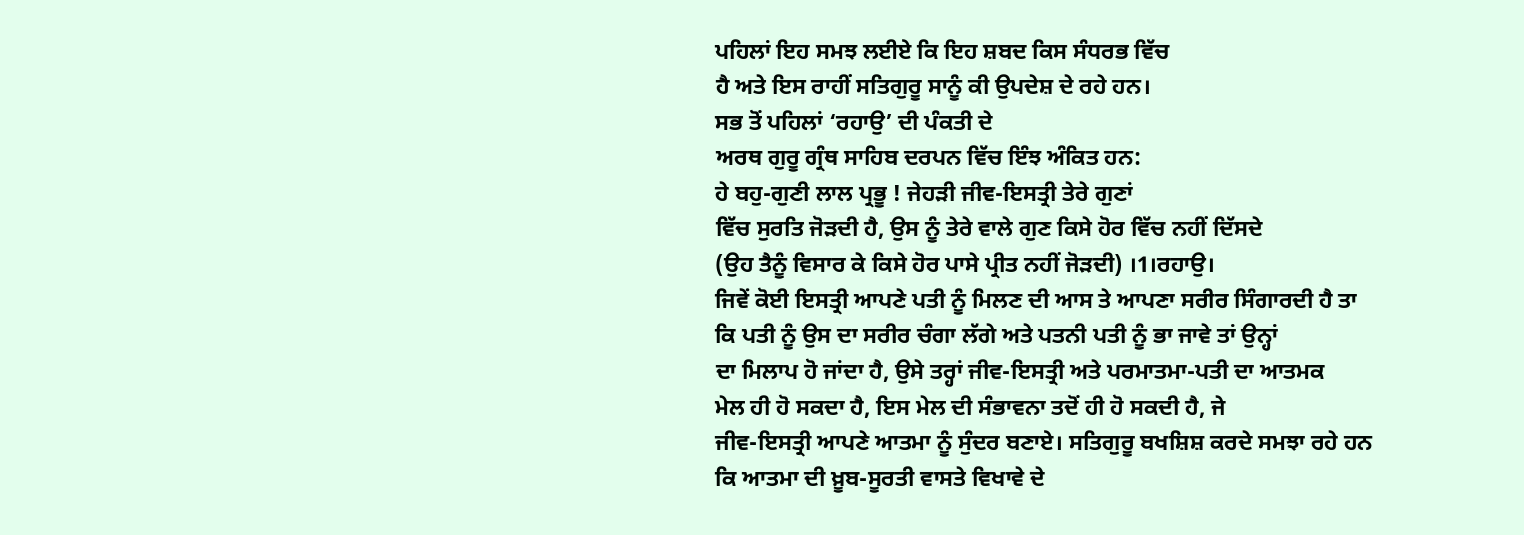ਪਹਿਲਾਂ ਇਹ ਸਮਝ ਲਈਏ ਕਿ ਇਹ ਸ਼ਬਦ ਕਿਸ ਸੰਧਰਭ ਵਿੱਚ
ਹੈ ਅਤੇ ਇਸ ਰਾਹੀਂ ਸਤਿਗੁਰੂ ਸਾਨੂੰ ਕੀ ਉਪਦੇਸ਼ ਦੇ ਰਹੇ ਹਨ।
ਸਭ ਤੋਂ ਪਹਿਲਾਂ ‘ਰਹਾਉ’ ਦੀ ਪੰਕਤੀ ਦੇ
ਅਰਥ ਗੁਰੂ ਗ੍ਰੰਥ ਸਾਹਿਬ ਦਰਪਨ ਵਿੱਚ ਇੰਝ ਅੰਕਿਤ ਹਨ:
ਹੇ ਬਹੁ-ਗੁਣੀ ਲਾਲ ਪ੍ਰਭੂ ! ਜੇਹੜੀ ਜੀਵ-ਇਸਤ੍ਰੀ ਤੇਰੇ ਗੁਣਾਂ
ਵਿੱਚ ਸੁਰਤਿ ਜੋੜਦੀ ਹੈ, ਉਸ ਨੂੰ ਤੇਰੇ ਵਾਲੇ ਗੁਣ ਕਿਸੇ ਹੋਰ ਵਿੱਚ ਨਹੀਂ ਦਿੱਸਦੇ
(ਉਹ ਤੈਨੂੰ ਵਿਸਾਰ ਕੇ ਕਿਸੇ ਹੋਰ ਪਾਸੇ ਪ੍ਰੀਤ ਨਹੀਂ ਜੋੜਦੀ) ।1।ਰਹਾਉ।
ਜਿਵੇਂ ਕੋਈ ਇਸਤ੍ਰੀ ਆਪਣੇ ਪਤੀ ਨੂੰ ਮਿਲਣ ਦੀ ਆਸ ਤੇ ਆਪਣਾ ਸਰੀਰ ਸਿੰਗਾਰਦੀ ਹੈ ਤਾ
ਕਿ ਪਤੀ ਨੂੰ ਉਸ ਦਾ ਸਰੀਰ ਚੰਗਾ ਲੱਗੇ ਅਤੇ ਪਤਨੀ ਪਤੀ ਨੂੰ ਭਾ ਜਾਵੇ ਤਾਂ ਉਨ੍ਹਾਂ
ਦਾ ਮਿਲਾਪ ਹੋ ਜਾਂਦਾ ਹੈ, ਉਸੇ ਤਰ੍ਹਾਂ ਜੀਵ-ਇਸਤ੍ਰੀ ਅਤੇ ਪਰਮਾਤਮਾ-ਪਤੀ ਦਾ ਆਤਮਕ
ਮੇਲ ਹੀ ਹੋ ਸਕਦਾ ਹੈ, ਇਸ ਮੇਲ ਦੀ ਸੰਭਾਵਨਾ ਤਦੋਂ ਹੀ ਹੋ ਸਕਦੀ ਹੈ, ਜੇ
ਜੀਵ-ਇਸਤ੍ਰੀ ਆਪਣੇ ਆਤਮਾ ਨੂੰ ਸੁੰਦਰ ਬਣਾਏ। ਸਤਿਗੁਰੂ ਬਖਸ਼ਿਸ਼ ਕਰਦੇ ਸਮਝਾ ਰਹੇ ਹਨ
ਕਿ ਆਤਮਾ ਦੀ ਖ਼ੂਬ-ਸੂਰਤੀ ਵਾਸਤੇ ਵਿਖਾਵੇ ਦੇ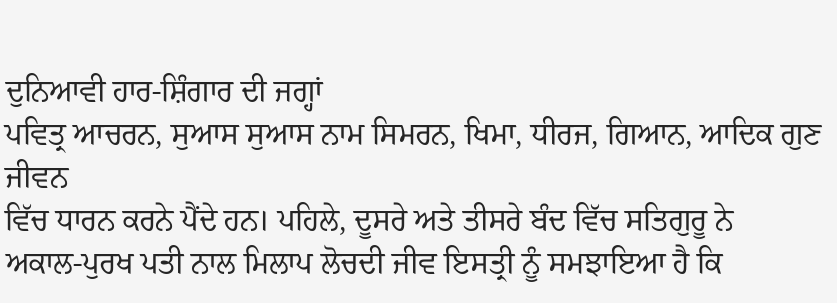ਦੁਨਿਆਵੀ ਹਾਰ-ਸ਼ਿੰਗਾਰ ਦੀ ਜਗ੍ਹਾਂ
ਪਵਿਤ੍ਰ ਆਚਰਨ, ਸੁਆਸ ਸੁਆਸ ਨਾਮ ਸਿਮਰਨ, ਖਿਮਾ, ਧੀਰਜ, ਗਿਆਨ, ਆਦਿਕ ਗੁਣ ਜੀਵਨ
ਵਿੱਚ ਧਾਰਨ ਕਰਨੇ ਪੈਂਦੇ ਹਨ। ਪਹਿਲੇ, ਦੂਸਰੇ ਅਤੇ ਤੀਸਰੇ ਬੰਦ ਵਿੱਚ ਸਤਿਗੁਰੂ ਨੇ
ਅਕਾਲ-ਪੁਰਖ ਪਤੀ ਨਾਲ ਮਿਲਾਪ ਲੋਚਦੀ ਜੀਵ ਇਸਤ੍ਰੀ ਨੂੰ ਸਮਝਾਇਆ ਹੈ ਕਿ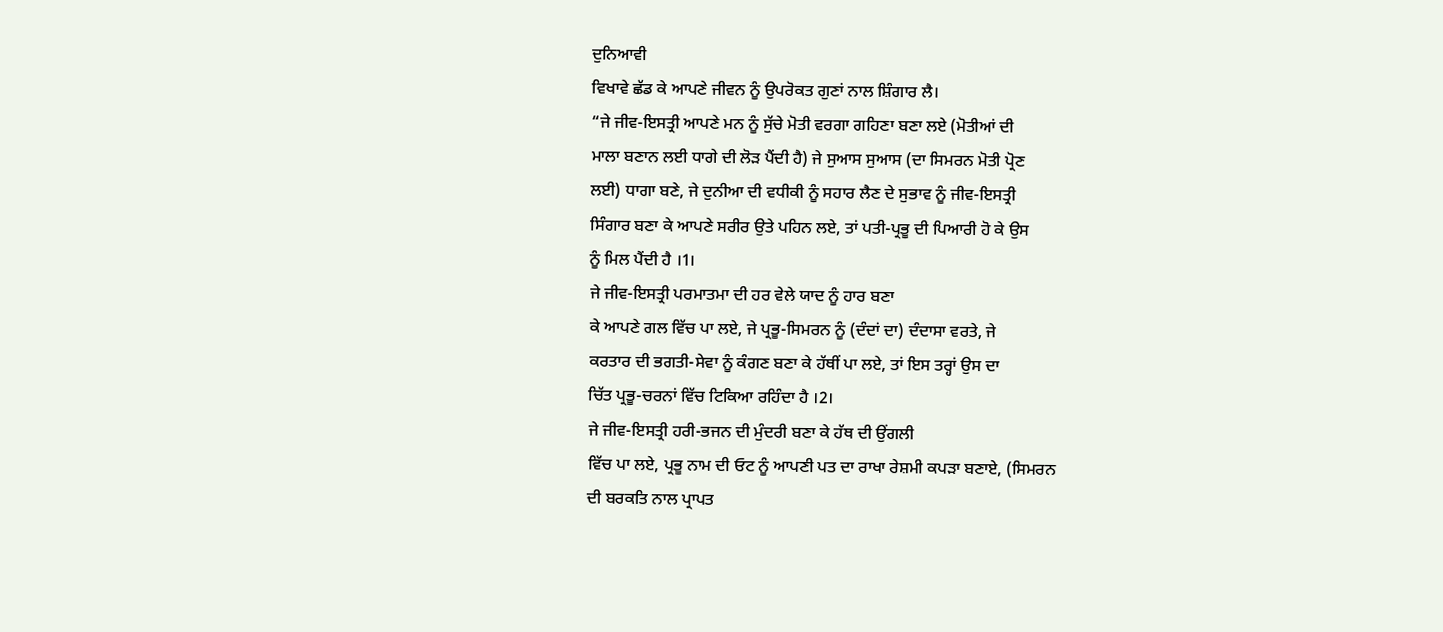ਦੁਨਿਆਵੀ
ਵਿਖਾਵੇ ਛੱਡ ਕੇ ਆਪਣੇ ਜੀਵਨ ਨੂੰ ਉਪਰੋਕਤ ਗੁਣਾਂ ਨਾਲ ਸ਼ਿੰਗਾਰ ਲੈ।
“ਜੇ ਜੀਵ-ਇਸਤ੍ਰੀ ਆਪਣੇ ਮਨ ਨੂੰ ਸੁੱਚੇ ਮੋਤੀ ਵਰਗਾ ਗਹਿਣਾ ਬਣਾ ਲਏ (ਮੋਤੀਆਂ ਦੀ
ਮਾਲਾ ਬਣਾਨ ਲਈ ਧਾਗੇ ਦੀ ਲੋੜ ਪੈਂਦੀ ਹੈ) ਜੇ ਸੁਆਸ ਸੁਆਸ (ਦਾ ਸਿਮਰਨ ਮੋਤੀ ਪ੍ਰੋਣ
ਲਈ) ਧਾਗਾ ਬਣੇ, ਜੇ ਦੁਨੀਆ ਦੀ ਵਧੀਕੀ ਨੂੰ ਸਹਾਰ ਲੈਣ ਦੇ ਸੁਭਾਵ ਨੂੰ ਜੀਵ-ਇਸਤ੍ਰੀ
ਸਿੰਗਾਰ ਬਣਾ ਕੇ ਆਪਣੇ ਸਰੀਰ ਉਤੇ ਪਹਿਨ ਲਏ, ਤਾਂ ਪਤੀ-ਪ੍ਰਭੂ ਦੀ ਪਿਆਰੀ ਹੋ ਕੇ ਉਸ
ਨੂੰ ਮਿਲ ਪੈਂਦੀ ਹੈ ।1।
ਜੇ ਜੀਵ-ਇਸਤ੍ਰੀ ਪਰਮਾਤਮਾ ਦੀ ਹਰ ਵੇਲੇ ਯਾਦ ਨੂੰ ਹਾਰ ਬਣਾ
ਕੇ ਆਪਣੇ ਗਲ ਵਿੱਚ ਪਾ ਲਏ, ਜੇ ਪ੍ਰਭੂ-ਸਿਮਰਨ ਨੂੰ (ਦੰਦਾਂ ਦਾ) ਦੰਦਾਸਾ ਵਰਤੇ, ਜੇ
ਕਰਤਾਰ ਦੀ ਭਗਤੀ-ਸੇਵਾ ਨੂੰ ਕੰਗਣ ਬਣਾ ਕੇ ਹੱਥੀਂ ਪਾ ਲਏ, ਤਾਂ ਇਸ ਤਰ੍ਹਾਂ ਉਸ ਦਾ
ਚਿੱਤ ਪ੍ਰਭੂ-ਚਰਨਾਂ ਵਿੱਚ ਟਿਕਿਆ ਰਹਿੰਦਾ ਹੈ ।2।
ਜੇ ਜੀਵ-ਇਸਤ੍ਰੀ ਹਰੀ-ਭਜਨ ਦੀ ਮੁੰਦਰੀ ਬਣਾ ਕੇ ਹੱਥ ਦੀ ਉਂਗਲੀ
ਵਿੱਚ ਪਾ ਲਏ, ਪ੍ਰਭੂ ਨਾਮ ਦੀ ਓਟ ਨੂੰ ਆਪਣੀ ਪਤ ਦਾ ਰਾਖਾ ਰੇਸ਼ਮੀ ਕਪੜਾ ਬਣਾਏ, (ਸਿਮਰਨ
ਦੀ ਬਰਕਤਿ ਨਾਲ ਪ੍ਰਾਪਤ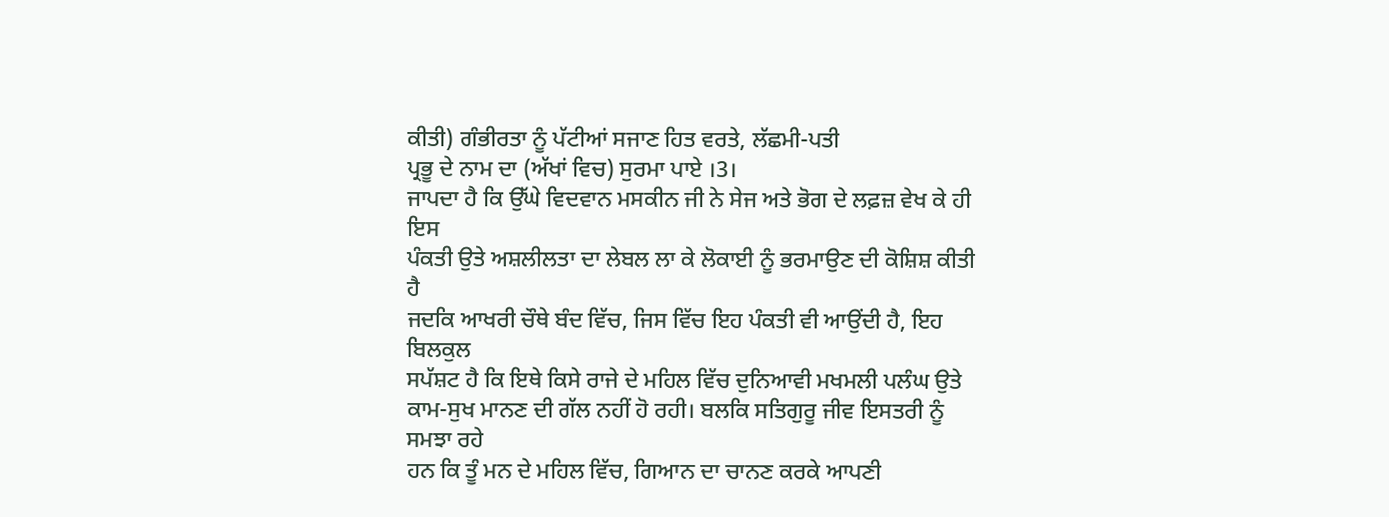ਕੀਤੀ) ਗੰਭੀਰਤਾ ਨੂੰ ਪੱਟੀਆਂ ਸਜਾਣ ਹਿਤ ਵਰਤੇ, ਲੱਛਮੀ-ਪਤੀ
ਪ੍ਰਭੂ ਦੇ ਨਾਮ ਦਾ (ਅੱਖਾਂ ਵਿਚ) ਸੁਰਮਾ ਪਾਏ ।3।
ਜਾਪਦਾ ਹੈ ਕਿ ਉੱਘੇ ਵਿਦਵਾਨ ਮਸਕੀਨ ਜੀ ਨੇ ਸੇਜ ਅਤੇ ਭੋਗ ਦੇ ਲਫ਼ਜ਼ ਵੇਖ ਕੇ ਹੀ ਇਸ
ਪੰਕਤੀ ਉਤੇ ਅਸ਼ਲੀਲਤਾ ਦਾ ਲੇਬਲ ਲਾ ਕੇ ਲੋਕਾਈ ਨੂੰ ਭਰਮਾਉਣ ਦੀ ਕੋਸ਼ਿਸ਼ ਕੀਤੀ ਹੈ
ਜਦਕਿ ਆਖਰੀ ਚੌਥੇ ਬੰਦ ਵਿੱਚ, ਜਿਸ ਵਿੱਚ ਇਹ ਪੰਕਤੀ ਵੀ ਆਉਂਦੀ ਹੈ, ਇਹ ਬਿਲਕੁਲ
ਸਪੱਸ਼ਟ ਹੈ ਕਿ ਇਥੇ ਕਿਸੇ ਰਾਜੇ ਦੇ ਮਹਿਲ ਵਿੱਚ ਦੁਨਿਆਵੀ ਮਖਮਲੀ ਪਲੰਘ ਉਤੇ
ਕਾਮ-ਸੁਖ ਮਾਨਣ ਦੀ ਗੱਲ ਨਹੀਂ ਹੋ ਰਹੀ। ਬਲਕਿ ਸਤਿਗੁਰੂ ਜੀਵ ਇਸਤਰੀ ਨੂੰ ਸਮਝਾ ਰਹੇ
ਹਨ ਕਿ ਤੂੰ ਮਨ ਦੇ ਮਹਿਲ ਵਿੱਚ, ਗਿਆਨ ਦਾ ਚਾਨਣ ਕਰਕੇ ਆਪਣੀ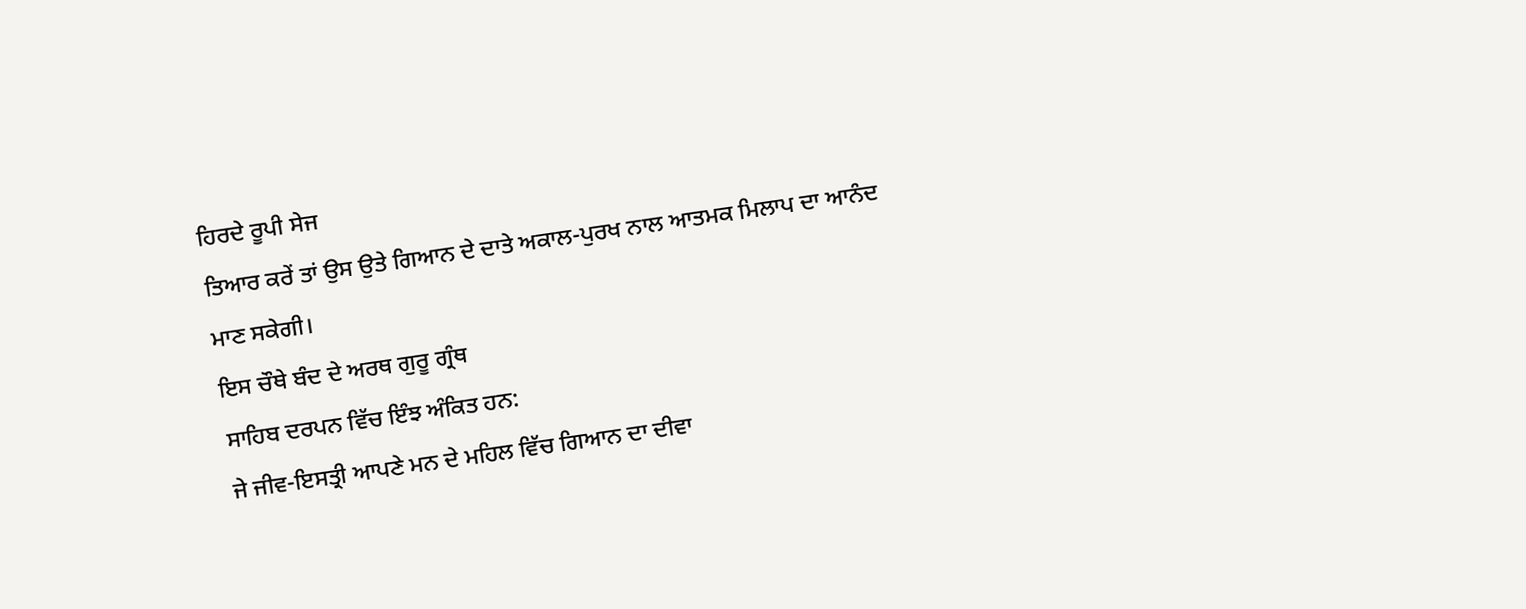ਹਿਰਦੇ ਰੂਪੀ ਸੇਜ
ਤਿਆਰ ਕਰੇਂ ਤਾਂ ਉਸ ਉਤੇ ਗਿਆਨ ਦੇ ਦਾਤੇ ਅਕਾਲ-ਪੁਰਖ ਨਾਲ ਆਤਮਕ ਮਿਲਾਪ ਦਾ ਆਨੰਦ
ਮਾਣ ਸਕੇਗੀ।
ਇਸ ਚੌਥੇ ਬੰਦ ਦੇ ਅਰਥ ਗੁਰੂ ਗ੍ਰੰਥ
ਸਾਹਿਬ ਦਰਪਨ ਵਿੱਚ ਇੰਝ ਅੰਕਿਤ ਹਨ:
ਜੇ ਜੀਵ-ਇਸਤ੍ਰੀ ਆਪਣੇ ਮਨ ਦੇ ਮਹਿਲ ਵਿੱਚ ਗਿਆਨ ਦਾ ਦੀਵਾ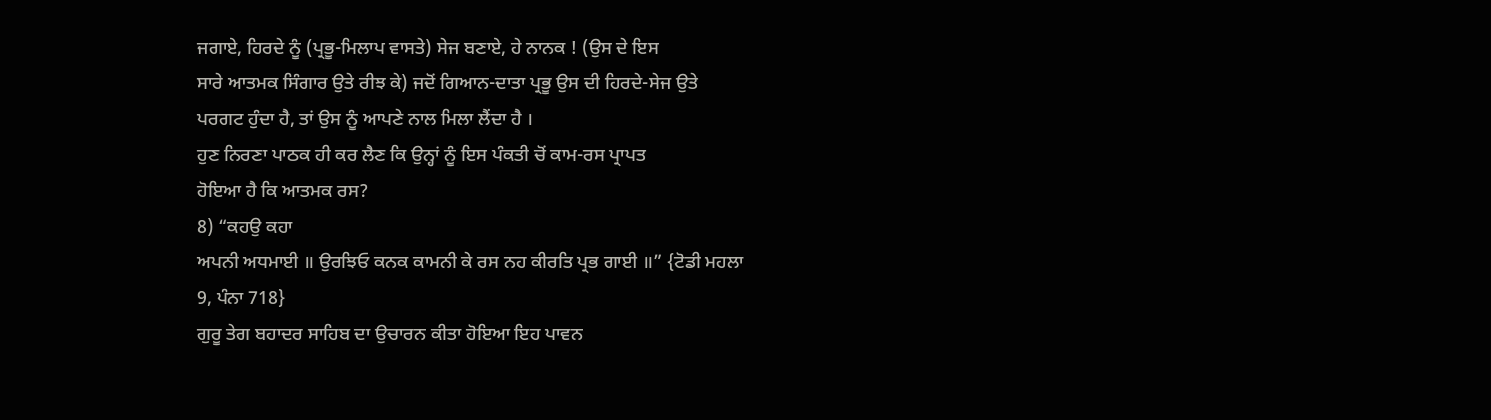ਜਗਾਏ, ਹਿਰਦੇ ਨੂੰ (ਪ੍ਰਭੂ-ਮਿਲਾਪ ਵਾਸਤੇ) ਸੇਜ ਬਣਾਏ, ਹੇ ਨਾਨਕ ! (ਉਸ ਦੇ ਇਸ
ਸਾਰੇ ਆਤਮਕ ਸਿੰਗਾਰ ਉਤੇ ਰੀਝ ਕੇ) ਜਦੋਂ ਗਿਆਨ-ਦਾਤਾ ਪ੍ਰਭੂ ਉਸ ਦੀ ਹਿਰਦੇ-ਸੇਜ ਉਤੇ
ਪਰਗਟ ਹੁੰਦਾ ਹੈ, ਤਾਂ ਉਸ ਨੂੰ ਆਪਣੇ ਨਾਲ ਮਿਲਾ ਲੈਂਦਾ ਹੈ ।
ਹੁਣ ਨਿਰਣਾ ਪਾਠਕ ਹੀ ਕਰ ਲੈਣ ਕਿ ਉਨ੍ਹਾਂ ਨੂੰ ਇਸ ਪੰਕਤੀ ਚੋਂ ਕਾਮ-ਰਸ ਪ੍ਰਾਪਤ
ਹੋਇਆ ਹੈ ਕਿ ਆਤਮਕ ਰਸ?
8) “ਕਹਉ ਕਹਾ
ਅਪਨੀ ਅਧਮਾਈ ॥ ਉਰਝਿਓ ਕਨਕ ਕਾਮਨੀ ਕੇ ਰਸ ਨਹ ਕੀਰਤਿ ਪ੍ਰਭ ਗਾਈ ॥” {ਟੋਡੀ ਮਹਲਾ
9, ਪੰਨਾ 718}
ਗੁਰੂ ਤੇਗ ਬਹਾਦਰ ਸਾਹਿਬ ਦਾ ਉਚਾਰਨ ਕੀਤਾ ਹੋਇਆ ਇਹ ਪਾਵਨ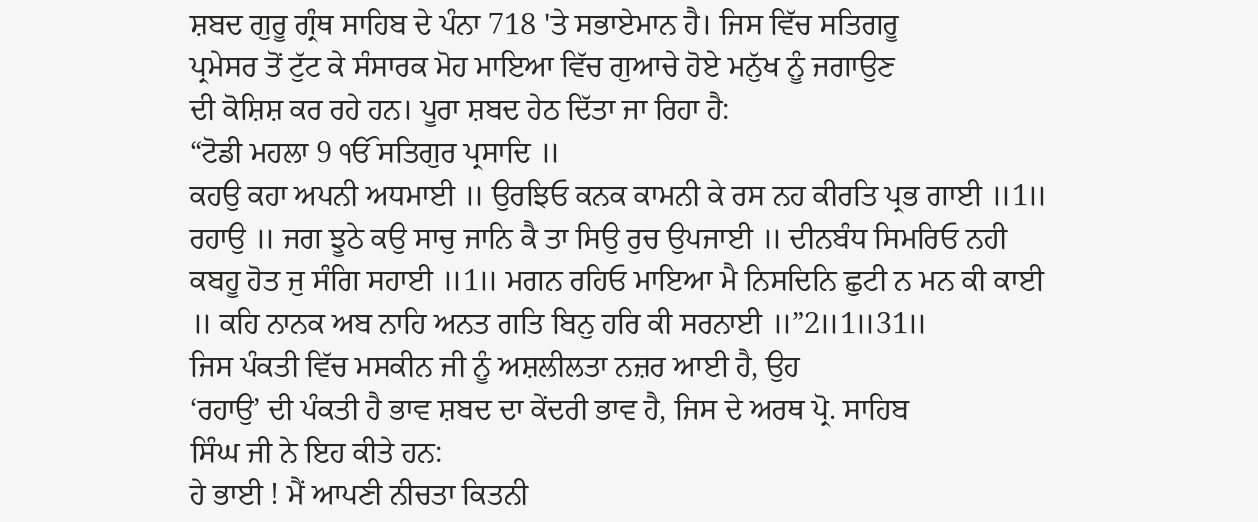ਸ਼ਬਦ ਗੁਰੂ ਗ੍ਰੰਥ ਸਾਹਿਬ ਦੇ ਪੰਨਾ 718 'ਤੇ ਸਭਾਏਮਾਨ ਹੈ। ਜਿਸ ਵਿੱਚ ਸਤਿਗਰੂ
ਪ੍ਰਮੇਸਰ ਤੋਂ ਟੁੱਟ ਕੇ ਸੰਸਾਰਕ ਮੋਹ ਮਾਇਆ ਵਿੱਚ ਗੁਆਚੇ ਹੋਏ ਮਨੁੱਖ ਨੂੰ ਜਗਾਉਣ
ਦੀ ਕੋਸ਼ਿਸ਼ ਕਰ ਰਹੇ ਹਨ। ਪੂਰਾ ਸ਼ਬਦ ਹੇਠ ਦਿੱਤਾ ਜਾ ਰਿਹਾ ਹੈ:
“ਟੋਡੀ ਮਹਲਾ 9 ੴ ਸਤਿਗੁਰ ਪ੍ਰਸਾਦਿ ॥
ਕਹਉ ਕਹਾ ਅਪਨੀ ਅਧਮਾਈ ॥ ਉਰਝਿਓ ਕਨਕ ਕਾਮਨੀ ਕੇ ਰਸ ਨਹ ਕੀਰਤਿ ਪ੍ਰਭ ਗਾਈ ॥1॥
ਰਹਾਉ ॥ ਜਗ ਝੂਠੇ ਕਉ ਸਾਚੁ ਜਾਨਿ ਕੈ ਤਾ ਸਿਉ ਰੁਚ ਉਪਜਾਈ ॥ ਦੀਨਬੰਧ ਸਿਮਰਿਓ ਨਹੀ
ਕਬਹੂ ਹੋਤ ਜੁ ਸੰਗਿ ਸਹਾਈ ॥1॥ ਮਗਨ ਰਹਿਓ ਮਾਇਆ ਮੈ ਨਿਸਦਿਨਿ ਛੁਟੀ ਨ ਮਨ ਕੀ ਕਾਈ
॥ ਕਹਿ ਨਾਨਕ ਅਬ ਨਾਹਿ ਅਨਤ ਗਤਿ ਬਿਨੁ ਹਰਿ ਕੀ ਸਰਨਾਈ ॥”2॥1॥31॥
ਜਿਸ ਪੰਕਤੀ ਵਿੱਚ ਮਸਕੀਨ ਜੀ ਨੂੰ ਅਸ਼ਲੀਲਤਾ ਨਜ਼ਰ ਆਈ ਹੈ, ਉਹ
‘ਰਹਾਉ’ ਦੀ ਪੰਕਤੀ ਹੈ ਭਾਵ ਸ਼ਬਦ ਦਾ ਕੇਂਦਰੀ ਭਾਵ ਹੈ, ਜਿਸ ਦੇ ਅਰਥ ਪ੍ਰੋ. ਸਾਹਿਬ
ਸਿੰਘ ਜੀ ਨੇ ਇਹ ਕੀਤੇ ਹਨ:
ਹੇ ਭਾਈ ! ਮੈਂ ਆਪਣੀ ਨੀਚਤਾ ਕਿਤਨੀ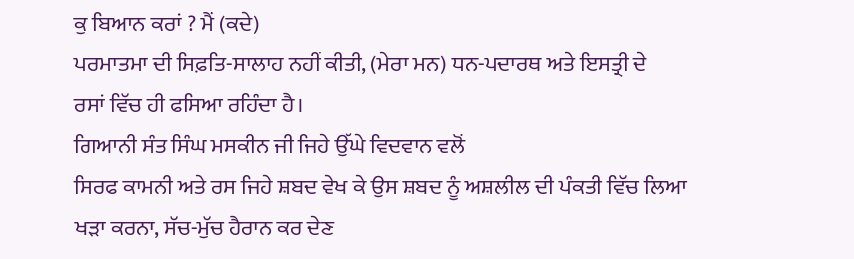ਕੁ ਬਿਆਨ ਕਰਾਂ ? ਮੈਂ (ਕਦੇ)
ਪਰਮਾਤਮਾ ਦੀ ਸਿਫ਼ਤਿ-ਸਾਲਾਹ ਨਹੀਂ ਕੀਤੀ, (ਮੇਰਾ ਮਨ) ਧਨ-ਪਦਾਰਥ ਅਤੇ ਇਸਤ੍ਰੀ ਦੇ
ਰਸਾਂ ਵਿੱਚ ਹੀ ਫਸਿਆ ਰਹਿੰਦਾ ਹੈ।
ਗਿਆਨੀ ਸੰਤ ਸਿੰਘ ਮਸਕੀਨ ਜੀ ਜਿਹੇ ਉੱਘੇ ਵਿਦਵਾਨ ਵਲੋਂ
ਸਿਰਫ ਕਾਮਨੀ ਅਤੇ ਰਸ ਜਿਹੇ ਸ਼ਬਦ ਵੇਖ ਕੇ ਉਸ ਸ਼ਬਦ ਨੂੰ ਅਸ਼ਲੀਲ ਦੀ ਪੰਕਤੀ ਵਿੱਚ ਲਿਆ
ਖੜਾ ਕਰਨਾ, ਸੱਚ-ਮੁੱਚ ਹੈਰਾਨ ਕਰ ਦੇਣ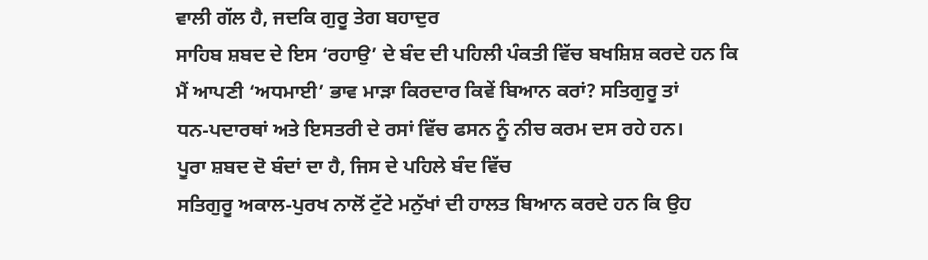ਵਾਲੀ ਗੱਲ ਹੈ, ਜਦਕਿ ਗੁਰੂ ਤੇਗ ਬਹਾਦੁਰ
ਸਾਹਿਬ ਸ਼ਬਦ ਦੇ ਇਸ ‘ਰਹਾਉ’ ਦੇ ਬੰਦ ਦੀ ਪਹਿਲੀ ਪੰਕਤੀ ਵਿੱਚ ਬਖਸ਼ਿਸ਼ ਕਰਦੇ ਹਨ ਕਿ
ਮੈਂ ਆਪਣੀ ‘ਅਧਮਾਈ’ ਭਾਵ ਮਾੜਾ ਕਿਰਦਾਰ ਕਿਵੇਂ ਬਿਆਨ ਕਰਾਂ? ਸਤਿਗੁਰੂ ਤਾਂ
ਧਨ-ਪਦਾਰਥਾਂ ਅਤੇ ਇਸਤਰੀ ਦੇ ਰਸਾਂ ਵਿੱਚ ਫਸਨ ਨੂੰ ਨੀਚ ਕਰਮ ਦਸ ਰਹੇ ਹਨ।
ਪੂਰਾ ਸ਼ਬਦ ਦੋ ਬੰਦਾਂ ਦਾ ਹੈ, ਜਿਸ ਦੇ ਪਹਿਲੇ ਬੰਦ ਵਿੱਚ
ਸਤਿਗੁਰੂ ਅਕਾਲ-ਪੁਰਖ ਨਾਲੋਂ ਟੁੱਟੇ ਮਨੁੱਖਾਂ ਦੀ ਹਾਲਤ ਬਿਆਨ ਕਰਦੇ ਹਨ ਕਿ ਉਹ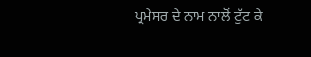ਪ੍ਰਮੇਸਰ ਦੇ ਨਾਮ ਨਾਲੋਂ ਟੁੱਟ ਕੇ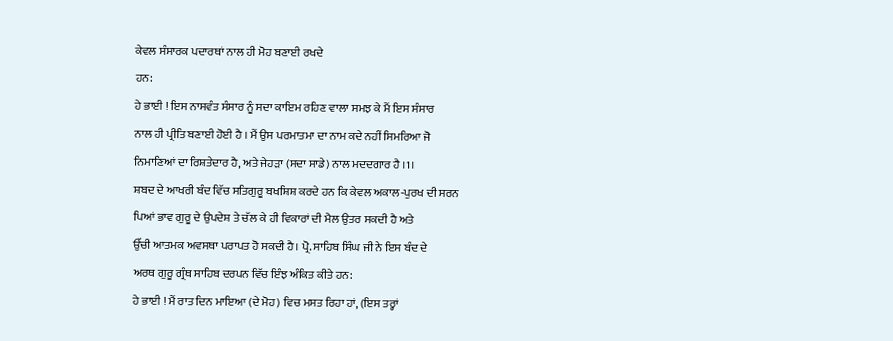ਕੇਵਲ ਸੰਸਾਰਕ ਪਦਾਰਥਾਂ ਨਾਲ ਹੀ ਮੋਹ ਬਣਾਈ ਰਖਦੇ
ਹਨ:
ਹੇ ਭਾਈ ! ਇਸ ਨਾਸਵੰਤ ਸੰਸਾਰ ਨੂੰ ਸਦਾ ਕਾਇਮ ਰਹਿਣ ਵਾਲਾ ਸਮਝ ਕੇ ਮੈਂ ਇਸ ਸੰਸਾਰ
ਨਾਲ ਹੀ ਪ੍ਰੀਤਿ ਬਣਾਈ ਹੋਈ ਹੈ । ਮੈਂ ਉਸ ਪਰਮਾਤਮਾ ਦਾ ਨਾਮ ਕਦੇ ਨਹੀਂ ਸਿਮਰਿਆ ਜੋ
ਨਿਮਾਣਿਆਂ ਦਾ ਰਿਸ਼ਤੇਦਾਰ ਹੈ, ਅਤੇ ਜੇਹੜਾ (ਸਦਾ ਸਾਡੇ) ਨਾਲ ਮਦਦਗਾਰ ਹੈ ।1।
ਸ਼ਬਦ ਦੇ ਆਖਰੀ ਬੰਦ ਵਿੱਚ ਸਤਿਗੁਰੂ ਬਖਸ਼ਿਸ਼ ਕਰਦੇ ਹਨ ਕਿ ਕੇਵਲ ਅਕਾਲ-ਪੁਰਖ ਦੀ ਸਰਨ
ਪਿਆਂ ਭਾਵ ਗੁਰੂ ਦੇ ਉਪਦੇਸ਼ ਤੇ ਚੱਲ ਕੇ ਹੀ ਵਿਕਾਰਾਂ ਦੀ ਮੈਲ ਉਤਰ ਸਕਦੀ ਹੈ ਅਤੇ
ਉੱਚੀ ਆਤਮਕ ਅਵਸਥਾ ਪਰਾਪਤ ਹੋ ਸਕਦੀ ਹੈ। ਪ੍ਰੋ. ਸਾਹਿਬ ਸਿੰਘ ਜੀ ਨੇ ਇਸ ਬੰਦ ਦੇ
ਅਰਥ ਗੁਰੂ ਗ੍ਰੰਥ ਸਾਹਿਬ ਦਰਪਨ ਵਿੱਚ ਇੰਝ ਅੰਕਿਤ ਕੀਤੇ ਹਨ:
ਹੇ ਭਾਈ ! ਮੈਂ ਰਾਤ ਦਿਨ ਮਾਇਆ (ਦੇ ਮੋਹ) ਵਿਚ ਮਸਤ ਰਿਹਾ ਹਾਂ, (ਇਸ ਤਰ੍ਹਾਂ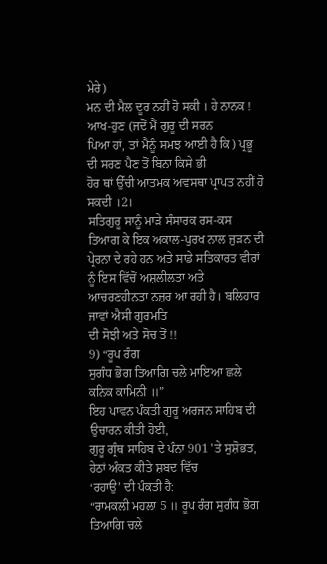ਮੇਰੇ)
ਮਨ ਦੀ ਮੈਲ ਦੂਰ ਨਹੀਂ ਹੋ ਸਕੀ । ਹੇ ਨਾਨਕ ! ਆਖ-ਹੁਣ (ਜਦੋਂ ਮੈਂ ਗੁਰੂ ਦੀ ਸਰਨ
ਪਿਆ ਹਾਂ, ਤਾਂ ਮੈਨੂੰ ਸਮਝ ਆਈ ਹੈ ਕਿ) ਪ੍ਰਭੂ ਦੀ ਸਰਣ ਪੈਣ ਤੋਂ ਬਿਨਾ ਕਿਸੇ ਭੀ
ਹੋਰ ਥਾਂ ਉੱਚੀ ਆਤਮਕ ਅਵਸਥਾ ਪ੍ਰਾਪਤ ਨਹੀਂ ਹੋ ਸਕਦੀ ।2।
ਸਤਿਗੁਰੂ ਸਾਨੂੰ ਮਾੜੇ ਸੰਸਾਰਕ ਰਸ-ਕਸ ਤਿਆਗ ਕੇ ਇਕ ਅਕਾਲ-ਪੁਰਖ ਨਾਲ ਜੁੜਨ ਦੀ
ਪ੍ਰੇਰਨਾ ਦੇ ਰਹੇ ਹਨ ਅਤੇ ਸਾਡੇ ਸਤਿਕਾਰਤ ਵੀਰਾਂ ਨੂੰ ਇਸ ਵਿੱਚੋਂ ਅਸ਼ਲੀਲਤਾ ਅਤੇ
ਆਚਰਣਹੀਨਤਾ ਨਜ਼ਰ ਆ ਰਹੀ ਹੈ। ਬਲਿਹਾਰ ਜਾਵਾਂ ਐਸੀ ਗੁਰਮਤਿ
ਦੀ ਸੋਝੀ ਅਤੇ ਸੋਚ ਤੋਂ !!
9) “ਰੂਪ ਰੰਗ
ਸੁਗੰਧ ਭੋਗ ਤਿਆਗਿ ਚਲੇ ਮਾਇਆ ਛਲੇ ਕਨਿਕ ਕਾਮਿਨੀ ॥”
ਇਹ ਪਾਵਨ ਪੰਕਤੀ ਗੁਰੂ ਅਰਜਨ ਸਾਹਿਬ ਦੀ ਉਚਾਰਨ ਕੀਤੀ ਹੋਈ,
ਗੁਰੂ ਗ੍ਰੰਥ ਸਾਹਿਬ ਦੇ ਪੰਨਾ 901 'ਤੇ ਸੁਸ਼ੋਭਤ, ਹੇਠਾਂ ਅੰਕਤ ਕੀਤੇ ਸ਼ਬਦ ਵਿੱਚ
‘ਰਹਾਉ’ ਦੀ ਪੰਕਤੀ ਹੈ:
“ਰਾਮਕਲੀ ਮਹਲਾ 5 ॥ ਰੂਪ ਰੰਗ ਸੁਗੰਧ ਭੋਗ ਤਿਆਗਿ ਚਲੇ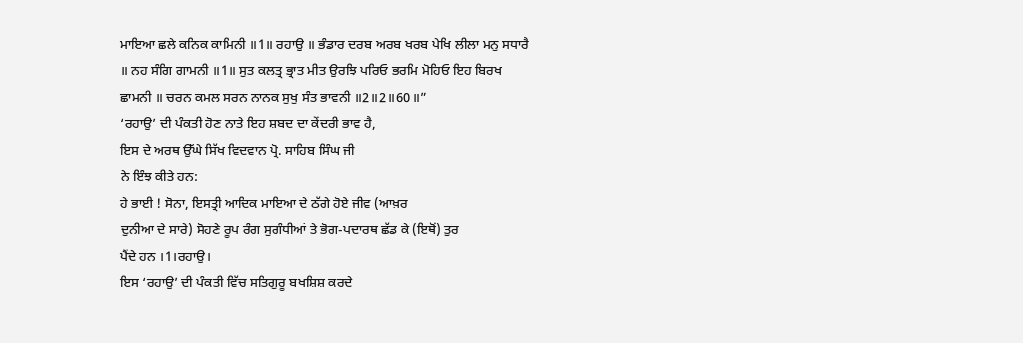ਮਾਇਆ ਛਲੇ ਕਨਿਕ ਕਾਮਿਨੀ ॥1॥ ਰਹਾਉ ॥ ਭੰਡਾਰ ਦਰਬ ਅਰਬ ਖਰਬ ਪੇਖਿ ਲੀਲਾ ਮਨੁ ਸਧਾਰੈ
॥ ਨਹ ਸੰਗਿ ਗਾਮਨੀ ॥1॥ ਸੁਤ ਕਲਤ੍ਰ ਭ੍ਰਾਤ ਮੀਤ ਉਰਝਿ ਪਰਿਓ ਭਰਮਿ ਮੋਹਿਓ ਇਹ ਬਿਰਖ
ਛਾਮਨੀ ॥ ਚਰਨ ਕਮਲ ਸਰਨ ਨਾਨਕ ਸੁਖੁ ਸੰਤ ਭਾਵਨੀ ॥2॥2॥60॥”
‘ਰਹਾਉ’ ਦੀ ਪੰਕਤੀ ਹੋਣ ਨਾਤੇ ਇਹ ਸ਼ਬਦ ਦਾ ਕੇਂਦਰੀ ਭਾਵ ਹੈ,
ਇਸ ਦੇ ਅਰਥ ਉੱਘੇ ਸਿੱਖ ਵਿਦਵਾਨ ਪ੍ਰੋ. ਸਾਹਿਬ ਸਿੰਘ ਜੀ
ਨੇ ਇੰਝ ਕੀਤੇ ਹਨ:
ਹੇ ਭਾਈ ! ਸੋਨਾ, ਇਸਤ੍ਰੀ ਆਦਿਕ ਮਾਇਆ ਦੇ ਠੱਗੇ ਹੋਏ ਜੀਵ (ਆਖ਼ਰ
ਦੁਨੀਆ ਦੇ ਸਾਰੇ) ਸੋਹਣੇ ਰੂਪ ਰੰਗ ਸੁਗੰਧੀਆਂ ਤੇ ਭੋਗ-ਪਦਾਰਥ ਛੱਡ ਕੇ (ਇਥੋਂ) ਤੁਰ
ਪੈਂਦੇ ਹਨ ।1।ਰਹਾਉ।
ਇਸ ‘ਰਹਾਉ’ ਦੀ ਪੰਕਤੀ ਵਿੱਚ ਸਤਿਗੁਰੂ ਬਖਸ਼ਿਸ਼ ਕਰਦੇ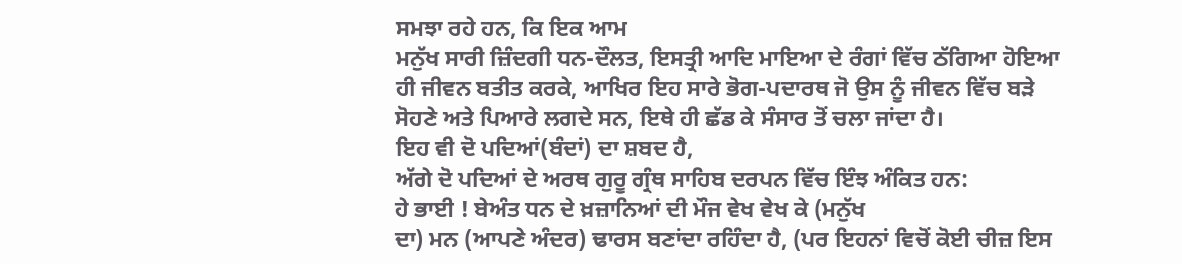ਸਮਝਾ ਰਹੇ ਹਨ, ਕਿ ਇਕ ਆਮ
ਮਨੁੱਖ ਸਾਰੀ ਜ਼ਿੰਦਗੀ ਧਨ-ਦੌਲਤ, ਇਸਤ੍ਰੀ ਆਦਿ ਮਾਇਆ ਦੇ ਰੰਗਾਂ ਵਿੱਚ ਠੱਗਿਆ ਹੋਇਆ
ਹੀ ਜੀਵਨ ਬਤੀਤ ਕਰਕੇ, ਆਖਿਰ ਇਹ ਸਾਰੇ ਭੋਗ-ਪਦਾਰਥ ਜੋ ਉਸ ਨੂੰ ਜੀਵਨ ਵਿੱਚ ਬੜੇ
ਸੋਹਣੇ ਅਤੇ ਪਿਆਰੇ ਲਗਦੇ ਸਨ, ਇਥੇ ਹੀ ਛੱਡ ਕੇ ਸੰਸਾਰ ਤੋਂ ਚਲਾ ਜਾਂਦਾ ਹੈ।
ਇਹ ਵੀ ਦੋ ਪਦਿਆਂ(ਬੰਦਾਂ) ਦਾ ਸ਼ਬਦ ਹੈ,
ਅੱਗੇ ਦੋ ਪਦਿਆਂ ਦੇ ਅਰਥ ਗੁਰੂ ਗ੍ਰੰਥ ਸਾਹਿਬ ਦਰਪਨ ਵਿੱਚ ਇੰਝ ਅੰਕਿਤ ਹਨ:
ਹੇ ਭਾਈ ! ਬੇਅੰਤ ਧਨ ਦੇ ਖ਼ਜ਼ਾਨਿਆਂ ਦੀ ਮੌਜ ਵੇਖ ਵੇਖ ਕੇ (ਮਨੁੱਖ
ਦਾ) ਮਨ (ਆਪਣੇ ਅੰਦਰ) ਢਾਰਸ ਬਣਾਂਦਾ ਰਹਿੰਦਾ ਹੈ, (ਪਰ ਇਹਨਾਂ ਵਿਚੋਂ ਕੋਈ ਚੀਜ਼ ਇਸ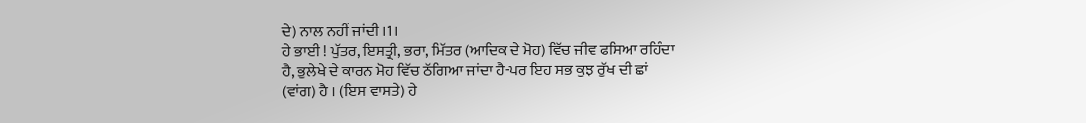ਦੇ) ਨਾਲ ਨਹੀਂ ਜਾਂਦੀ ।1।
ਹੇ ਭਾਈ ! ਪੁੱਤਰ, ਇਸਤ੍ਰੀ, ਭਰਾ, ਮਿੱਤਰ (ਆਦਿਕ ਦੇ ਮੋਹ) ਵਿੱਚ ਜੀਵ ਫਸਿਆ ਰਹਿੰਦਾ
ਹੈ, ਭੁਲੇਖੇ ਦੇ ਕਾਰਨ ਮੋਹ ਵਿੱਚ ਠੱਗਿਆ ਜਾਂਦਾ ਹੈ-ਪਰ ਇਹ ਸਭ ਕੁਝ ਰੁੱਖ ਦੀ ਛਾਂ
(ਵਾਂਗ) ਹੈ । (ਇਸ ਵਾਸਤੇ) ਹੇ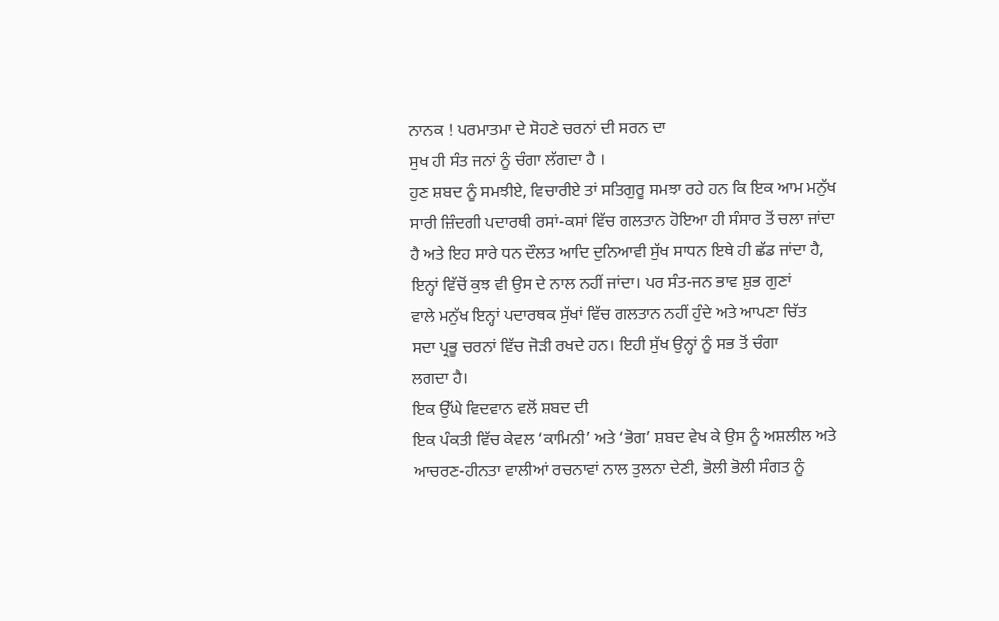ਨਾਨਕ ! ਪਰਮਾਤਮਾ ਦੇ ਸੋਹਣੇ ਚਰਨਾਂ ਦੀ ਸਰਨ ਦਾ
ਸੁਖ ਹੀ ਸੰਤ ਜਨਾਂ ਨੂੰ ਚੰਗਾ ਲੱਗਦਾ ਹੈ ।
ਹੁਣ ਸ਼ਬਦ ਨੂੰ ਸਮਝੀਏ, ਵਿਚਾਰੀਏ ਤਾਂ ਸਤਿਗੁਰੂ ਸਮਝਾ ਰਹੇ ਹਨ ਕਿ ਇਕ ਆਮ ਮਨੁੱਖ
ਸਾਰੀ ਜ਼ਿੰਦਗੀ ਪਦਾਰਥੀ ਰਸਾਂ-ਕਸਾਂ ਵਿੱਚ ਗਲਤਾਨ ਹੋਇਆ ਹੀ ਸੰਸਾਰ ਤੋਂ ਚਲਾ ਜਾਂਦਾ
ਹੈ ਅਤੇ ਇਹ ਸਾਰੇ ਧਨ ਦੌਲਤ ਆਦਿ ਦੁਨਿਆਵੀ ਸੁੱਖ ਸਾਧਨ ਇਥੇ ਹੀ ਛੱਡ ਜਾਂਦਾ ਹੈ,
ਇਨ੍ਹਾਂ ਵਿੱਚੋਂ ਕੁਝ ਵੀ ਉਸ ਦੇ ਨਾਲ ਨਹੀਂ ਜਾਂਦਾ। ਪਰ ਸੰਤ-ਜਨ ਭਾਵ ਸ਼ੁਭ ਗੁਣਾਂ
ਵਾਲੇ ਮਨੁੱਖ ਇਨ੍ਹਾਂ ਪਦਾਰਥਕ ਸੁੱਖਾਂ ਵਿੱਚ ਗਲਤਾਨ ਨਹੀਂ ਹੁੰਦੇ ਅਤੇ ਆਪਣਾ ਚਿੱਤ
ਸਦਾ ਪ੍ਰਭੂ ਚਰਨਾਂ ਵਿੱਚ ਜੋੜੀ ਰਖਦੇ ਹਨ। ਇਹੀ ਸੁੱਖ ਉਨ੍ਹਾਂ ਨੂੰ ਸਭ ਤੋਂ ਚੰਗਾ
ਲਗਦਾ ਹੈ।
ਇਕ ਉੱਘੇ ਵਿਦਵਾਨ ਵਲੋਂ ਸ਼ਬਦ ਦੀ
ਇਕ ਪੰਕਤੀ ਵਿੱਚ ਕੇਵਲ ‘ਕਾਮਿਨੀ’ ਅਤੇ ‘ਭੋਗ’ ਸ਼ਬਦ ਵੇਖ ਕੇ ਉਸ ਨੂੰ ਅਸ਼ਲੀਲ ਅਤੇ
ਆਚਰਣ-ਹੀਨਤਾ ਵਾਲੀਆਂ ਰਚਨਾਵਾਂ ਨਾਲ ਤੁਲਨਾ ਦੇਣੀ, ਭੋਲੀ ਭੋਲੀ ਸੰਗਤ ਨੂੰ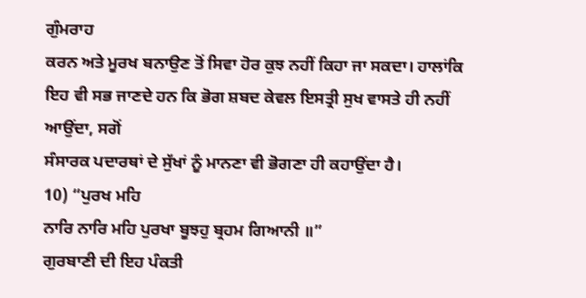ਗੁੰਮਰਾਹ
ਕਰਨ ਅਤੇ ਮੂਰਖ ਬਨਾਉਣ ਤੋਂ ਸਿਵਾ ਹੋਰ ਕੁਝ ਨਹੀਂ ਕਿਹਾ ਜਾ ਸਕਦਾ। ਹਾਲਾਂਕਿ
ਇਹ ਵੀ ਸਭ ਜਾਣਦੇ ਹਨ ਕਿ ਭੋਗ ਸ਼ਬਦ ਕੇਵਲ ਇਸਤ੍ਰੀ ਸੁਖ ਵਾਸਤੇ ਹੀ ਨਹੀਂ ਆਉਂਦਾ, ਸਗੋਂ
ਸੰਸਾਰਕ ਪਦਾਰਥਾਂ ਦੇ ਸੁੱਖਾਂ ਨੂੰ ਮਾਨਣਾ ਵੀ ਭੋਗਣਾ ਹੀ ਕਹਾਉਂਦਾ ਹੈ।
10) “ਪੁਰਖ ਮਹਿ
ਨਾਰਿ ਨਾਰਿ ਮਹਿ ਪੁਰਖਾ ਬੂਝਹੁ ਬ੍ਰਹਮ ਗਿਆਨੀ ॥”
ਗੁਰਬਾਣੀ ਦੀ ਇਹ ਪੰਕਤੀ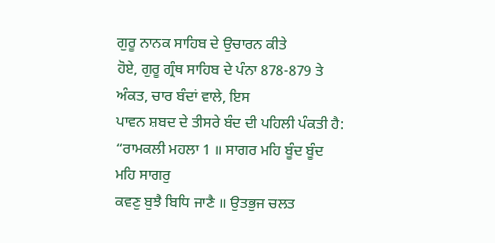ਗੁਰੂ ਨਾਨਕ ਸਾਹਿਬ ਦੇ ਉਚਾਰਨ ਕੀਤੇ
ਹੋਏ, ਗੁਰੂ ਗ੍ਰੰਥ ਸਾਹਿਬ ਦੇ ਪੰਨਾ 878-879 ਤੇ ਅੰਕਤ, ਚਾਰ ਬੰਦਾਂ ਵਾਲੇ, ਇਸ
ਪਾਵਨ ਸ਼ਬਦ ਦੇ ਤੀਸਰੇ ਬੰਦ ਦੀ ਪਹਿਲੀ ਪੰਕਤੀ ਹੈ:
“ਰਾਮਕਲੀ ਮਹਲਾ 1 ॥ ਸਾਗਰ ਮਹਿ ਬੂੰਦ ਬੂੰਦ ਮਹਿ ਸਾਗਰੁ
ਕਵਣੁ ਬੁਝੈ ਬਿਧਿ ਜਾਣੈ ॥ ਉਤਭੁਜ ਚਲਤ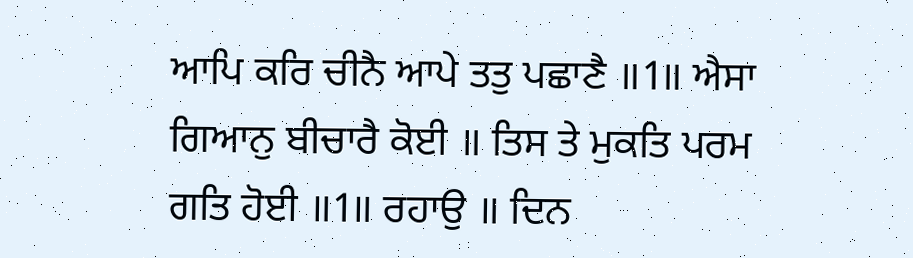ਆਪਿ ਕਰਿ ਚੀਨੈ ਆਪੇ ਤਤੁ ਪਛਾਣੈ ॥1॥ ਐਸਾ
ਗਿਆਨੁ ਬੀਚਾਰੈ ਕੋਈ ॥ ਤਿਸ ਤੇ ਮੁਕਤਿ ਪਰਮ ਗਤਿ ਹੋਈ ॥1॥ ਰਹਾਉ ॥ ਦਿਨ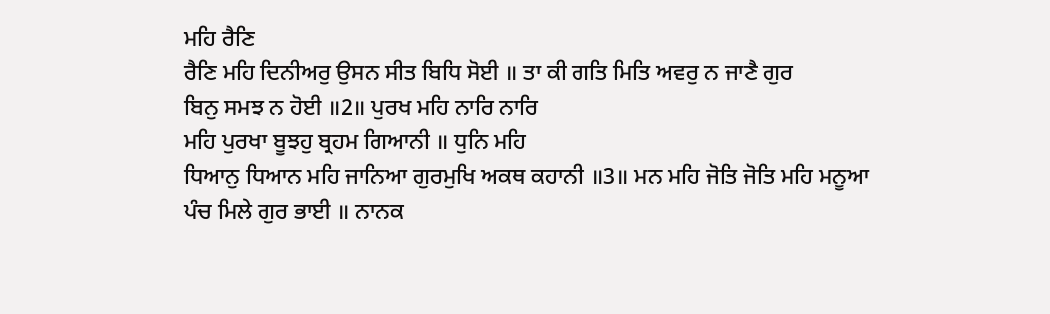ਮਹਿ ਰੈਣਿ
ਰੈਣਿ ਮਹਿ ਦਿਨੀਅਰੁ ਉਸਨ ਸੀਤ ਬਿਧਿ ਸੋਈ ॥ ਤਾ ਕੀ ਗਤਿ ਮਿਤਿ ਅਵਰੁ ਨ ਜਾਣੈ ਗੁਰ
ਬਿਨੁ ਸਮਝ ਨ ਹੋਈ ॥2॥ ਪੁਰਖ ਮਹਿ ਨਾਰਿ ਨਾਰਿ
ਮਹਿ ਪੁਰਖਾ ਬੂਝਹੁ ਬ੍ਰਹਮ ਗਿਆਨੀ ॥ ਧੁਨਿ ਮਹਿ
ਧਿਆਨੁ ਧਿਆਨ ਮਹਿ ਜਾਨਿਆ ਗੁਰਮੁਖਿ ਅਕਥ ਕਹਾਨੀ ॥3॥ ਮਨ ਮਹਿ ਜੋਤਿ ਜੋਤਿ ਮਹਿ ਮਨੂਆ
ਪੰਚ ਮਿਲੇ ਗੁਰ ਭਾਈ ॥ ਨਾਨਕ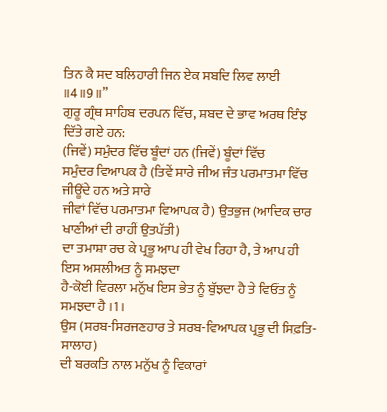ਤਿਨ ਕੈ ਸਦ ਬਲਿਹਾਰੀ ਜਿਨ ਏਕ ਸਬਦਿ ਲਿਵ ਲਾਈ ॥4॥9॥”
ਗੁਰੂ ਗ੍ਰੰਥ ਸਾਹਿਬ ਦਰਪਨ ਵਿੱਚ, ਸ਼ਬਦ ਦੇ ਭਾਵ ਅਰਥ ਇੰਝ
ਦਿੱਤੇ ਗਏ ਹਨ:
(ਜਿਵੇਂ) ਸਮੁੰਦਰ ਵਿੱਚ ਬੂੰਦਾਂ ਹਨ (ਜਿਵੇਂ) ਬੂੰਦਾਂ ਵਿੱਚ
ਸਮੁੰਦਰ ਵਿਆਪਕ ਹੈ (ਤਿਵੇਂ ਸਾਰੇ ਜੀਅ ਜੰਤ ਪਰਮਾਤਮਾ ਵਿੱਚ ਜੀਊਂਦੇ ਹਨ ਅਤੇ ਸਾਰੇ
ਜੀਵਾਂ ਵਿੱਚ ਪਰਮਾਤਮਾ ਵਿਆਪਕ ਹੈ) ਉਤਭੁਜ (ਆਦਿਕ ਚਾਰ ਖਾਣੀਆਂ ਦੀ ਰਾਹੀਂ ਉਤਪੱਤੀ)
ਦਾ ਤਮਾਸ਼ਾ ਰਚ ਕੇ ਪ੍ਰਭੂ ਆਪ ਹੀ ਵੇਖ ਰਿਹਾ ਹੈ, ਤੇ ਆਪ ਹੀ ਇਸ ਅਸਲੀਅਤ ਨੂੰ ਸਮਝਦਾ
ਹੈ-ਕੋਈ ਵਿਰਲਾ ਮਨੁੱਖ ਇਸ ਭੇਤ ਨੂੰ ਬੁੱਝਦਾ ਹੈ ਤੇ ਵਿਓਂਤ ਨੂੰ ਸਮਝਦਾ ਹੈ ।1।
ਉਸ (ਸਰਬ-ਸਿਰਜਣਹਾਰ ਤੇ ਸਰਬ-ਵਿਆਪਕ ਪ੍ਰਭੂ ਦੀ ਸਿਫ਼ਤਿ-ਸਾਲਾਹ)
ਦੀ ਬਰਕਤਿ ਨਾਲ ਮਨੁੱਖ ਨੂੰ ਵਿਕਾਰਾਂ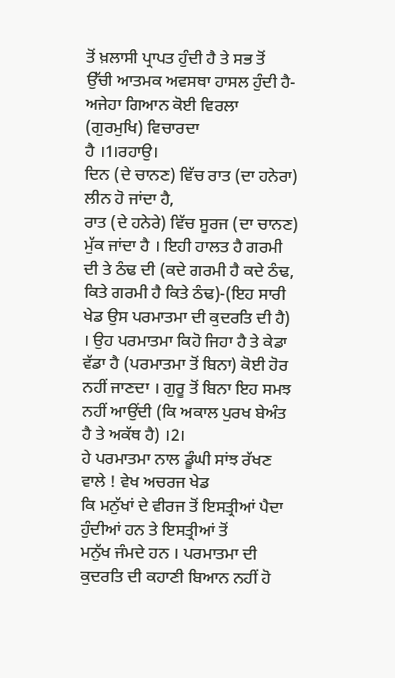ਤੋਂ ਖ਼ਲਾਸੀ ਪ੍ਰਾਪਤ ਹੁੰਦੀ ਹੈ ਤੇ ਸਭ ਤੋਂ
ਉੱਚੀ ਆਤਮਕ ਅਵਸਥਾ ਹਾਸਲ ਹੁੰਦੀ ਹੈ-ਅਜੇਹਾ ਗਿਆਨ ਕੋਈ ਵਿਰਲਾ (ਗੁਰਮੁਖਿ) ਵਿਚਾਰਦਾ
ਹੈ ।1।ਰਹਾਉ।
ਦਿਨ (ਦੇ ਚਾਨਣ) ਵਿੱਚ ਰਾਤ (ਦਾ ਹਨੇਰਾ) ਲੀਨ ਹੋ ਜਾਂਦਾ ਹੈ,
ਰਾਤ (ਦੇ ਹਨੇਰੇ) ਵਿੱਚ ਸੂਰਜ (ਦਾ ਚਾਨਣ) ਮੁੱਕ ਜਾਂਦਾ ਹੈ । ਇਹੀ ਹਾਲਤ ਹੈ ਗਰਮੀ
ਦੀ ਤੇ ਠੰਢ ਦੀ (ਕਦੇ ਗਰਮੀ ਹੈ ਕਦੇ ਠੰਢ, ਕਿਤੇ ਗਰਮੀ ਹੈ ਕਿਤੇ ਠੰਢ)-(ਇਹ ਸਾਰੀ
ਖੇਡ ਉਸ ਪਰਮਾਤਮਾ ਦੀ ਕੁਦਰਤਿ ਦੀ ਹੈ) । ਉਹ ਪਰਮਾਤਮਾ ਕਿਹੋ ਜਿਹਾ ਹੈ ਤੇ ਕੇਡਾ
ਵੱਡਾ ਹੈ (ਪਰਮਾਤਮਾ ਤੋਂ ਬਿਨਾ) ਕੋਈ ਹੋਰ ਨਹੀਂ ਜਾਣਦਾ । ਗੁਰੂ ਤੋਂ ਬਿਨਾ ਇਹ ਸਮਝ
ਨਹੀਂ ਆਉਂਦੀ (ਕਿ ਅਕਾਲ ਪੁਰਖ ਬੇਅੰਤ ਹੈ ਤੇ ਅਕੱਥ ਹੈ) ।2।
ਹੇ ਪਰਮਾਤਮਾ ਨਾਲ ਡੂੰਘੀ ਸਾਂਝ ਰੱਖਣ ਵਾਲੇ ! ਵੇਖ ਅਚਰਜ ਖੇਡ
ਕਿ ਮਨੁੱਖਾਂ ਦੇ ਵੀਰਜ ਤੋਂ ਇਸਤ੍ਰੀਆਂ ਪੈਦਾ ਹੁੰਦੀਆਂ ਹਨ ਤੇ ਇਸਤ੍ਰੀਆਂ ਤੋਂ
ਮਨੁੱਖ ਜੰਮਦੇ ਹਨ । ਪਰਮਾਤਮਾ ਦੀ ਕੁਦਰਤਿ ਦੀ ਕਹਾਣੀ ਬਿਆਨ ਨਹੀਂ ਹੋ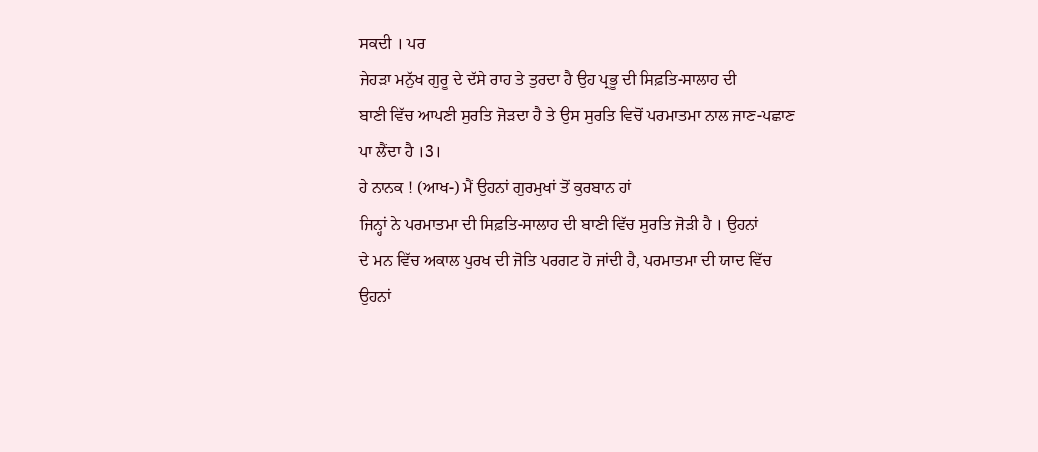ਸਕਦੀ । ਪਰ
ਜੇਹੜਾ ਮਨੁੱਖ ਗੁਰੂ ਦੇ ਦੱਸੇ ਰਾਹ ਤੇ ਤੁਰਦਾ ਹੈ ਉਹ ਪ੍ਰਭੂ ਦੀ ਸਿਫ਼ਤਿ-ਸਾਲਾਹ ਦੀ
ਬਾਣੀ ਵਿੱਚ ਆਪਣੀ ਸੁਰਤਿ ਜੋੜਦਾ ਹੈ ਤੇ ਉਸ ਸੁਰਤਿ ਵਿਚੋਂ ਪਰਮਾਤਮਾ ਨਾਲ ਜਾਣ-ਪਛਾਣ
ਪਾ ਲੈਂਦਾ ਹੈ ।3।
ਹੇ ਨਾਨਕ ! (ਆਖ-) ਮੈਂ ਉਹਨਾਂ ਗੁਰਮੁਖਾਂ ਤੋਂ ਕੁਰਬਾਨ ਹਾਂ
ਜਿਨ੍ਹਾਂ ਨੇ ਪਰਮਾਤਮਾ ਦੀ ਸਿਫ਼ਤਿ-ਸਾਲਾਹ ਦੀ ਬਾਣੀ ਵਿੱਚ ਸੁਰਤਿ ਜੋੜੀ ਹੈ । ਉਹਨਾਂ
ਦੇ ਮਨ ਵਿੱਚ ਅਕਾਲ ਪੁਰਖ ਦੀ ਜੋਤਿ ਪਰਗਟ ਹੋ ਜਾਂਦੀ ਹੈ, ਪਰਮਾਤਮਾ ਦੀ ਯਾਦ ਵਿੱਚ
ਉਹਨਾਂ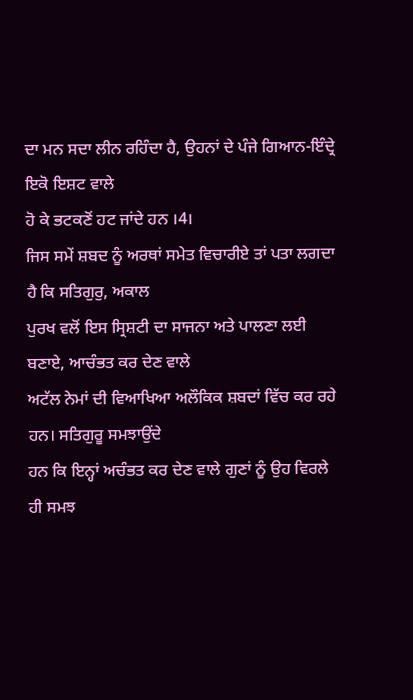ਦਾ ਮਨ ਸਦਾ ਲੀਨ ਰਹਿੰਦਾ ਹੈ, ਉਹਨਾਂ ਦੇ ਪੰਜੇ ਗਿਆਨ-ਇੰਦ੍ਰੇ ਇਕੋ ਇਸ਼ਟ ਵਾਲੇ
ਹੋ ਕੇ ਭਟਕਣੋਂ ਹਟ ਜਾਂਦੇ ਹਨ ।4।
ਜਿਸ ਸਮੇਂ ਸ਼ਬਦ ਨੂੰ ਅਰਥਾਂ ਸਮੇਤ ਵਿਚਾਰੀਏ ਤਾਂ ਪਤਾ ਲਗਦਾ ਹੈ ਕਿ ਸਤਿਗੁਰੁ, ਅਕਾਲ
ਪੁਰਖ ਵਲੋਂ ਇਸ ਸ੍ਰਿਸ਼ਟੀ ਦਾ ਸਾਜਨਾ ਅਤੇ ਪਾਲਣਾ ਲਈ ਬਣਾਏ, ਆਚੰਭਤ ਕਰ ਦੇਣ ਵਾਲੇ
ਅਟੱਲ ਨੇਮਾਂ ਦੀ ਵਿਆਖਿਆ ਅਲੌਕਿਕ ਸ਼ਬਦਾਂ ਵਿੱਚ ਕਰ ਰਹੇ ਹਨ। ਸਤਿਗੁਰੂ ਸਮਝਾਉਂਦੇ
ਹਨ ਕਿ ਇਨ੍ਹਾਂ ਅਚੰਭਤ ਕਰ ਦੇਣ ਵਾਲੇ ਗੁਣਾਂ ਨੂੰ ਉਹ ਵਿਰਲੇ ਹੀ ਸਮਝ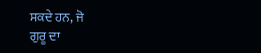ਸਕਦੇ ਹਨ, ਜੋ
ਗੁਰੂ ਦਾ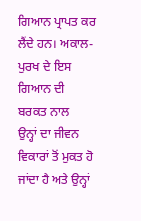ਗਿਆਨ ਪ੍ਰਾਪਤ ਕਰ ਲੈਂਦੇ ਹਨ। ਅਕਾਲ-ਪੁਰਖ ਦੇ ਇਸ ਗਿਆਨ ਦੀ ਬਰਕਤ ਨਾਲ
ਉਨ੍ਹਾਂ ਦਾ ਜੀਵਨ ਵਿਕਾਰਾਂ ਤੋਂ ਮੁਕਤ ਹੋ ਜਾਂਦਾ ਹੈ ਅਤੇ ਉਨ੍ਹਾਂ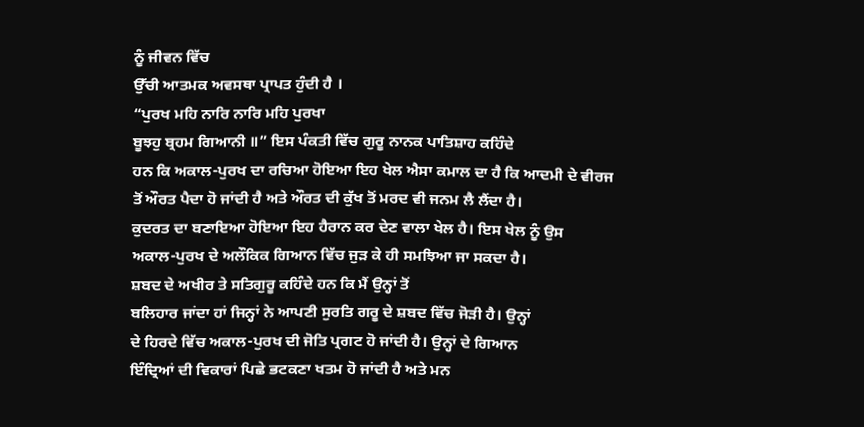ਨੂੰ ਜੀਵਨ ਵਿੱਚ
ਉੱਚੀ ਆਤਮਕ ਅਵਸਥਾ ਪ੍ਰਾਪਤ ਹੁੰਦੀ ਹੈ ।
“ਪੁਰਖ ਮਹਿ ਨਾਰਿ ਨਾਰਿ ਮਹਿ ਪੁਰਖਾ
ਬੂਝਹੁ ਬ੍ਰਹਮ ਗਿਆਨੀ ॥” ਇਸ ਪੰਕਤੀ ਵਿੱਚ ਗੁਰੂ ਨਾਨਕ ਪਾਤਿਸ਼ਾਹ ਕਹਿੰਦੇ
ਹਨ ਕਿ ਅਕਾਲ-ਪੁਰਖ ਦਾ ਰਚਿਆ ਹੋਇਆ ਇਹ ਖੇਲ ਐਸਾ ਕਮਾਲ ਦਾ ਹੈ ਕਿ ਆਦਮੀ ਦੇ ਵੀਰਜ
ਤੋਂ ਔਰਤ ਪੈਦਾ ਹੋ ਜਾਂਦੀ ਹੈ ਅਤੇ ਔਰਤ ਦੀ ਕੁੱਖ ਤੋਂ ਮਰਦ ਵੀ ਜਨਮ ਲੈ ਲੈਂਦਾ ਹੈ।
ਕੁਦਰਤ ਦਾ ਬਣਾਇਆ ਹੋਇਆ ਇਹ ਹੈਰਾਨ ਕਰ ਦੇਣ ਵਾਲਾ ਖੇਲ ਹੈ। ਇਸ ਖੇਲ ਨੂੰ ਉਸ
ਅਕਾਲ-ਪੁਰਖ ਦੇ ਅਲੌਕਿਕ ਗਿਆਨ ਵਿੱਚ ਜੁੜ ਕੇ ਹੀ ਸਮਝਿਆ ਜਾ ਸਕਦਾ ਹੈ।
ਸ਼ਬਦ ਦੇ ਅਖੀਰ ਤੇ ਸਤਿਗੁਰੂ ਕਹਿੰਦੇ ਹਨ ਕਿ ਮੈਂ ਉਨ੍ਹਾਂ ਤੋਂ
ਬਲਿਹਾਰ ਜਾਂਦਾ ਹਾਂ ਜਿਨ੍ਹਾਂ ਨੇ ਆਪਣੀ ਸੁਰਤਿ ਗਰੂ ਦੇ ਸ਼ਬਦ ਵਿੱਚ ਜੋੜੀ ਹੈ। ਉਨ੍ਹਾਂ
ਦੇ ਹਿਰਦੇ ਵਿੱਚ ਅਕਾਲ-ਪੁਰਖ ਦੀ ਜੋਤਿ ਪ੍ਰਗਟ ਹੋ ਜਾਂਦੀ ਹੈ। ਉਨ੍ਹਾਂ ਦੇ ਗਿਆਨ
ਇੰਦ੍ਰਿਆਂ ਦੀ ਵਿਕਾਰਾਂ ਪਿਛੇ ਭਟਕਣਾ ਖਤਮ ਹੋ ਜਾਂਦੀ ਹੈ ਅਤੇ ਮਨ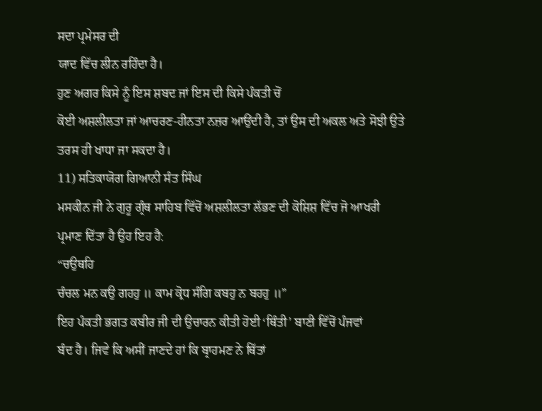ਸਦਾ ਪ੍ਰਮੇਸਰ ਦੀ
ਯਾਦ ਵਿੱਚ ਲੀਨ ਰਹਿੰਦਾ ਹੈ।
ਹੁਣ ਅਗਰ ਕਿਸੇ ਨੂੰ ਇਸ ਸ਼ਬਦ ਜਾਂ ਇਸ ਦੀ ਕਿਸੇ ਪੰਕਤੀ ਚੋਂ
ਕੋਈ ਅਸ਼ਲੀਲਤਾ ਜਾਂ ਆਚਰਣ-ਹੀਨਤਾ ਨਜ਼ਰ ਆਉਂਦੀ ਹੈ, ਤਾਂ ਉਸ ਦੀ ਅਕਲ ਅਤੇ ਸੋਝੀ ਉਤੇ
ਤਰਸ ਹੀ ਖਾਧਾ ਜਾ ਸਕਦਾ ਹੈ।
11) ਸਤਿਕਾਯੋਗ ਗਿਆਨੀ ਸੰਤ ਸਿੰਘ
ਮਸਕੀਨ ਜੀ ਨੇ ਗੁਰੂ ਗ੍ਰੰਥ ਸਾਹਿਬ ਵਿੱਚੋਂ ਅਸ਼ਲੀਲਤਾ ਲੱਭਣ ਦੀ ਕੋਸ਼ਿਸ਼ ਵਿੱਚ ਜੋ ਆਖਰੀ
ਪ੍ਰਮਾਣ ਦਿੱਤਾ ਹੈ ਉਹ ਇਹ ਹੈ:
“ਚਉਥਹਿ
ਚੰਚਲ ਮਨ ਕਉ ਗਹਹੁ ॥ ਕਾਮ ਕ੍ਰੋਧ ਸੰਗਿ ਕਬਹੁ ਨ ਬਹਹੁ ॥”
ਇਹ ਪੰਕਤੀ ਭਗਤ ਕਬੀਰ ਜੀ ਦੀ ਉਚਾਰਨ ਕੀਤੀ ਹੋਈ ‘ਥਿੰਤੀ’ ਬਾਣੀ ਵਿੱਚੋਂ ਪੰਜਵਾਂ
ਬੰਦ ਹੈ। ਜਿਵੇ ਕਿ ਅਸੀਂ ਜਾਣਦੇ ਹਾਂ ਕਿ ਬ੍ਰਾਹਮਣ ਨੇ ਥਿੱਤਾਂ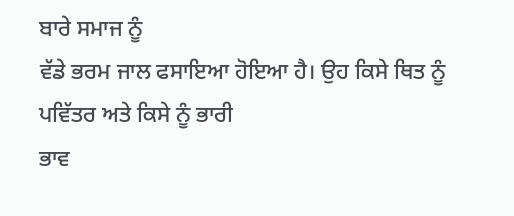ਬਾਰੇ ਸਮਾਜ ਨੂੰ
ਵੱਡੇ ਭਰਮ ਜਾਲ ਫਸਾਇਆ ਹੋਇਆ ਹੈ। ਉਹ ਕਿਸੇ ਥਿਤ ਨੂੰ ਪਵਿੱਤਰ ਅਤੇ ਕਿਸੇ ਨੂੰ ਭਾਰੀ
ਭਾਵ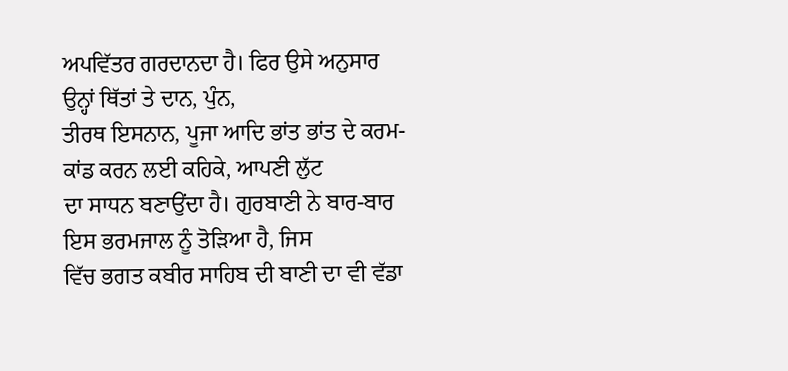ਅਪਵਿੱਤਰ ਗਰਦਾਨਦਾ ਹੈ। ਫਿਰ ਉਸੇ ਅਨੁਸਾਰ ਉਨ੍ਹਾਂ ਥਿੱਤਾਂ ਤੇ ਦਾਨ, ਪੁੰਨ,
ਤੀਰਥ ਇਸਨਾਨ, ਪੂਜਾ ਆਦਿ ਭਾਂਤ ਭਾਂਤ ਦੇ ਕਰਮ-ਕਾਂਡ ਕਰਨ ਲਈ ਕਹਿਕੇ, ਆਪਣੀ ਲੁੱਟ
ਦਾ ਸਾਧਨ ਬਣਾਉਂਦਾ ਹੈ। ਗੁਰਬਾਣੀ ਨੇ ਬਾਰ-ਬਾਰ ਇਸ ਭਰਮਜਾਲ ਨੂੰ ਤੋੜਿਆ ਹੈ, ਜਿਸ
ਵਿੱਚ ਭਗਤ ਕਬੀਰ ਸਾਹਿਬ ਦੀ ਬਾਣੀ ਦਾ ਵੀ ਵੱਡਾ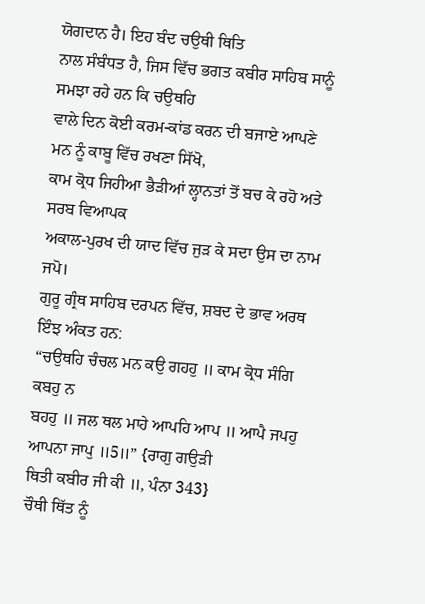ਯੋਗਦਾਨ ਹੈ। ਇਹ ਬੰਦ ਚਉਥੀ ਥਿਤਿ
ਨਾਲ ਸੰਬੰਧਤ ਹੈ, ਜਿਸ ਵਿੱਚ ਭਗਤ ਕਬੀਰ ਸਾਹਿਬ ਸਾਨੂੰ ਸਮਝਾ ਰਹੇ ਹਨ ਕਿ ਚਉਥਹਿ
ਵਾਲੇ ਦਿਨ ਕੋਈ ਕਰਮ-ਕਾਂਡ ਕਰਨ ਦੀ ਬਜਾਏ ਆਪਣੇ ਮਨ ਨੂੰ ਕਾਬੂ ਵਿੱਚ ਰਖਣਾ ਸਿੱਖੋ,
ਕਾਮ ਕ੍ਰੋਧ ਜਿਹੀਆ ਭੈੜੀਆਂ ਲ੍ਹਾਨਤਾਂ ਤੋਂ ਬਚ ਕੇ ਰਹੋ ਅਤੇ ਸਰਬ ਵਿਆਪਕ
ਅਕਾਲ-ਪੁਰਖ ਦੀ ਯਾਦ ਵਿੱਚ ਜੁੜ ਕੇ ਸਦਾ ਉਸ ਦਾ ਨਾਮ ਜਪੋ।
ਗੁਰੂ ਗ੍ਰੰਥ ਸਾਹਿਬ ਦਰਪਨ ਵਿੱਚ, ਸ਼ਬਦ ਦੇ ਭਾਵ ਅਰਥ ਇੰਝ ਅੰਕਤ ਹਨ:
“ਚਉਥਹਿ ਚੰਚਲ ਮਨ ਕਉ ਗਹਹੁ ॥ ਕਾਮ ਕ੍ਰੋਧ ਸੰਗਿ ਕਬਹੁ ਨ
ਬਹਹੁ ॥ ਜਲ ਥਲ ਮਾਹੇ ਆਪਹਿ ਆਪ ॥ ਆਪੈ ਜਪਹੁ ਆਪਨਾ ਜਾਪੁ ॥5॥” {ਰਾਗੁ ਗਉੜੀ
ਥਿਤੀ ਕਬੀਰ ਜੀ ਕੀ ॥, ਪੰਨਾ 343}
ਚੌਥੀ ਥਿੱਤ ਨੂੰ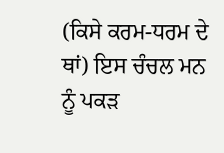(ਕਿਸੇ ਕਰਮ-ਧਰਮ ਦੇ ਥਾਂ) ਇਸ ਚੰਚਲ ਮਨ ਨੂੰ ਪਕੜ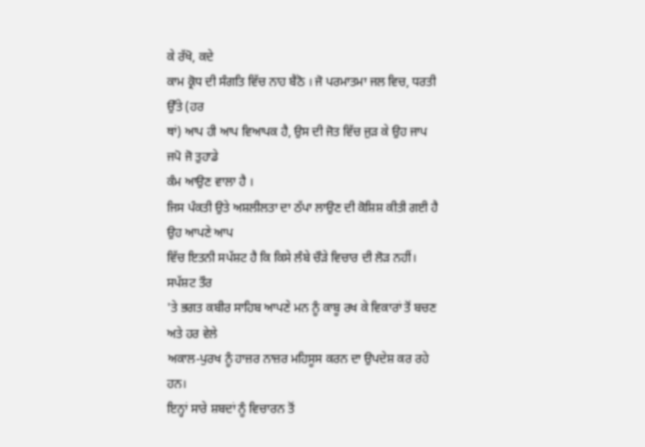ਕੇ ਰੱਖੋ, ਕਦੇ
ਕਾਮ ਕ੍ਰੋਧ ਦੀ ਸੰਗਤਿ ਵਿੱਚ ਨਾਹ ਬੈਠੋ । ਜੋ ਪਰਮਾਤਮਾ ਜਲ ਵਿਚ, ਧਰਤੀ ਉੱਤੇ (ਹਰ
ਥਾਂ) ਆਪ ਹੀ ਆਪ ਵਿਆਪਕ ਹੈ, ਉਸ ਦੀ ਜੋਤ ਵਿੱਚ ਜੁੜ ਕੇ ਉਹ ਜਾਪ ਜਪੋ ਜੋ ਤੁਹਾਡੇ
ਕੰਮ ਆਉਣ ਵਾਲਾ ਹੈ ।
ਜਿਸ ਪੰਕਤੀ ਉਤੇ ਅਸ਼ਲੀਲਤਾ ਦਾ ਠੱਪਾ ਲਾਉਣ ਦੀ ਕੋਸ਼ਿਸ਼ ਕੀਤੀ ਗਈ ਹੈ ਉਹ ਆਪਣੇ ਆਪ
ਵਿੱਚ ਇਤਨੀ ਸਪੱਸ਼ਟ ਹੈ ਕਿ ਕਿਸੇ ਲੰਬੇ ਚੌੜੇ ਵਿਚਾਰ ਦੀ ਲੋੜ ਨਹੀਂ। ਸਪੱਸ਼ਟ ਤੌਰ
'ਤੇ ਭਗਤ ਕਬੀਰ ਸਾਹਿਬ ਆਪਣੇ ਮਨ ਨੂੰ ਕਾਬੂ ਰਖ ਕੇ ਵਿਕਾਰਾਂ ਤੋਂ ਬਚਣ ਅਤੇ ਹਰ ਵੇਲੇ
ਅਕਾਲ-ਪੁਰਖ ਨੂੰ ਹਾਜ਼ਰ ਨਾਜ਼ਰ ਮਹਿਸੂਸ ਕਰਨ ਦਾ ਉਪਦੇਸ਼ ਕਰ ਰਹੇ ਹਨ।
ਇਨ੍ਹਾਂ ਸਾਰੇ ਸ਼ਬਦਾਂ ਨੂੰ ਵਿਚਾਰਨ ਤੋਂ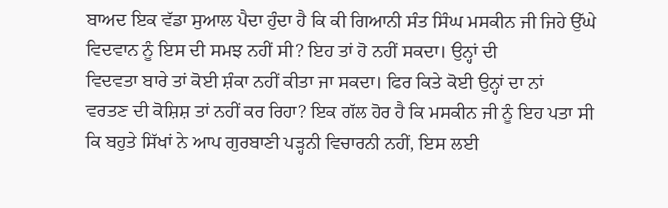ਬਾਅਦ ਇਕ ਵੱਡਾ ਸੁਆਲ ਪੈਦਾ ਹੁੰਦਾ ਹੈ ਕਿ ਕੀ ਗਿਆਨੀ ਸੰਤ ਸਿੰਘ ਮਸਕੀਨ ਜੀ ਜਿਹੇ ਉੱਘੇ
ਵਿਦਵਾਨ ਨੂੰ ਇਸ ਦੀ ਸਮਝ ਨਹੀਂ ਸੀ? ਇਹ ਤਾਂ ਹੋ ਨਹੀਂ ਸਕਦਾ। ਉਨ੍ਹਾਂ ਦੀ
ਵਿਦਵਤਾ ਬਾਰੇ ਤਾਂ ਕੋਈ ਸ਼ੰਕਾ ਨਹੀਂ ਕੀਤਾ ਜਾ ਸਕਦਾ। ਫਿਰ ਕਿਤੇ ਕੋਈ ਉਨ੍ਹਾਂ ਦਾ ਨਾਂ
ਵਰਤਣ ਦੀ ਕੋਸ਼ਿਸ਼ ਤਾਂ ਨਹੀਂ ਕਰ ਰਿਹਾ? ਇਕ ਗੱਲ ਹੋਰ ਹੈ ਕਿ ਮਸਕੀਨ ਜੀ ਨੂੰ ਇਹ ਪਤਾ ਸੀ
ਕਿ ਬਹੁਤੇ ਸਿੱਖਾਂ ਨੇ ਆਪ ਗੁਰਬਾਣੀ ਪੜ੍ਹਨੀ ਵਿਚਾਰਨੀ ਨਹੀਂ, ਇਸ ਲਈ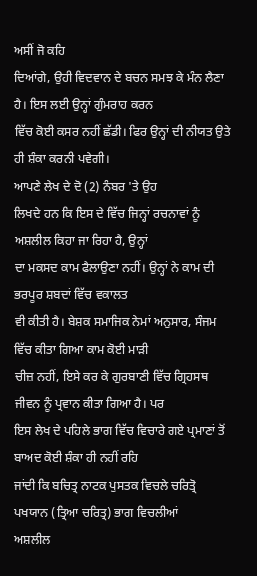ਅਸੀਂ ਜੋ ਕਹਿ
ਦਿਆਂਗੇ, ਉਹੀ ਵਿਦਵਾਨ ਦੇ ਬਚਨ ਸਮਝ ਕੇ ਮੰਨ ਲੈਣਾ ਹੈ। ਇਸ ਲਈ ਉਨ੍ਹਾਂ ਗੁੰਮਰਾਹ ਕਰਨ
ਵਿੱਚ ਕੋਈ ਕਸਰ ਨਹੀਂ ਛੱਡੀ। ਫਿਰ ਉਨ੍ਹਾਂ ਦੀ ਨੀਯਤ ਉਤੇ ਹੀ ਸ਼ੰਕਾ ਕਰਨੀ ਪਵੇਗੀ।
ਆਪਣੇ ਲੇਖ ਦੇ ਦੋ (2) ਨੰਬਰ 'ਤੇ ਉਹ
ਲਿਖਦੇ ਹਨ ਕਿ ਇਸ ਦੇ ਵਿੱਚ ਜਿਨ੍ਹਾਂ ਰਚਨਾਵਾਂ ਨੂੰ ਅਸ਼ਲੀਲ ਕਿਹਾ ਜਾ ਰਿਹਾ ਹੈ, ਉਨ੍ਹਾਂ
ਦਾ ਮਕਸਦ ਕਾਮ ਫੈਲਾਉਣਾ ਨਹੀਂ। ਉਨ੍ਹਾਂ ਨੇ ਕਾਮ ਦੀ ਭਰਪੂਰ ਸ਼ਬਦਾਂ ਵਿੱਚ ਵਕਾਲਤ
ਵੀ ਕੀਤੀ ਹੈ। ਬੇਸ਼ਕ ਸਮਾਜਿਕ ਨੇਮਾਂ ਅਨੁਸਾਰ, ਸੰਜਮ ਵਿੱਚ ਕੀਤਾ ਗਿਆ ਕਾਮ ਕੋਈ ਮਾੜੀ
ਚੀਜ਼ ਨਹੀਂ, ਇਸੇ ਕਰ ਕੇ ਗੁਰਬਾਣੀ ਵਿੱਚ ਗ੍ਰਿਹਸਥ ਜੀਵਨ ਨੂੰ ਪ੍ਰਵਾਨ ਕੀਤਾ ਗਿਆ ਹੈ। ਪਰ
ਇਸ ਲੇਖ ਦੇ ਪਹਿਲੇ ਭਾਗ ਵਿੱਚ ਵਿਚਾਰੇ ਗਏ ਪ੍ਰਮਾਣਾਂ ਤੋਂ ਬਾਅਦ ਕੋਈ ਸ਼ੰਕਾ ਹੀ ਨਹੀਂ ਰਹਿ
ਜਾਂਦੀ ਕਿ ਬਚਿਤ੍ਰ ਨਾਟਕ ਪੁਸਤਕ ਵਿਚਲੇ ਚਰਿਤ੍ਰੋ ਪਖਯਾਨ (ਤ੍ਰਿਆ ਚਰਿਤ੍ਰ) ਭਾਗ ਵਿਚਲੀਆਂ
ਅਸ਼ਲੀਲ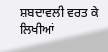ਸ਼ਬਦਾਵਲੀ ਵਰਤ ਕੇ ਲਿਖੀਆਂ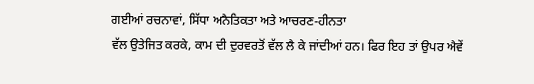ਗਈਆਂ ਰਚਨਾਵਾਂ, ਸਿੱਧਾ ਅਨੈਤਿਕਤਾ ਅਤੇ ਆਚਰਣ-ਹੀਨਤਾ
ਵੱਲ ਉਤੇਜਿਤ ਕਰਕੇ, ਕਾਮ ਦੀ ਦੁਰਵਰਤੋਂ ਵੱਲ ਲੈ ਕੇ ਜਾਂਦੀਆਂ ਹਨ। ਫਿਰ ਇਹ ਤਾਂ ਉਪਰ ਐਵੇਂ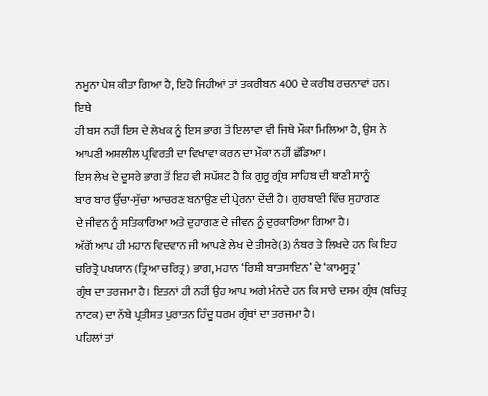ਨਮੂਨਾ ਪੇਸ਼ ਕੀਤਾ ਗਿਆ ਹੈ, ਇਹੋ ਜਿਹੀਆਂ ਤਾਂ ਤਕਰੀਬਨ 400 ਦੇ ਕਰੀਬ ਰਚਨਾਵਾਂ ਹਨ। ਇਥੇ
ਹੀ ਬਸ ਨਹੀਂ ਇਸ ਦੇ ਲੇਖਕ ਨੂੰ ਇਸ ਭਾਗ ਤੋਂ ਇਲਾਵਾ ਵੀ ਜਿਥੇ ਮੌਕਾ ਮਿਲਿਆ ਹੈ, ਉਸ ਨੇ
ਆਪਣੀ ਅਸ਼ਲੀਲ ਪ੍ਰਵਿਰਤੀ ਦਾ ਵਿਖਾਵਾ ਕਰਨ ਦਾ ਮੌਕਾ ਨਹੀਂ ਛੱਡਿਆ।
ਇਸ ਲੇਖ ਦੇ ਦੂਸਰੇ ਭਾਗ ਤੋਂ ਇਹ ਵੀ ਸਪੱਸ਼ਟ ਹੈ ਕਿ ਗੁਰੂ ਗ੍ਰੰਥ ਸਾਹਿਬ ਦੀ ਬਾਣੀ ਸਾਨੂੰ
ਬਾਰ ਬਾਰ ਉੱਚਾ-ਸੁੱਚਾ ਆਚਰਣ ਬਨਾਉਣ ਦੀ ਪ੍ਰੇਰਨਾ ਦੇਂਦੀ ਹੈ। ਗੁਰਬਾਣੀ ਵਿੱਚ ਸੁਹਾਗਣ
ਦੇ ਜੀਵਨ ਨੂੰ ਸਤਿਕਾਰਿਆ ਅਤੇ ਦੁਹਾਗਣ ਦੇ ਜੀਵਨ ਨੂੰ ਦੁਰਕਾਰਿਆ ਗਿਆ ਹੈ।
ਅੱਗੋਂ ਆਪ ਹੀ ਮਹਾਨ ਵਿਦਵਾਨ ਜੀ ਆਪਣੇ ਲੇਖ ਦੇ ਤੀਸਰੇ(3) ਨੰਬਰ ਤੇ ਲਿਖਦੇ ਹਨ ਕਿ ਇਹ
ਚਰਿਤ੍ਰੋ ਪਖਯਾਨ (ਤ੍ਰਿਆ ਚਰਿਤ੍ਰ) ਭਾਗ, ਮਹਾਨ ‘ਰਿਸ਼ੀ ਬਾਤਸਾਇਨ’ ਦੇ ‘ਕਾਮਸੂਤ੍ਰ’
ਗ੍ਰੰਥ ਦਾ ਤਰਜਮਾ ਹੈ। ਇਤਨਾਂ ਹੀ ਨਹੀਂ ਉਹ ਆਪ ਅਗੇ ਮੰਨਦੇ ਹਨ ਕਿ ਸਾਰੇ ਦਸਮ ਗ੍ਰੰਥ (ਬਚਿਤ੍ਰ
ਨਾਟਕ) ਦਾ ਨੱਬੇ ਪ੍ਰਤੀਸ਼ਤ ਪੁਰਾਤਨ ਹਿੰਦੂ ਧਰਮ ਗ੍ਰੰਥਾਂ ਦਾ ਤਰਜਮਾ ਹੈ।
ਪਹਿਲਾਂ ਤਾਂ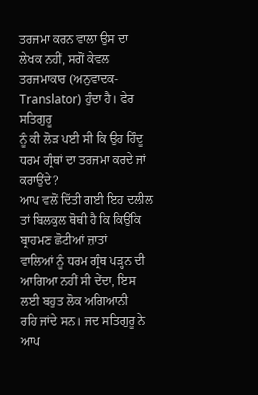ਤਰਜਮਾ ਕਰਨ ਵਾਲਾ ਉਸ ਦਾ
ਲੇਖਕ ਨਹੀਂ, ਸਗੋਂ ਕੇਵਲ ਤਰਜਮਾਕਾਰ (ਅਨੁਵਾਦਕ-Translator) ਹੁੰਦਾ ਹੈ। ਫੇਰ ਸਤਿਗੁਰੂ
ਨੂੰ ਕੀ ਲੋੜ ਪਈ ਸੀ ਕਿ ਉਹ ਹਿੰਦੂ ਧਰਮ ਗ੍ਰੰਥਾਂ ਦਾ ਤਰਜਮਾ ਕਰਦੇ ਜਾਂ ਕਰਾਉਂਦੇ?
ਆਪ ਵਲੋਂ ਦਿੱਤੀ ਗਈ ਇਹ ਦਲੀਲ ਤਾਂ ਬਿਲਕੁਲ ਥੋਥੀ ਹੈ ਕਿ ਕਿਉਂਕਿ ਬ੍ਰਾਹਮਣ ਛੋਟੀਆਂ ਜ਼ਾਤਾਂ
ਵਾਲਿਆਂ ਨੂੰ ਧਰਮ ਗ੍ਰੰਥ ਪੜ੍ਹਨ ਦੀ ਆਗਿਆ ਨਹੀਂ ਸੀ ਦੇਂਦਾ, ਇਸ ਲਈ ਬਹੁਤ ਲੋਕ ਅਗਿਆਨੀ
ਰਹਿ ਜਾਂਦੇ ਸਨ। ਜਦ ਸਤਿਗੁਰੂ ਨੇ ਆਪ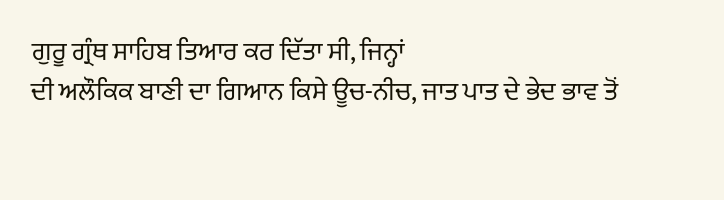ਗੁਰੂ ਗ੍ਰੰਥ ਸਾਹਿਬ ਤਿਆਰ ਕਰ ਦਿੱਤਾ ਸੀ, ਜਿਨ੍ਹਾਂ
ਦੀ ਅਲੌਕਿਕ ਬਾਣੀ ਦਾ ਗਿਆਨ ਕਿਸੇ ਊਚ-ਨੀਚ, ਜਾਤ ਪਾਤ ਦੇ ਭੇਦ ਭਾਵ ਤੋਂ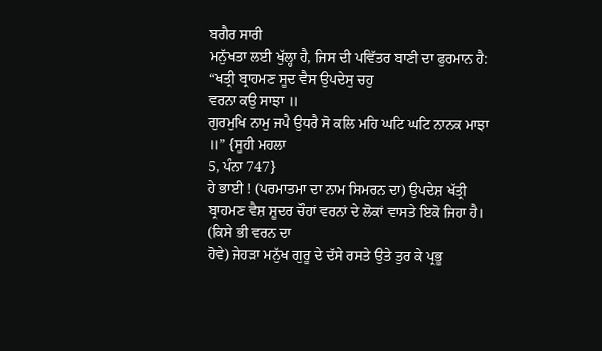ਬਗੈਰ ਸਾਰੀ
ਮਨੁੱਖਤਾ ਲਈ ਖੁੱਲ੍ਹਾ ਹੈ, ਜਿਸ ਦੀ ਪਵਿੱਤਰ ਬਾਣੀ ਦਾ ਫੁਰਮਾਨ ਹੈ:
“ਖਤ੍ਰੀ ਬ੍ਰਾਹਮਣ ਸੂਦ ਵੈਸ ਉਪਦੇਸੁ ਚਹੁ
ਵਰਨਾ ਕਉ ਸਾਝਾ ॥
ਗੁਰਮੁਖਿ ਨਾਮੁ ਜਪੈ ਉਧਰੈ ਸੋ ਕਲਿ ਮਹਿ ਘਟਿ ਘਟਿ ਨਾਨਕ ਮਾਝਾ ॥” {ਸੂਹੀ ਮਹਲਾ
5, ਪੰਨਾ 747}
ਹੇ ਭਾਈ ! (ਪਰਮਾਤਮਾ ਦਾ ਨਾਮ ਸਿਮਰਨ ਦਾ) ਉਪਦੇਸ਼ ਖੱਤ੍ਰੀ
ਬ੍ਰਾਹਮਣ ਵੈਸ਼ ਸ਼ੂਦਰ ਚੌਹਾਂ ਵਰਨਾਂ ਦੇ ਲੋਕਾਂ ਵਾਸਤੇ ਇਕੋ ਜਿਹਾ ਹੈ। (ਕਿਸੇ ਭੀ ਵਰਨ ਦਾ
ਹੋਵੇ) ਜੇਹੜਾ ਮਨੁੱਖ ਗੁਰੂ ਦੇ ਦੱਸੇ ਰਸਤੇ ਉਤੇ ਤੁਰ ਕੇ ਪ੍ਰਭੂ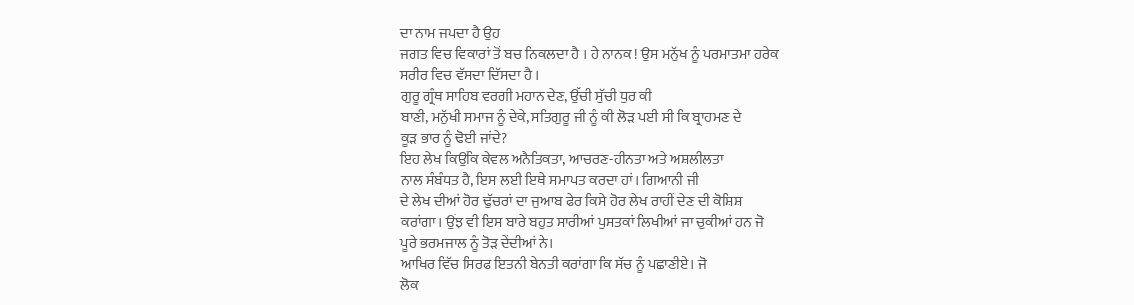ਦਾ ਨਾਮ ਜਪਦਾ ਹੈ ਉਹ
ਜਗਤ ਵਿਚ ਵਿਕਾਰਾਂ ਤੋਂ ਬਚ ਨਿਕਲਦਾ ਹੈ । ਹੇ ਨਾਨਕ ! ਉਸ ਮਨੁੱਖ ਨੂੰ ਪਰਮਾਤਮਾ ਹਰੇਕ
ਸਰੀਰ ਵਿਚ ਵੱਸਦਾ ਦਿੱਸਦਾ ਹੈ ।
ਗੁਰੂ ਗ੍ਰੰਥ ਸਾਹਿਬ ਵਰਗੀ ਮਹਾਨ ਦੇਣ, ਉੱਚੀ ਸੁੱਚੀ ਧੁਰ ਕੀ
ਬਾਣੀ, ਮਨੁੱਖੀ ਸਮਾਜ ਨੂੰ ਦੇਕੇ, ਸਤਿਗੁਰੂ ਜੀ ਨੂੰ ਕੀ ਲੋੜ ਪਈ ਸੀ ਕਿ ਬ੍ਰਾਹਮਣ ਦੇ
ਕੂੜ ਭਾਰ ਨੂੰ ਢੋਈ ਜਾਂਦੇ?
ਇਹ ਲੇਖ ਕਿਉਂਕਿ ਕੇਵਲ ਅਨੈਤਿਕਤਾ, ਆਚਰਣ-ਹੀਨਤਾ ਅਤੇ ਅਸ਼ਲੀਲਤਾ
ਨਾਲ ਸੰਬੰਧਤ ਹੈ, ਇਸ ਲਈ ਇਥੇ ਸਮਾਪਤ ਕਰਦਾ ਹਾਂ। ਗਿਆਨੀ ਜੀ
ਦੇ ਲੇਖ ਦੀਆਂ ਹੋਰ ਢੁੱਚਰਾਂ ਦਾ ਜੁਆਬ ਫੇਰ ਕਿਸੇ ਹੋਰ ਲੇਖ ਰਾਹੀਂ ਦੇਣ ਦੀ ਕੋਸ਼ਿਸ਼
ਕਰਾਂਗਾ। ਉਂਝ ਵੀ ਇਸ ਬਾਰੇ ਬਹੁਤ ਸਾਰੀਆਂ ਪੁਸਤਕਾਂ ਲਿਖੀਆਂ ਜਾ ਚੁਕੀਆਂ ਹਨ ਜੋ
ਪੂਰੇ ਭਰਮਜਾਲ ਨੂੰ ਤੋੜ ਦੇਂਦੀਆਂ ਨੇ।
ਆਖਿਰ ਵਿੱਚ ਸਿਰਫ ਇਤਨੀ ਬੇਨਤੀ ਕਰਾਂਗਾ ਕਿ ਸੱਚ ਨੂੰ ਪਛਾਣੀਏ। ਜੋ
ਲੋਕ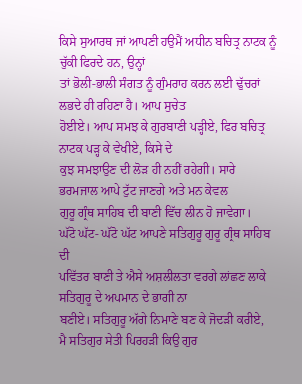ਕਿਸੇ ਸੁਆਰਥ ਜਾਂ ਆਪਣੀ ਹਉਮੈਂ ਅਧੀਨ ਬਚਿਤ੍ਰ ਨਾਟਕ ਨੂੰ ਚੁੱਕੀ ਫਿਰਦੇ ਹਨ, ਉਨ੍ਹਾਂ
ਤਾਂ ਭੋਲੀ-ਭਾਲੀ ਸੰਗਤ ਨੂੰ ਗੁੰਮਰਾਹ ਕਰਨ ਲਈ ਢੁੱਚਰਾਂ ਲਭਦੇ ਹੀ ਰਹਿਣਾ ਹੈ। ਆਪ ਸੁਚੇਤ
ਹੋਈਏ। ਆਪ ਸਮਝ ਕੇ ਗੁਰਬਾਣੀ ਪੜ੍ਹੀਏ, ਫਿਰ ਬਚਿਤ੍ਰ ਨਾਟਕ ਪੜ੍ਹ ਕੇ ਵੇਖੀਏ, ਕਿਸੇ ਦੇ
ਕੁਝ ਸਮਝਾਉਣ ਦੀ ਲੋੜ ਹੀ ਨਹੀਂ ਰਹੇਗੀ। ਸਾਰੇ ਭਰਮਜਾਲ ਆਪੇ ਟੁੱਟ ਜਾਣਗੇ ਅਤੇ ਮਨ ਕੇਵਲ
ਗੁਰੂ ਗ੍ਰੰਥ ਸਾਹਿਬ ਦੀ ਬਾਣੀ ਵਿੱਚ ਲੀਨ ਹੋ ਜਾਵੇਗਾ।
ਘੱਟੋ ਘੱਟ- ਘੱਟੋ ਘੱਟ ਆਪਣੇ ਸਤਿਗੁਰੂ ਗੁਰੂ ਗ੍ਰੰਥ ਸਾਹਿਬ ਦੀ
ਪਵਿੱਤਰ ਬਾਣੀ ਤੇ ਐਸੇ ਅਸ਼ਲੀਲਤਾ ਵਰਗੇ ਲਾਂਛਣ ਲਾਕੇ ਸਤਿਗੁਰੂ ਦੇ ਅਪਮਾਨ ਦੇ ਭਾਗੀ ਨਾ
ਬਣੀਏ। ਸਤਿਗੁਰੂ ਅੱਗੇ ਨਿਮਾਣੇ ਬਣ ਕੇ ਜੋਦੜੀ ਕਰੀਏ,
ਮੈ ਸਤਿਗੁਰ ਸੇਤੀ ਪਿਰਹੜੀ ਕਿਉ ਗੁਰ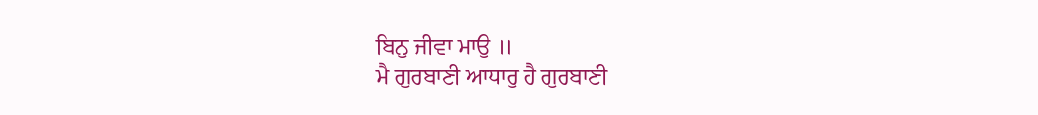ਬਿਨੁ ਜੀਵਾ ਮਾਉ ॥
ਮੈ ਗੁਰਬਾਣੀ ਆਧਾਰੁ ਹੈ ਗੁਰਬਾਣੀ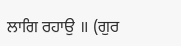ਲਾਗਿ ਰਹਾਉ ॥ (ਗੁਰ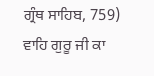ਗ੍ਰੰਥ ਸਾਹਿਬ, 759)
ਵਾਹਿ ਗੁਰੂ ਜੀ ਕਾ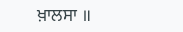ਖ਼ਾਲਸਾ ॥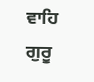ਵਾਹਿ ਗੁਰੂ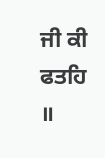ਜੀ ਕੀ ਫਤਹਿ ॥